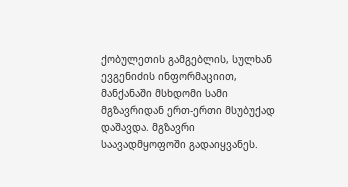ქობულეთის გამგებლის, სულხან ევგენიძის ინფორმაციით, მანქანაში მსხდომი სამი მგზავრიდან ერთ-ერთი მსუბუქად დაშავდა. მგზავრი საავადმყოფოში გადაიყვანეს.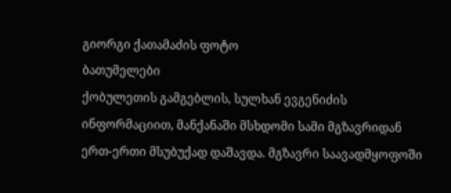გიორგი ქათამაძის ფოტო
ბათუმელები
ქობულეთის გამგებლის, სულხან ევგენიძის ინფორმაციით, მანქანაში მსხდომი სამი მგზავრიდან ერთ-ერთი მსუბუქად დაშავდა. მგზავრი საავადმყოფოში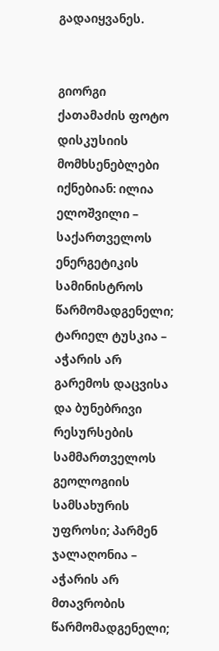გადაიყვანეს.


გიორგი ქათამაძის ფოტო
დისკუსიის მომხსენებლები იქნებიან: ილია ელოშვილი – საქართველოს ენერგეტიკის სამინისტროს წარმომადგენელი; ტარიელ ტუსკია – აჭარის არ გარემოს დაცვისა და ბუნებრივი რესურსების სამმართველოს გეოლოგიის სამსახურის უფროსი; პარმენ ჯალაღონია – აჭარის არ მთავრობის წარმომადგენელი;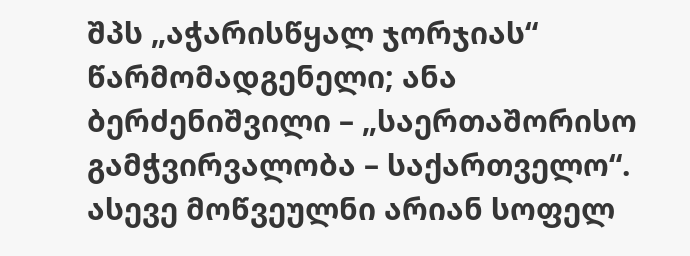შპს „აჭარისწყალ ჯორჯიას“ წარმომადგენელი; ანა ბერძენიშვილი – „საერთაშორისო გამჭვირვალობა – საქართველო“.
ასევე მოწვეულნი არიან სოფელ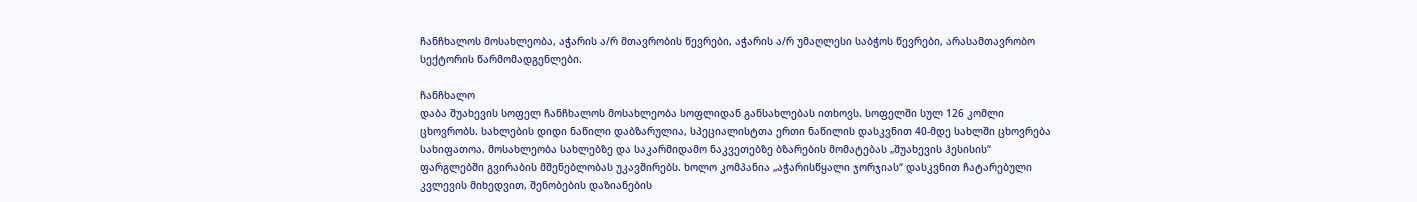ჩანჩხალოს მოსახლეობა, აჭარის ა/რ მთავრობის წევრები, აჭარის ა/რ უმაღლესი საბჭოს წევრები, არასამთავრობო სექტორის წარმომადგენლები.

ჩანჩხალო
დაბა შუახევის სოფელ ჩანჩხალოს მოსახლეობა სოფლიდან განსახლებას ითხოვს. სოფელში სულ 126 კომლი ცხოვრობს. სახლების დიდი ნაწილი დაბზარულია, სპეციალისტთა ერთი ნაწილის დასკვნით 40-მდე სახლში ცხოვრება სახიფათოა. მოსახლეობა სახლებზე და საკარმიდამო ნაკვეთებზე ბზარების მომატებას „შუახევის ჰესისის“ ფარგლებში გვირაბის მშენებლობას უკავშირებს. ხოლო კომპანია „აჭარისწყალი ჯორჯიას“ დასკვნით ჩატარებული კვლევის მიხედვით, შენობების დაზიანების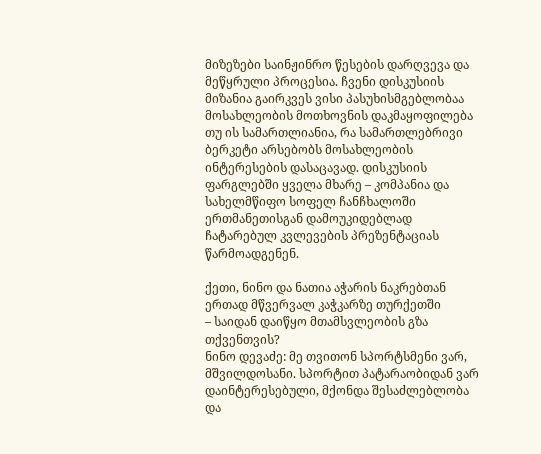მიზეზები საინჟინრო წესების დარღვევა და მეწყრული პროცესია. ჩვენი დისკუსიის მიზანია გაირკვეს ვისი პასუხისმგებლობაა მოსახლეობის მოთხოვნის დაკმაყოფილება თუ ის სამართლიანია, რა სამართლებრივი ბერკეტი არსებობს მოსახლეობის ინტერესების დასაცავად. დისკუსიის ფარგლებში ყველა მხარე – კომპანია და სახელმწიფო სოფელ ჩანჩხალოში ერთმანეთისგან დამოუკიდებლად ჩატარებულ კვლევების პრეზენტაციას წარმოადგენენ.

ქეთი, ნინო და ნათია აჭარის ნაკრებთან ერთად მწვერვალ კაჭკარზე თურქეთში
– საიდან დაიწყო მთამსვლეობის გზა თქვენთვის?
ნინო დევაძე: მე თვითონ სპორტსმენი ვარ, მშვილდოსანი. სპორტით პატარაობიდან ვარ დაინტერესებული, მქონდა შესაძლებლობა და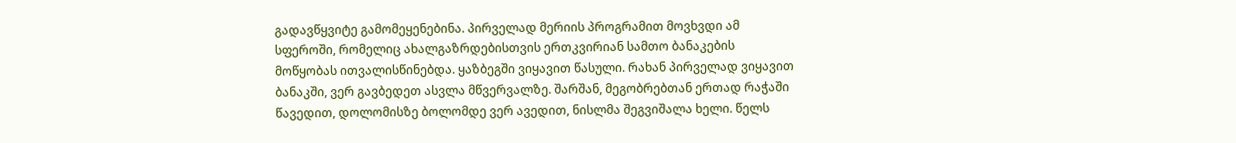გადავწყვიტე გამომეყენებინა. პირველად მერიის პროგრამით მოვხვდი ამ სფეროში, რომელიც ახალგაზრდებისთვის ერთკვირიან სამთო ბანაკების მოწყობას ითვალისწინებდა. ყაზბეგში ვიყავით წასული. რახან პირველად ვიყავით ბანაკში, ვერ გავბედეთ ასვლა მწვერვალზე. შარშან, მეგობრებთან ერთად რაჭაში წავედით, დოლომისზე ბოლომდე ვერ ავედით, ნისლმა შეგვიშალა ხელი. წელს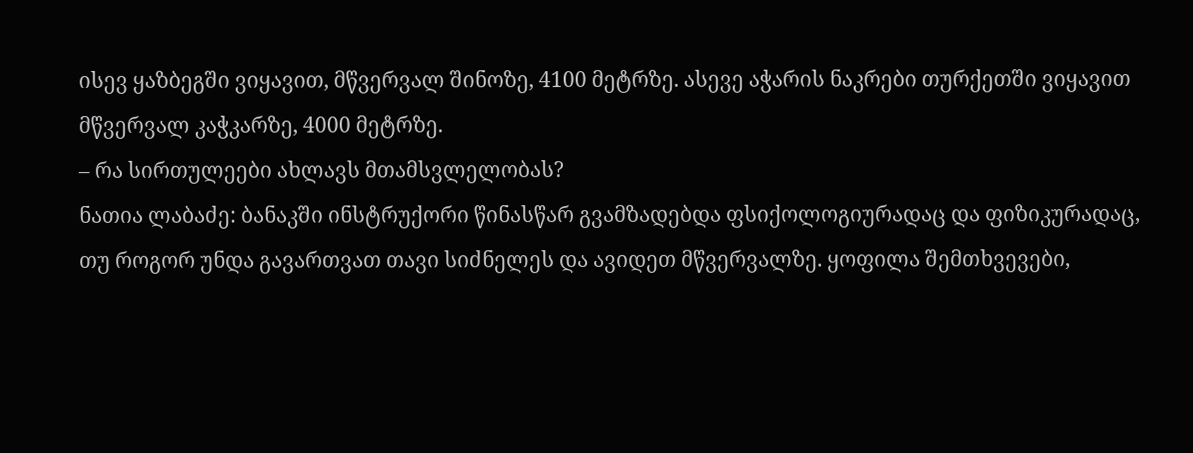ისევ ყაზბეგში ვიყავით, მწვერვალ შინოზე, 4100 მეტრზე. ასევე აჭარის ნაკრები თურქეთში ვიყავით მწვერვალ კაჭკარზე, 4000 მეტრზე.
– რა სირთულეები ახლავს მთამსვლელობას?
ნათია ლაბაძე: ბანაკში ინსტრუქორი წინასწარ გვამზადებდა ფსიქოლოგიურადაც და ფიზიკურადაც, თუ როგორ უნდა გავართვათ თავი სიძნელეს და ავიდეთ მწვერვალზე. ყოფილა შემთხვევები,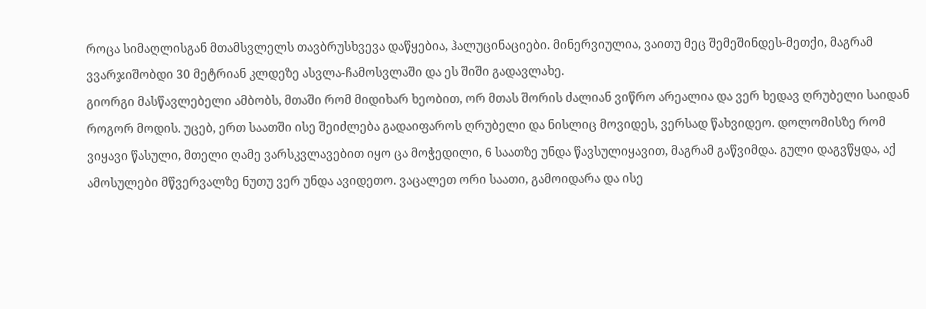როცა სიმაღლისგან მთამსვლელს თავბრუსხვევა დაწყებია, ჰალუცინაციები. მინერვიულია, ვაითუ მეც შემეშინდეს-მეთქი, მაგრამ ვვარჯიშობდი 30 მეტრიან კლდეზე ასვლა-ჩამოსვლაში და ეს შიში გადავლახე.
გიორგი მასწავლებელი ამბობს, მთაში რომ მიდიხარ ხეობით, ორ მთას შორის ძალიან ვიწრო არეალია და ვერ ხედავ ღრუბელი საიდან როგორ მოდის. უცებ, ერთ საათში ისე შეიძლება გადაიფაროს ღრუბელი და ნისლიც მოვიდეს, ვერსად წახვიდეო. დოლომისზე რომ ვიყავი წასული, მთელი ღამე ვარსკვლავებით იყო ცა მოჭედილი, 6 საათზე უნდა წავსულიყავით, მაგრამ გაწვიმდა. გული დაგვწყდა, აქ ამოსულები მწვერვალზე ნუთუ ვერ უნდა ავიდეთო. ვაცალეთ ორი საათი, გამოიდარა და ისე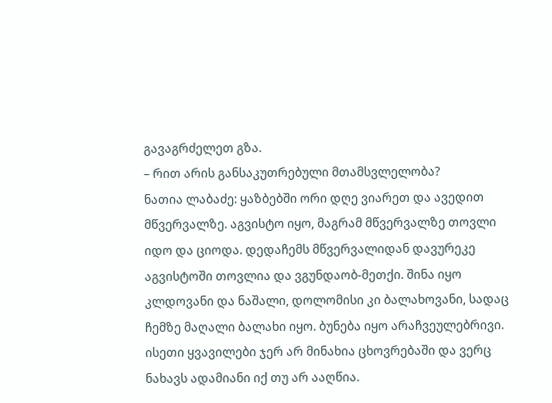გავაგრძელეთ გზა.
– რით არის განსაკუთრებული მთამსვლელობა?
ნათია ლაბაძე: ყაზბებში ორი დღე ვიარეთ და ავედით მწვერვალზე. აგვისტო იყო, მაგრამ მწვერვალზე თოვლი იდო და ციოდა. დედაჩემს მწვერვალიდან დავურეკე აგვისტოში თოვლია და ვგუნდაობ-მეთქი. შინა იყო კლდოვანი და ნაშალი, დოლომისი კი ბალახოვანი, სადაც ჩემზე მაღალი ბალახი იყო. ბუნება იყო არაჩვეულებრივი. ისეთი ყვავილები ჯერ არ მინახია ცხოვრებაში და ვერც ნახავს ადამიანი იქ თუ არ ააღწია.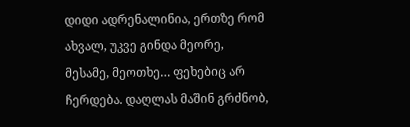დიდი ადრენალინია, ერთზე რომ ახვალ, უკვე გინდა მეორე, მესამე, მეოთხე… ფეხებიც არ ჩერდება. დაღლას მაშინ გრძნობ,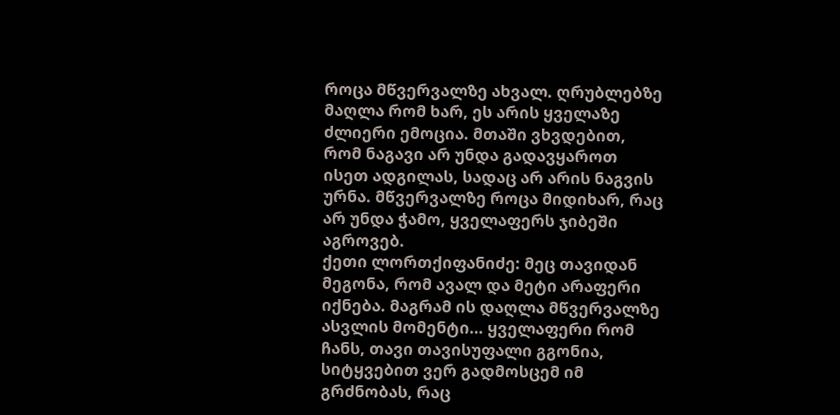როცა მწვერვალზე ახვალ. ღრუბლებზე მაღლა რომ ხარ, ეს არის ყველაზე ძლიერი ემოცია. მთაში ვხვდებით, რომ ნაგავი არ უნდა გადავყაროთ ისეთ ადგილას, სადაც არ არის ნაგვის ურნა. მწვერვალზე როცა მიდიხარ, რაც არ უნდა ჭამო, ყველაფერს ჯიბეში აგროვებ.
ქეთი ლორთქიფანიძე: მეც თავიდან მეგონა, რომ ავალ და მეტი არაფერი იქნება. მაგრამ ის დაღლა მწვერვალზე ასვლის მომენტი… ყველაფერი რომ ჩანს, თავი თავისუფალი გგონია, სიტყვებით ვერ გადმოსცემ იმ გრძნობას, რაც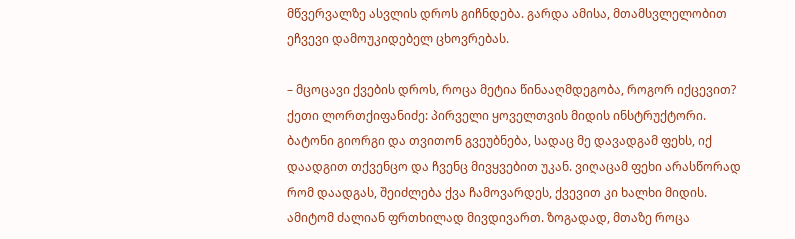მწვერვალზე ასვლის დროს გიჩნდება. გარდა ამისა, მთამსვლელობით ეჩვევი დამოუკიდებელ ცხოვრებას.

– მცოცავი ქვების დროს, როცა მეტია წინააღმდეგობა, როგორ იქცევით?
ქეთი ლორთქიფანიძე: პირველი ყოველთვის მიდის ინსტრუქტორი. ბატონი გიორგი და თვითონ გვეუბნება, სადაც მე დავადგამ ფეხს, იქ დაადგით თქვენცო და ჩვენც მივყვებით უკან. ვიღაცამ ფეხი არასწორად რომ დაადგას, შეიძლება ქვა ჩამოვარდეს, ქვევით კი ხალხი მიდის. ამიტომ ძალიან ფრთხილად მივდივართ. ზოგადად, მთაზე როცა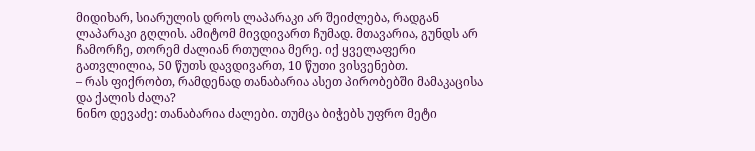მიდიხარ, სიარულის დროს ლაპარაკი არ შეიძლება, რადგან ლაპარაკი გღლის. ამიტომ მივდივართ ჩუმად. მთავარია, გუნდს არ ჩამორჩე, თორემ ძალიან რთულია მერე. იქ ყველაფერი გათვლილია, 50 წუთს დავდივართ, 10 წუთი ვისვენებთ.
– რას ფიქრობთ, რამდენად თანაბარია ასეთ პირობებში მამაკაცისა და ქალის ძალა?
ნინო დევაძე: თანაბარია ძალები. თუმცა ბიჭებს უფრო მეტი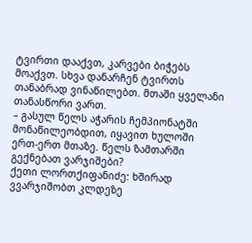ტვირთი დააქვთ, კარვები ბიჭებს მოაქვთ. სხვა დანარჩენ ტვირთს თანაბრად ვინაწილებთ. მთაში ყველანი თანასწორი ვართ.
– გასულ წელს აჭარის ჩემპიონატში მონაწილეობდით, იყავით ხულოში ერთ-ერთ მთაზე. წელს ზამთარში გექნებათ ვარჯიშები?
ქეთი ლორთქიფანიძე: ხშირად ვვარჯიშობთ კლდეზე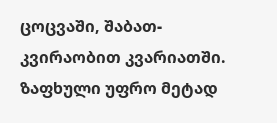ცოცვაში, შაბათ-კვირაობით კვარიათში. ზაფხული უფრო მეტად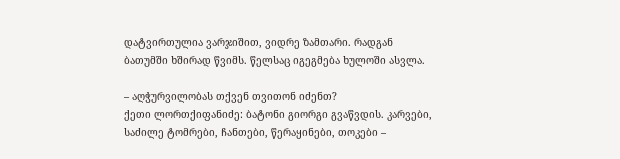დატვირთულია ვარჯიშით, ვიდრე ზამთარი. რადგან ბათუმში ხშირად წვიმს. წელსაც იგეგმება ხულოში ასვლა.

– აღჭურვილობას თქვენ თვითონ იძენთ?
ქეთი ლორთქიფანიძე: ბატონი გიორგი გვაწვდის. კარვები, საძილე ტომრები, ჩანთები, წერაყინები, თოკები –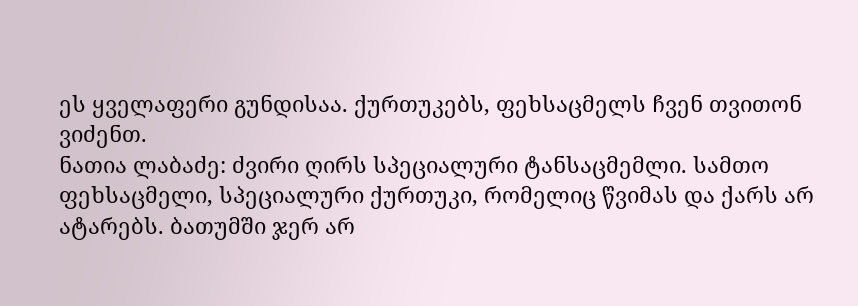ეს ყველაფერი გუნდისაა. ქურთუკებს, ფეხსაცმელს ჩვენ თვითონ ვიძენთ.
ნათია ლაბაძე: ძვირი ღირს სპეციალური ტანსაცმემლი. სამთო ფეხსაცმელი, სპეციალური ქურთუკი, რომელიც წვიმას და ქარს არ ატარებს. ბათუმში ჯერ არ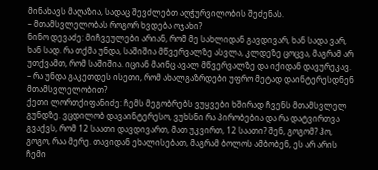მინახავს მაღაზია, სადაც შევძლებთ აღჭურვილობის შეძენას.
– მთამსვლელობას როგორ ხვდება ოჯახი?
ნინო დევაძე: მიჩვეულები არიან, რომ მე სახლიდან გავდივარ, ხან სადა ვარ, ხან სად. რა თქმა უნდა, საშიშია მწვერვალზე ასვლა, კლდეზე ცოცვა, მაგრამ არ უთქვამთ, რომ საშიშია. იციან მაინც ავალ მწვერვალზე და იქიდან დავურეკავ.
– რა უნდა გაკეთდეს ისეთი, რომ ახალგაზრდები უფრო მეტად დაინტერესდნენ მთამსვლელობით?
ქეთი ლორთქიფანიძე: ჩემს მეგობრებს ვუყვები ხშირად ჩვენს მთამსვლელ გუნდზე. ვცდილობ დავაინტერესო, ვუხსნი რა პირობებია და რა დატვირთვა გვაქვს, რომ 12 საათი დავდივართ, მათ უკვირთ, 12 საათი? შენ, გოგომ? ჰო, გოგო, რაა მერე. თავიდან ეხალისებათ, მაგრამ ბოლოს ამბობენ, ეს არ არის ჩემი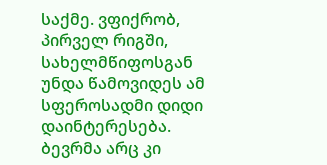საქმე. ვფიქრობ, პირველ რიგში, სახელმწიფოსგან უნდა წამოვიდეს ამ სფეროსადმი დიდი დაინტერესება. ბევრმა არც კი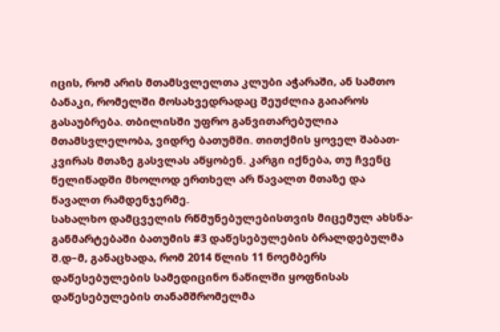იცის, რომ არის მთამსვლელთა კლუბი აჭარაში, ან სამთო ბანაკი, რომელში მოსახვედრადაც შეუძლია გაიაროს გასაუბრება. თბილისში უფრო განვითარებულია მთამსვლელობა, ვიდრე ბათუმში. თითქმის ყოველ შაბათ-კვირას მთაზე გასვლას აწყობენ. კარგი იქნება, თუ ჩვენც წელიწადში მხოლოდ ერთხელ არ წავალთ მთაზე და წავალთ რამდენჯერმე.
სახალხო დამცველის რწმუნებულებისთვის მიცემულ ახსნა-განმარტებაში ბათუმის #3 დაწესებულების ბრალდებულმა შ.დ–მ, განაცხადა, რომ 2014 წლის 11 ნოემბერს დაწესებულების სამედიცინო ნაწილში ყოფნისას დაწესებულების თანამშრომელმა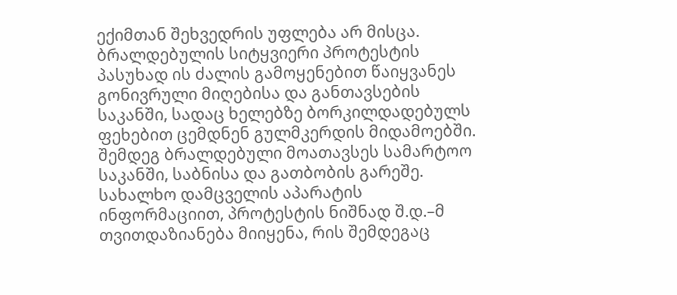ექიმთან შეხვედრის უფლება არ მისცა. ბრალდებულის სიტყვიერი პროტესტის პასუხად ის ძალის გამოყენებით წაიყვანეს გონივრული მიღებისა და განთავსების საკანში, სადაც ხელებზე ბორკილდადებულს ფეხებით ცემდნენ გულმკერდის მიდამოებში. შემდეგ ბრალდებული მოათავსეს სამარტოო საკანში, საბნისა და გათბობის გარეშე.
სახალხო დამცველის აპარატის ინფორმაციით, პროტესტის ნიშნად შ.დ.–მ თვითდაზიანება მიიყენა, რის შემდეგაც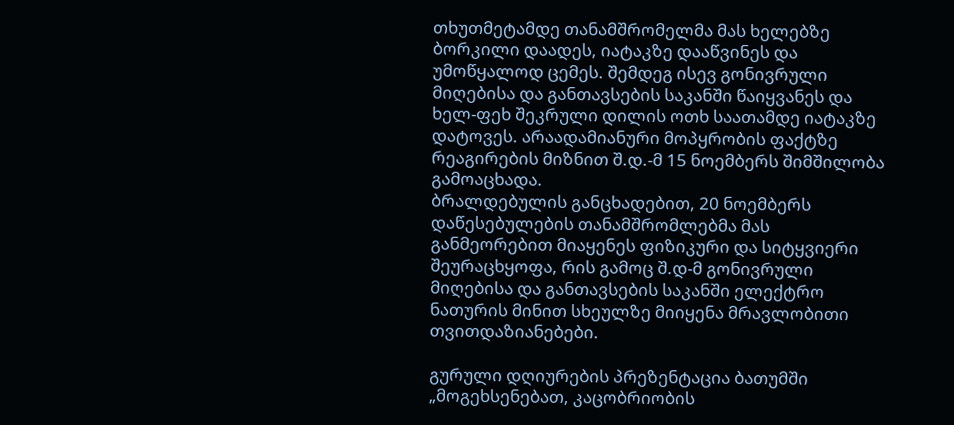თხუთმეტამდე თანამშრომელმა მას ხელებზე ბორკილი დაადეს, იატაკზე დააწვინეს და უმოწყალოდ ცემეს. შემდეგ ისევ გონივრული მიღებისა და განთავსების საკანში წაიყვანეს და ხელ-ფეხ შეკრული დილის ოთხ საათამდე იატაკზე დატოვეს. არაადამიანური მოპყრობის ფაქტზე რეაგირების მიზნით შ.დ.-მ 15 ნოემბერს შიმშილობა გამოაცხადა.
ბრალდებულის განცხადებით, 20 ნოემბერს დაწესებულების თანამშრომლებმა მას განმეორებით მიაყენეს ფიზიკური და სიტყვიერი შეურაცხყოფა, რის გამოც შ.დ-მ გონივრული მიღებისა და განთავსების საკანში ელექტრო ნათურის მინით სხეულზე მიიყენა მრავლობითი თვითდაზიანებები.

გურული დღიურების პრეზენტაცია ბათუმში
„მოგეხსენებათ, კაცობრიობის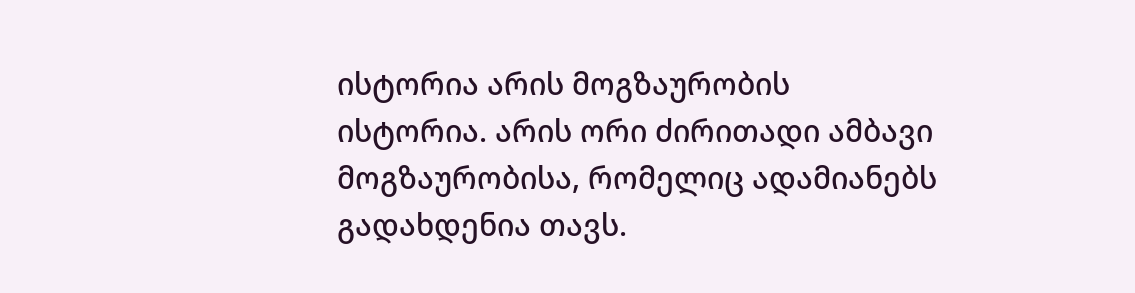ისტორია არის მოგზაურობის ისტორია. არის ორი ძირითადი ამბავი მოგზაურობისა, რომელიც ადამიანებს გადახდენია თავს.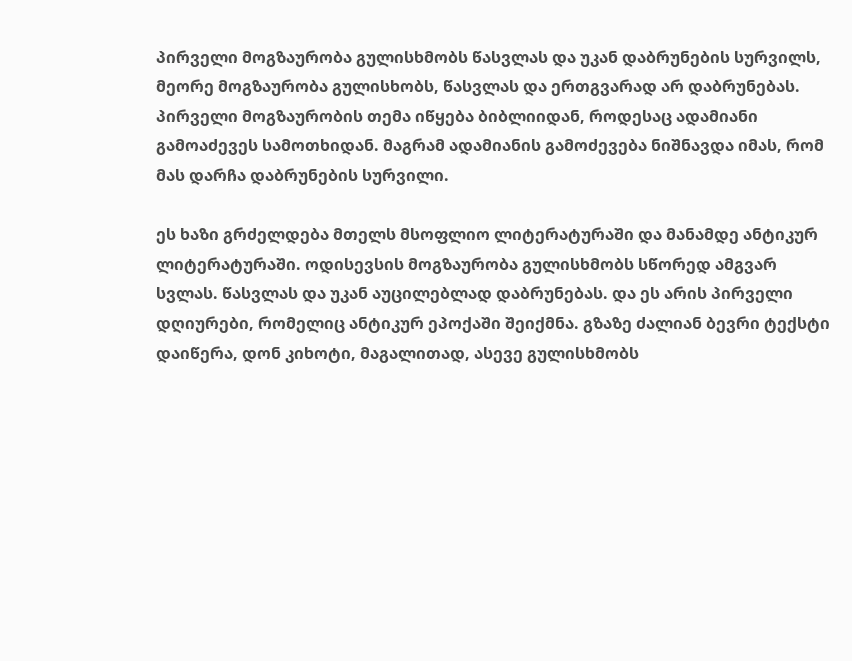პირველი მოგზაურობა გულისხმობს წასვლას და უკან დაბრუნების სურვილს, მეორე მოგზაურობა გულისხობს, წასვლას და ერთგვარად არ დაბრუნებას.
პირველი მოგზაურობის თემა იწყება ბიბლიიდან, როდესაც ადამიანი გამოაძევეს სამოთხიდან. მაგრამ ადამიანის გამოძევება ნიშნავდა იმას, რომ მას დარჩა დაბრუნების სურვილი.

ეს ხაზი გრძელდება მთელს მსოფლიო ლიტერატურაში და მანამდე ანტიკურ ლიტერატურაში. ოდისევსის მოგზაურობა გულისხმობს სწორედ ამგვარ სვლას. წასვლას და უკან აუცილებლად დაბრუნებას. და ეს არის პირველი დღიურები, რომელიც ანტიკურ ეპოქაში შეიქმნა. გზაზე ძალიან ბევრი ტექსტი დაიწერა, დონ კიხოტი, მაგალითად, ასევე გულისხმობს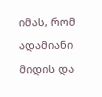იმას, რომ ადამიანი მიდის და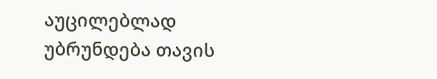აუცილებლად უბრუნდება თავის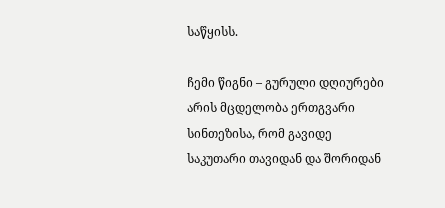საწყისს.

ჩემი წიგნი – გურული დღიურები არის მცდელობა ერთგვარი სინთეზისა, რომ გავიდე საკუთარი თავიდან და შორიდან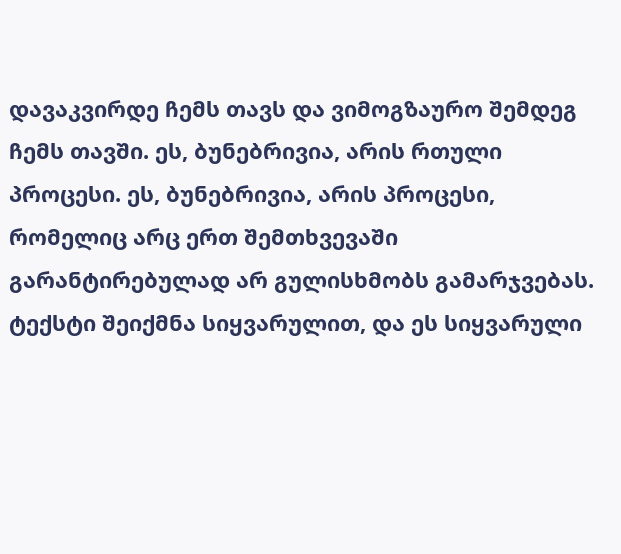დავაკვირდე ჩემს თავს და ვიმოგზაურო შემდეგ ჩემს თავში. ეს, ბუნებრივია, არის რთული პროცესი. ეს, ბუნებრივია, არის პროცესი, რომელიც არც ერთ შემთხვევაში გარანტირებულად არ გულისხმობს გამარჯვებას.
ტექსტი შეიქმნა სიყვარულით, და ეს სიყვარული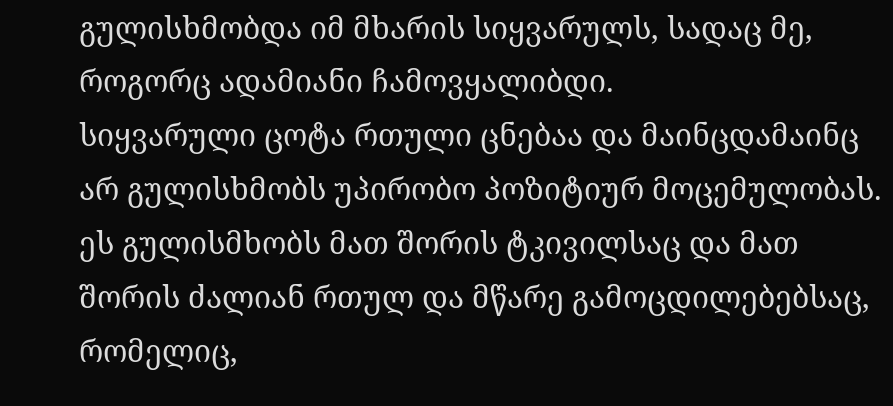გულისხმობდა იმ მხარის სიყვარულს, სადაც მე, როგორც ადამიანი ჩამოვყალიბდი.
სიყვარული ცოტა რთული ცნებაა და მაინცდამაინც არ გულისხმობს უპირობო პოზიტიურ მოცემულობას. ეს გულისმხობს მათ შორის ტკივილსაც და მათ შორის ძალიან რთულ და მწარე გამოცდილებებსაც, რომელიც,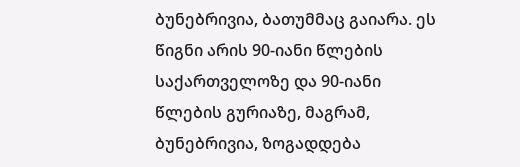ბუნებრივია, ბათუმმაც გაიარა. ეს წიგნი არის 90-იანი წლების საქართველოზე და 90-იანი წლების გურიაზე, მაგრამ, ბუნებრივია, ზოგადდება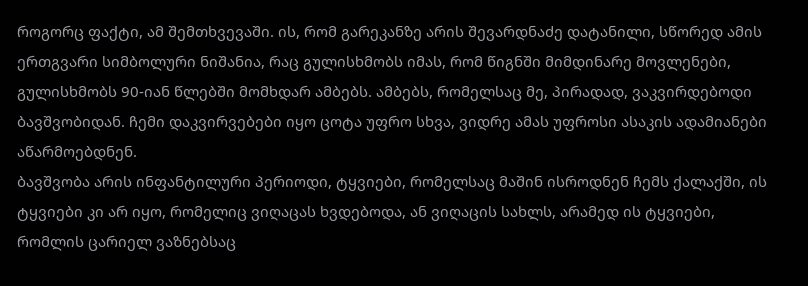როგორც ფაქტი, ამ შემთხვევაში. ის, რომ გარეკანზე არის შევარდნაძე დატანილი, სწორედ ამის ერთგვარი სიმბოლური ნიშანია, რაც გულისხმობს იმას, რომ წიგნში მიმდინარე მოვლენები, გულისხმობს 90-იან წლებში მომხდარ ამბებს. ამბებს, რომელსაც მე, პირადად, ვაკვირდებოდი ბავშვობიდან. ჩემი დაკვირვებები იყო ცოტა უფრო სხვა, ვიდრე ამას უფროსი ასაკის ადამიანები აწარმოებდნენ.
ბავშვობა არის ინფანტილური პერიოდი, ტყვიები, რომელსაც მაშინ ისროდნენ ჩემს ქალაქში, ის ტყვიები კი არ იყო, რომელიც ვიღაცას ხვდებოდა, ან ვიღაცის სახლს, არამედ ის ტყვიები, რომლის ცარიელ ვაზნებსაც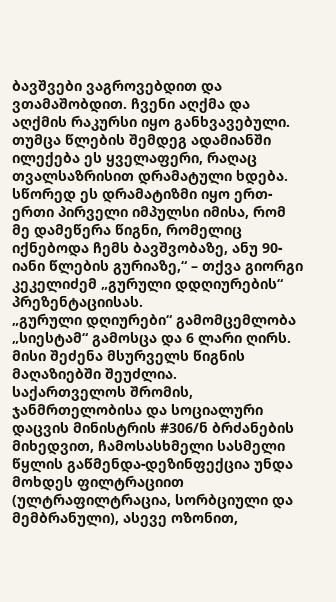ბავშვები ვაგროვებდით და ვთამაშობდით. ჩვენი აღქმა და აღქმის რაკურსი იყო განხვავებული. თუმცა წლების შემდეგ ადამიანში ილექება ეს ყველაფერი, რაღაც თვალსაზრისით დრამატული ხდება. სწორედ ეს დრამატიზმი იყო ერთ-ერთი პირველი იმპულსი იმისა, რომ მე დამეწერა წიგნი, რომელიც იქნებოდა ჩემს ბავშვობაზე, ანუ 90-იანი წლების გურიაზე,“ – თქვა გიორგი კეკელიძემ „გურული დდღიურების“ პრეზენტაციისას.
„გურული დღიურები“ გამომცემლობა „სიესტამ“ გამოსცა და 6 ლარი ღირს. მისი შეძენა მსურველს წიგნის მაღაზიებში შეუძლია.
საქართველოს შრომის, ჯანმრთელობისა და სოციალური დაცვის მინისტრის #306/ნ ბრძანების მიხედვით, ჩამოსასხმელი სასმელი წყლის გაწმენდა-დეზინფექცია უნდა მოხდეს ფილტრაციით (ულტრაფილტრაცია, სორბციული და მემბრანული), ასევე ოზონით,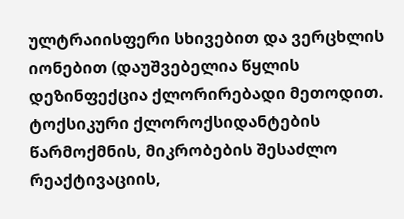ულტრაიისფერი სხივებით და ვერცხლის იონებით (დაუშვებელია წყლის დეზინფექცია ქლორირებადი მეთოდით. ტოქსიკური ქლოროქსიდანტების წარმოქმნის, მიკრობების შესაძლო რეაქტივაციის,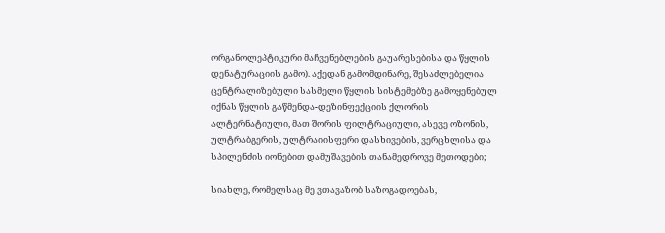ორგანოლეპტიკური მაჩვენებლების გაუარესებისა და წყლის დენატურაციის გამო). აქედან გამომდინარე, შესაძლებელია ცენტრალიზებული სასმელი წყლის სისტემებზე გამოყენებულ იქნას წყლის გაწმენდა-დეზინფექციის ქლორის ალტერნატიული, მათ შორის ფილტრაციული, ასევე ოზონის, ულტრაბგერის, ულტრაიისფერი დასხივების, ვერცხლისა და სპილენძის იონებით დამუშავების თანამედროვე მეთოდები;

სიახლე, რომელსაც მე ვთავაზობ საზოგადოებას,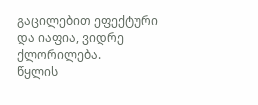გაცილებით ეფექტური და იაფია, ვიდრე ქლორილება.
წყლის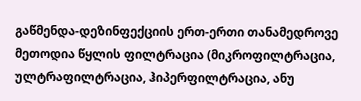გაწმენდა-დეზინფექციის ერთ-ერთი თანამედროვე მეთოდია წყლის ფილტრაცია (მიკროფილტრაცია, ულტრაფილტრაცია, ჰიპერფილტრაცია, ანუ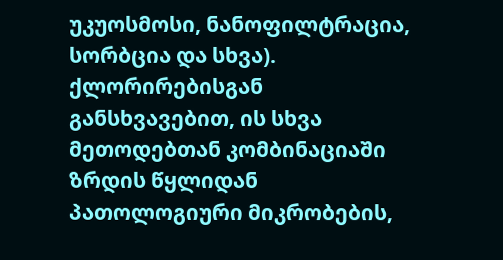უკუოსმოსი, ნანოფილტრაცია, სორბცია და სხვა). ქლორირებისგან განსხვავებით, ის სხვა მეთოდებთან კომბინაციაში ზრდის წყლიდან პათოლოგიური მიკრობების,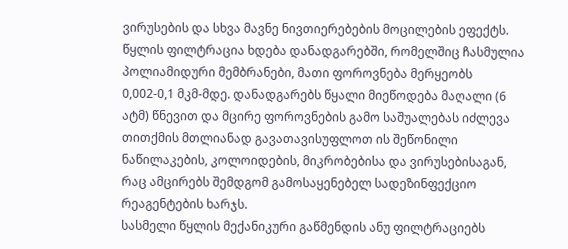ვირუსების და სხვა მავნე ნივთიერებების მოცილების ეფექტს. წყლის ფილტრაცია ხდება დანადგარებში, რომელშიც ჩასმულია პოლიამიდური მემბრანები, მათი ფოროვნება მერყეობს 0,002-0,1 მკმ-მდე. დანადგარებს წყალი მიეწოდება მაღალი (6 ატმ) წნევით და მცირე ფოროვნების გამო საშუალებას იძლევა თითქმის მთლიანად გავათავისუფლოთ ის შეწონილი ნაწილაკების, კოლოიდების, მიკრობებისა და ვირუსებისაგან, რაც ამცირებს შემდგომ გამოსაყენებელ სადეზინფექციო რეაგენტების ხარჯს.
სასმელი წყლის მექანიკური გაწმენდის ანუ ფილტრაციებს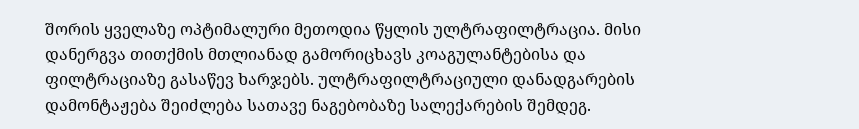შორის ყველაზე ოპტიმალური მეთოდია წყლის ულტრაფილტრაცია. მისი დანერგვა თითქმის მთლიანად გამორიცხავს კოაგულანტებისა და ფილტრაციაზე გასაწევ ხარჯებს. ულტრაფილტრაციული დანადგარების დამონტაჟება შეიძლება სათავე ნაგებობაზე სალექარების შემდეგ.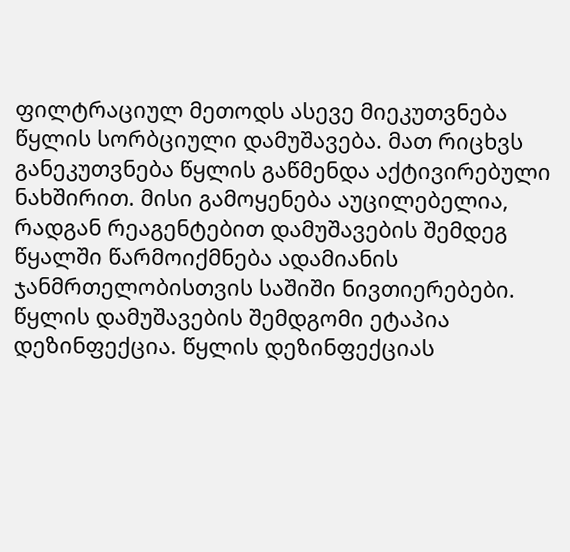ფილტრაციულ მეთოდს ასევე მიეკუთვნება წყლის სორბციული დამუშავება. მათ რიცხვს განეკუთვნება წყლის გაწმენდა აქტივირებული ნახშირით. მისი გამოყენება აუცილებელია, რადგან რეაგენტებით დამუშავების შემდეგ წყალში წარმოიქმნება ადამიანის ჯანმრთელობისთვის საშიში ნივთიერებები.
წყლის დამუშავების შემდგომი ეტაპია დეზინფექცია. წყლის დეზინფექციას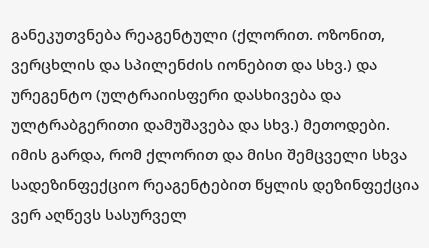განეკუთვნება რეაგენტული (ქლორით. ოზონით, ვერცხლის და სპილენძის იონებით და სხვ.) და ურეგენტო (ულტრაიისფერი დასხივება და ულტრაბგერითი დამუშავება და სხვ.) მეთოდები.
იმის გარდა, რომ ქლორით და მისი შემცველი სხვა სადეზინფექციო რეაგენტებით წყლის დეზინფექცია ვერ აღწევს სასურველ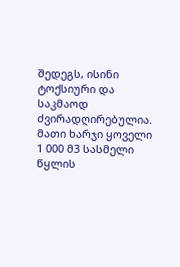შედეგს, ისინი ტოქსიური და საკმაოდ ძვირადღირებულია. მათი ხარჯი ყოველი 1 000 მ3 სასმელი წყლის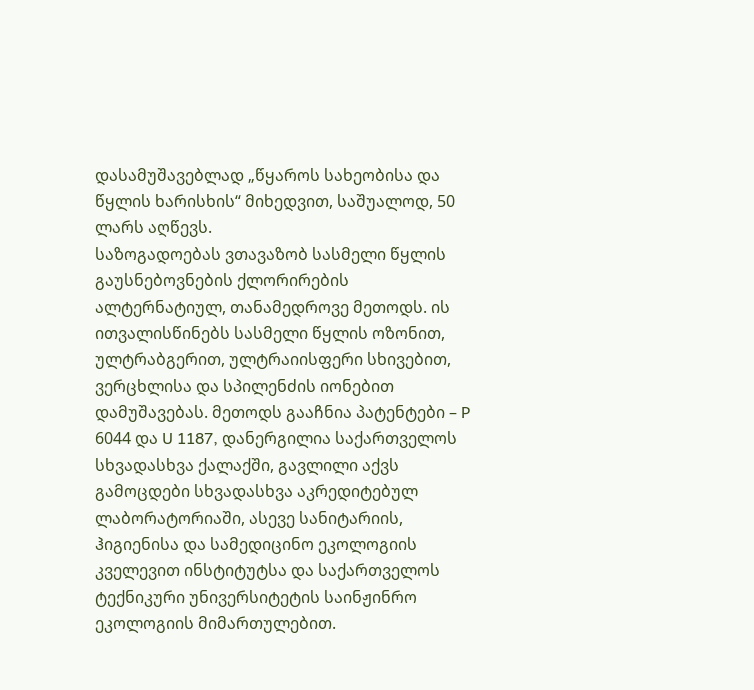დასამუშავებლად „წყაროს სახეობისა და წყლის ხარისხის“ მიხედვით, საშუალოდ, 50 ლარს აღწევს.
საზოგადოებას ვთავაზობ სასმელი წყლის გაუსნებოვნების ქლორირების ალტერნატიულ, თანამედროვე მეთოდს. ის ითვალისწინებს სასმელი წყლის ოზონით, ულტრაბგერით, ულტრაიისფერი სხივებით, ვერცხლისა და სპილენძის იონებით დამუშავებას. მეთოდს გააჩნია პატენტები – P 6044 და U 1187, დანერგილია საქართველოს სხვადასხვა ქალაქში, გავლილი აქვს გამოცდები სხვადასხვა აკრედიტებულ ლაბორატორიაში, ასევე სანიტარიის, ჰიგიენისა და სამედიცინო ეკოლოგიის კველევით ინსტიტუტსა და საქართველოს ტექნიკური უნივერსიტეტის საინჟინრო ეკოლოგიის მიმართულებით.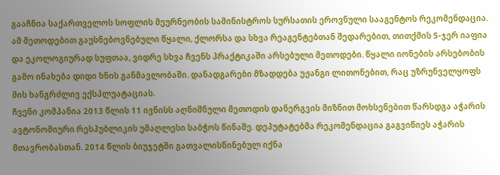გააჩნია საქართველოს სოფლის მეურნეობის სამინისტროს სურსათის ეროვნული სააგენტოს რეკომენდაცია.
ამ მეთოდებით გაუსნებოვნებული წყალი, ქლორსა და სხვა რეაგენტებთან შედარებით, თითქმის 5-ჯერ იაფია და ეკოლოგიურად სუფთაა, ვიდრე სხვა ჩვენს პრაქტიკაში არსებული მეთოდები. წყალი იონების არსებობის გამო ინახება დიდი ხნის განმავლობაში. დანადგარები მზადდება უჟანგი ლითონებით, რაც უზრუნველყოფს მის ხანგრძლივ ექსპლუატაციას.
ჩვენი კომპანია 2013 წლის 11 ივნისს აღნიშნული მეთოდის დანერგვის მიზნით მოხსენებით წარსდგა აჭარის ავტონომიური რესპუბლიკის უმაღლესი საბჭოს წინაშე. დეპუტატებმა რეკომენდაცია გაგვიწიეს აჭარის მთავრობასთან. 2014 წლის ბიუჯეტში გათვალისწინებულ იქნა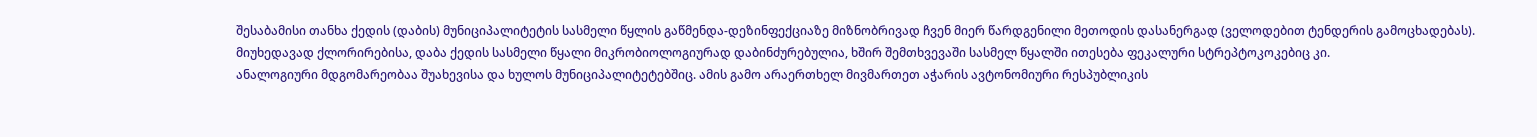შესაბამისი თანხა ქედის (დაბის) მუნიციპალიტეტის სასმელი წყლის გაწმენდა-დეზინფექციაზე მიზნობრივად ჩვენ მიერ წარდგენილი მეთოდის დასანერგად (ველოდებით ტენდერის გამოცხადებას).
მიუხედავად ქლორირებისა, დაბა ქედის სასმელი წყალი მიკრობიოლოგიურად დაბინძურებულია, ხშირ შემთხვევაში სასმელ წყალში ითესება ფეკალური სტრეპტოკოკებიც კი.
ანალოგიური მდგომარეობაა შუახევისა და ხულოს მუნიციპალიტეტებშიც. ამის გამო არაერთხელ მივმართეთ აჭარის ავტონომიური რესპუბლიკის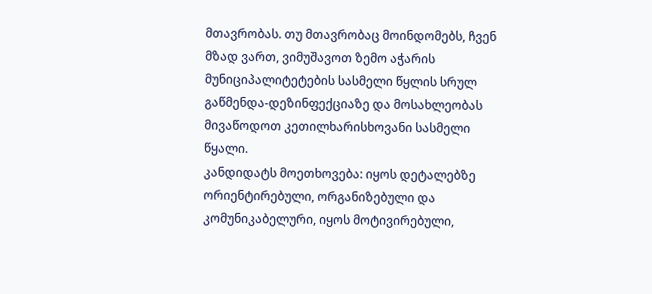მთავრობას. თუ მთავრობაც მოინდომებს, ჩვენ მზად ვართ, ვიმუშავოთ ზემო აჭარის მუნიციპალიტეტების სასმელი წყლის სრულ გაწმენდა-დეზინფექციაზე და მოსახლეობას მივაწოდოთ კეთილხარისხოვანი სასმელი წყალი.
კანდიდატს მოეთხოვება: იყოს დეტალებზე ორიენტირებული, ორგანიზებული და კომუნიკაბელური, იყოს მოტივირებული,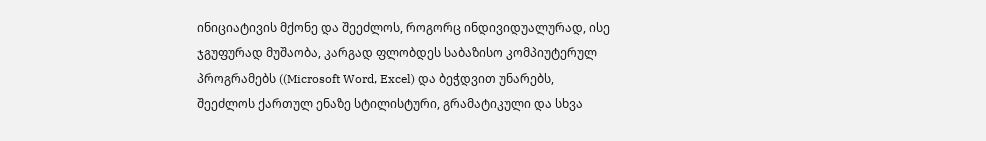ინიციატივის მქონე და შეეძლოს, როგორც ინდივიდუალურად, ისე ჯგუფურად მუშაობა, კარგად ფლობდეს საბაზისო კომპიუტერულ პროგრამებს ((Microsoft Word, Excel) და ბეჭდვით უნარებს, შეეძლოს ქართულ ენაზე სტილისტური, გრამატიკული და სხვა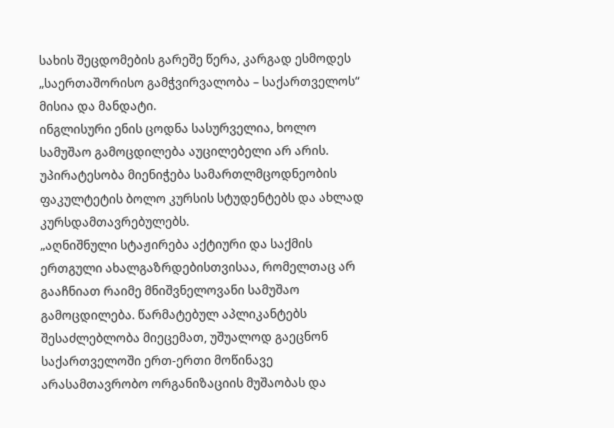სახის შეცდომების გარეშე წერა, კარგად ესმოდეს „საერთაშორისო გამჭვირვალობა – საქართველოს“ მისია და მანდატი.
ინგლისური ენის ცოდნა სასურველია, ხოლო სამუშაო გამოცდილება აუცილებელი არ არის.
უპირატესობა მიენიჭება სამართლმცოდნეობის ფაკულტეტის ბოლო კურსის სტუდენტებს და ახლად კურსდამთავრებულებს.
„აღნიშნული სტაჟირება აქტიური და საქმის ერთგული ახალგაზრდებისთვისაა, რომელთაც არ გააჩნიათ რაიმე მნიშვნელოვანი სამუშაო გამოცდილება. წარმატებულ აპლიკანტებს შესაძლებლობა მიეცემათ, უშუალოდ გაეცნონ საქართველოში ერთ-ერთი მოწინავე არასამთავრობო ორგანიზაციის მუშაობას და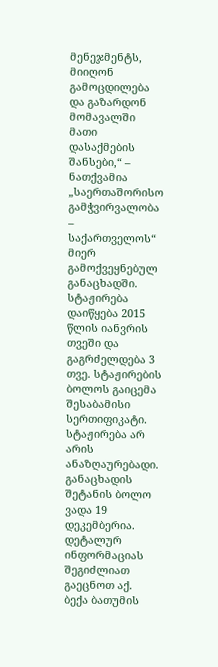მენეჯმენტს, მიიღონ გამოცდილება და გაზარდონ მომავალში მათი დასაქმების შანსები,“ – ნათქვამია „საერთაშორისო გამჭვირვალობა – საქართველოს“ მიერ გამოქვეყნებულ განაცხადში.
სტაჟირება დაიწყება 2015 წლის იანვრის თვეში და გაგრძელდება 3 თვე. სტაჟირების ბოლოს გაიცემა შესაბამისი სერთიფიკატი. სტაჟირება არ არის ანაზღაურებადი. განაცხადის შეტანის ბოლო ვადა 19 დეკემბერია. დეტალურ ინფორმაციას შეგიძლიათ გაეცნოთ აქ.
ბექა ბათუმის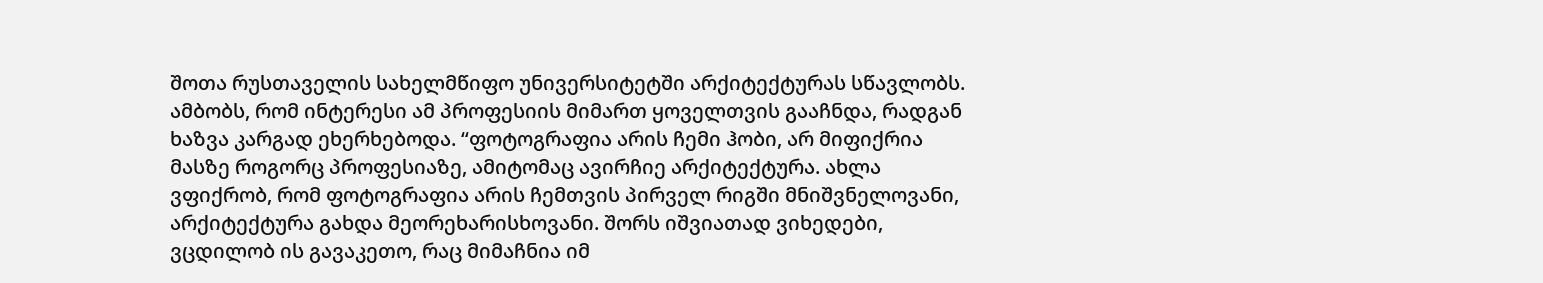შოთა რუსთაველის სახელმწიფო უნივერსიტეტში არქიტექტურას სწავლობს. ამბობს, რომ ინტერესი ამ პროფესიის მიმართ ყოველთვის გააჩნდა, რადგან ხაზვა კარგად ეხერხებოდა. “ფოტოგრაფია არის ჩემი ჰობი, არ მიფიქრია მასზე როგორც პროფესიაზე, ამიტომაც ავირჩიე არქიტექტურა. ახლა ვფიქრობ, რომ ფოტოგრაფია არის ჩემთვის პირველ რიგში მნიშვნელოვანი, არქიტექტურა გახდა მეორეხარისხოვანი. შორს იშვიათად ვიხედები, ვცდილობ ის გავაკეთო, რაც მიმაჩნია იმ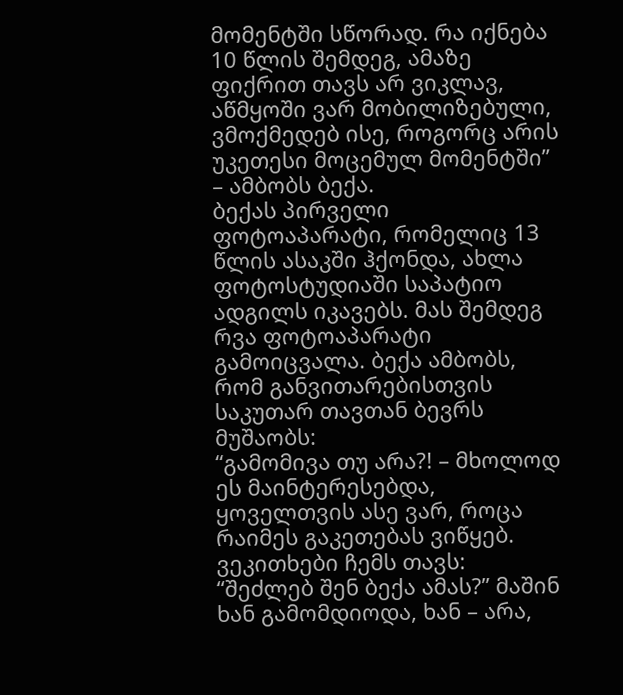მომენტში სწორად. რა იქნება 10 წლის შემდეგ, ამაზე ფიქრით თავს არ ვიკლავ, აწმყოში ვარ მობილიზებული, ვმოქმედებ ისე, როგორც არის უკეთესი მოცემულ მომენტში” – ამბობს ბექა.
ბექას პირველი ფოტოაპარატი, რომელიც 13 წლის ასაკში ჰქონდა, ახლა ფოტოსტუდიაში საპატიო ადგილს იკავებს. მას შემდეგ რვა ფოტოაპარატი გამოიცვალა. ბექა ამბობს, რომ განვითარებისთვის საკუთარ თავთან ბევრს მუშაობს:
“გამომივა თუ არა?! – მხოლოდ ეს მაინტერესებდა, ყოველთვის ასე ვარ, როცა რაიმეს გაკეთებას ვიწყებ. ვეკითხები ჩემს თავს: “შეძლებ შენ ბექა ამას?” მაშინ ხან გამომდიოდა, ხან – არა,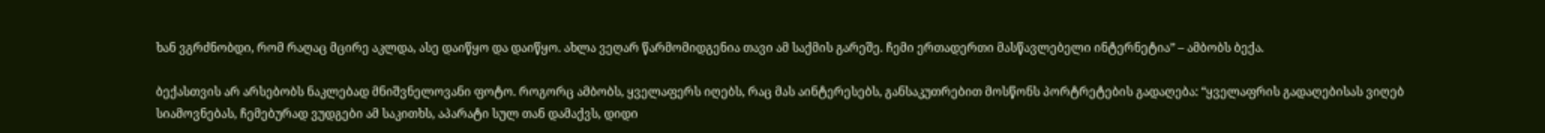ხან ვგრძნობდი, რომ რაღაც მცირე აკლდა, ასე დაიწყო და დაიწყო. ახლა ვეღარ წარმომიდგენია თავი ამ საქმის გარეშე. ჩემი ერთადერთი მასწავლებელი ინტერნეტია” – ამბობს ბექა.

ბექასთვის არ არსებობს ნაკლებად მნიშვნელოვანი ფოტო. როგორც ამბობს, ყველაფერს იღებს, რაც მას აინტერესებს, განსაკუთრებით მოსწონს პორტრეტების გადაღება: “ყველაფრის გადაღებისას ვიღებ სიამოვნებას, ჩემებურად ვუდგები ამ საკითხს, აპარატი სულ თან დამაქვს, დიდი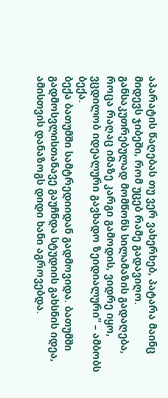აპარატის წაღებას თუ ვერ ვახერხებ, პატარა მაინც მიდევს ჯიბეში, რომ უცებ რამე გადავიღო. განსაკუთრებულად მომწონს სილამაზის გადაღება, როცა რაღაც იმაზე კარგი გამოდის, ვიდრე იყო, ვცდილობ იდეალური გავხადო ზეიდიალური” – ამბობს ბექა.
ბექა ბათუმში სამტრედიიდან გადმოვიდა. ბათუმში გადმოსვლისთანავე გაუჩნდა სტუდიის გახსნის იდეა, ამისთვის დანაზოგს დიდი ხანი აგროვებდა.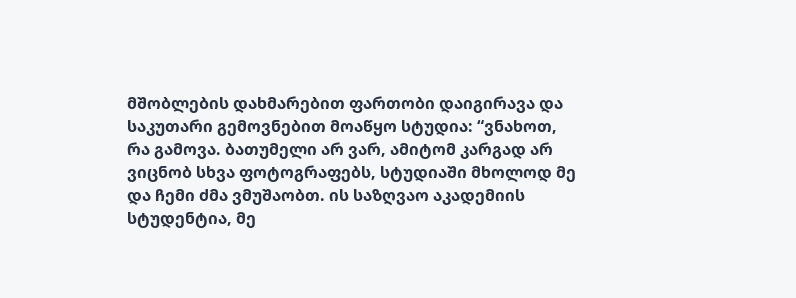მშობლების დახმარებით ფართობი დაიგირავა და საკუთარი გემოვნებით მოაწყო სტუდია: “ვნახოთ, რა გამოვა. ბათუმელი არ ვარ, ამიტომ კარგად არ ვიცნობ სხვა ფოტოგრაფებს, სტუდიაში მხოლოდ მე და ჩემი ძმა ვმუშაობთ. ის საზღვაო აკადემიის სტუდენტია, მე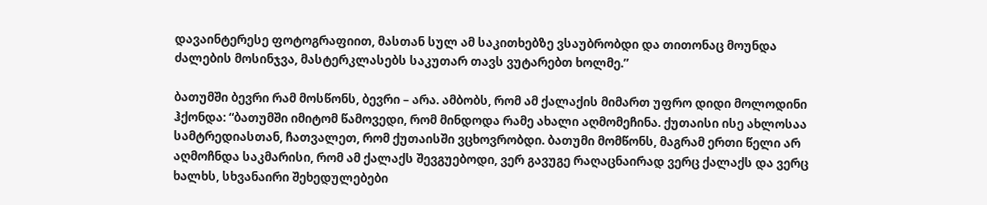დავაინტერესე ფოტოგრაფიით, მასთან სულ ამ საკითხებზე ვსაუბრობდი და თითონაც მოუნდა ძალების მოსინჯვა, მასტერკლასებს საკუთარ თავს ვუტარებთ ხოლმე.”

ბათუმში ბევრი რამ მოსწონს, ბევრი – არა. ამბობს, რომ ამ ქალაქის მიმართ უფრო დიდი მოლოდინი ჰქონდა: “ბათუმში იმიტომ წამოვედი, რომ მინდოდა რამე ახალი აღმომეჩინა. ქუთაისი ისე ახლოსაა სამტრედიასთან, ჩათვალეთ, რომ ქუთაისში ვცხოვრობდი. ბათუმი მომწონს, მაგრამ ერთი წელი არ აღმოჩნდა საკმარისი, რომ ამ ქალაქს შევგუებოდი, ვერ გავუგე რაღაცნაირად ვერც ქალაქს და ვერც ხალხს, სხვანაირი შეხედულებები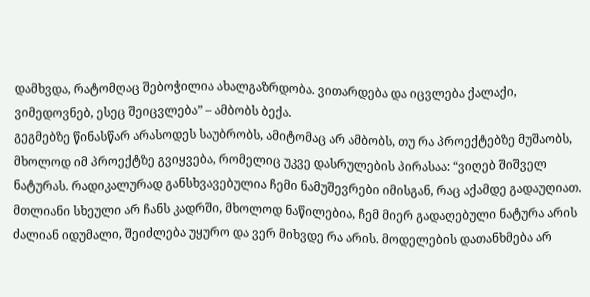დამხვდა, რატომღაც შებოჭილია ახალგაზრდობა. ვითარდება და იცვლება ქალაქი, ვიმედოვნებ, ესეც შეიცვლება” – ამბობს ბექა.
გეგმებზე წინასწარ არასოდეს საუბრობს, ამიტომაც არ ამბობს, თუ რა პროექტებზე მუშაობს, მხოლოდ იმ პროექტზე გვიყვება, რომელიც უკვე დასრულების პირასაა: “ვიღებ შიშველ ნატურას. რადიკალურად განსხვავებულია ჩემი ნამუშევრები იმისგან, რაც აქამდე გადაუღიათ. მთლიანი სხეული არ ჩანს კადრში, მხოლოდ ნაწილებია, ჩემ მიერ გადაღებული ნატურა არის ძალიან იდუმალი, შეიძლება უყურო და ვერ მიხვდე რა არის. მოდელების დათანხმება არ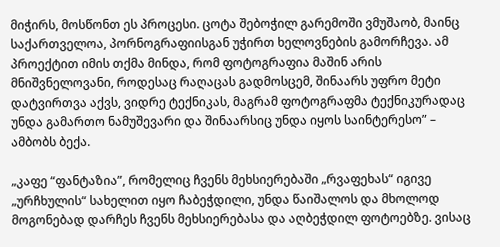მიჭირს, მოსწონთ ეს პროცესი. ცოტა შებოჭილ გარემოში ვმუშაობ, მაინც საქართველოა, პორნოგრაფიისგან უჭირთ ხელოვნების გამორჩევა. ამ პროექტით იმის თქმა მინდა, რომ ფოტოგრაფია მაშინ არის მნიშვნელოვანი, როდესაც რაღაცას გადმოსცემ, შინაარს უფრო მეტი დატვირთვა აქვს, ვიდრე ტექნიკას, მაგრამ ფოტოგრაფმა ტექნიკურადაც უნდა გამართო ნამუშევარი და შინაარსიც უნდა იყოს საინტერესო” – ამბობს ბექა.

„კაფე “ფანტაზია”, რომელიც ჩვენს მეხსიერებაში „რვაფეხას“ იგივე „ურჩხულის“ სახელით იყო ჩაბეჭდილი, უნდა წაიშალოს და მხოლოდ მოგონებად დარჩეს ჩვენს მეხსიერებასა და აღბეჭდილ ფოტოებზე. ვისაც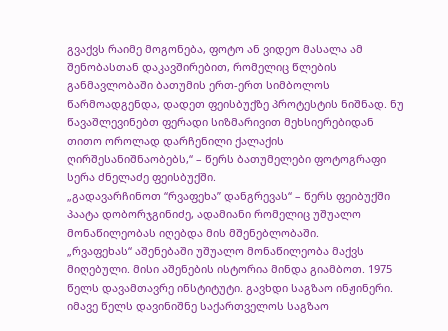გვაქვს რაიმე მოგონება, ფოტო ან ვიდეო მასალა ამ შენობასთან დაკავშირებით, რომელიც წლების განმავლობაში ბათუმის ერთ-ერთ სიმბოლოს წარმოადგენდა, დადეთ ფეისბუქზე პროტესტის ნიშნად. ნუ წავაშლევინებთ ფერადი სიზმარივით მეხსიერებიდან თითო ოროლად დარჩენილი ქალაქის ღირშესანიშნაობებს,“ – წერს ბათუმელები ფოტოგრაფი სერა ძნელაძე ფეისბუქში.
„გადავარჩინოთ “რვაფეხა” დანგრევას“ – წერს ფეიბუქში პაატა დობორჯგინიძე, ადამიანი რომელიც უშუალო მონაწილეობას იღებდა მის მშენებლობაში.
„რვაფეხას“ აშენებაში უშუალო მონაწილეობა მაქვს მიღებული. მისი აშენების ისტორია მინდა გიამბოთ. 1975 წელს დავამთავრე ინსტიტუტი. გავხდი საგზაო ინჟინერი. იმავე წელს დავინიშნე საქართველოს საგზაო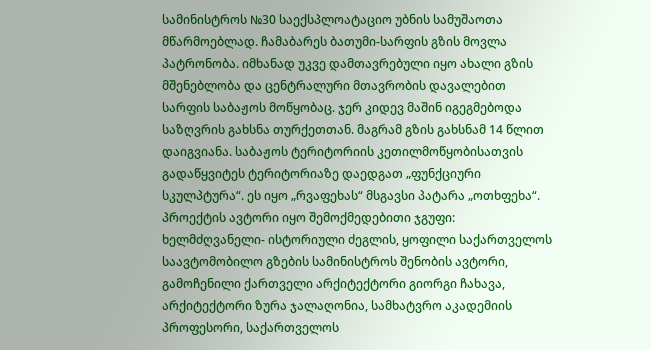სამინისტროს №30 საექსპლოატაციო უბნის სამუშაოთა მწარმოებლად. ჩამაბარეს ბათუმი-სარფის გზის მოვლა პატრონობა. იმხანად უკვე დამთავრებული იყო ახალი გზის მშენებლობა და ცენტრალური მთავრობის დავალებით სარფის საბაჟოს მოწყობაც. ჯერ კიდევ მაშინ იგეგმებოდა საზღვრის გახსნა თურქეთთან. მაგრამ გზის გახსნამ 14 წლით დაიგვიანა. საბაჟოს ტერიტორიის კეთილმოწყობისათვის გადაწყვიტეს ტერიტორიაზე დაედგათ „ფუნქციური სკულპტურა“. ეს იყო „რვაფეხას“ მსგავსი პატარა „ოთხფეხა“. პროექტის ავტორი იყო შემოქმედებითი ჯგუფი: ხელმძღვანელი- ისტორიული ძეგლის, ყოფილი საქართველოს საავტომობილო გზების სამინისტროს შენობის ავტორი, გამოჩენილი ქართველი არქიტექტორი გიორგი ჩახავა, არქიტექტორი ზურა ჯალაღონია, სამხატვრო აკადემიის პროფესორი, საქართველოს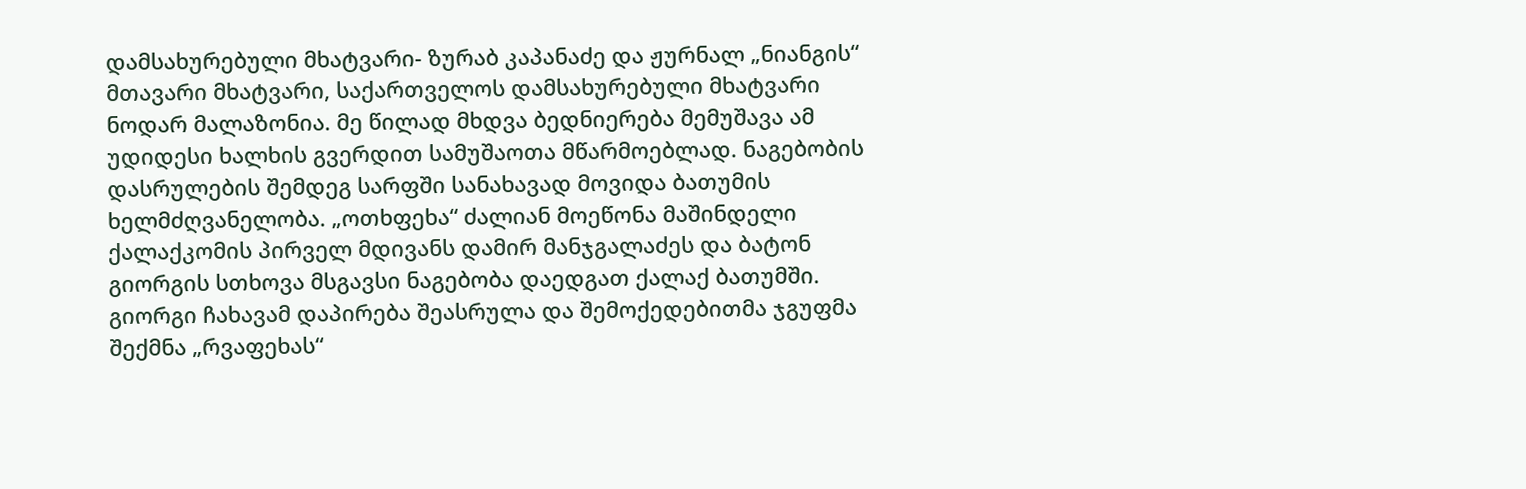დამსახურებული მხატვარი- ზურაბ კაპანაძე და ჟურნალ „ნიანგის“ მთავარი მხატვარი, საქართველოს დამსახურებული მხატვარი ნოდარ მალაზონია. მე წილად მხდვა ბედნიერება მემუშავა ამ უდიდესი ხალხის გვერდით სამუშაოთა მწარმოებლად. ნაგებობის დასრულების შემდეგ სარფში სანახავად მოვიდა ბათუმის ხელმძღვანელობა. „ოთხფეხა“ ძალიან მოეწონა მაშინდელი ქალაქკომის პირველ მდივანს დამირ მანჯგალაძეს და ბატონ გიორგის სთხოვა მსგავსი ნაგებობა დაედგათ ქალაქ ბათუმში.
გიორგი ჩახავამ დაპირება შეასრულა და შემოქედებითმა ჯგუფმა შექმნა „რვაფეხას“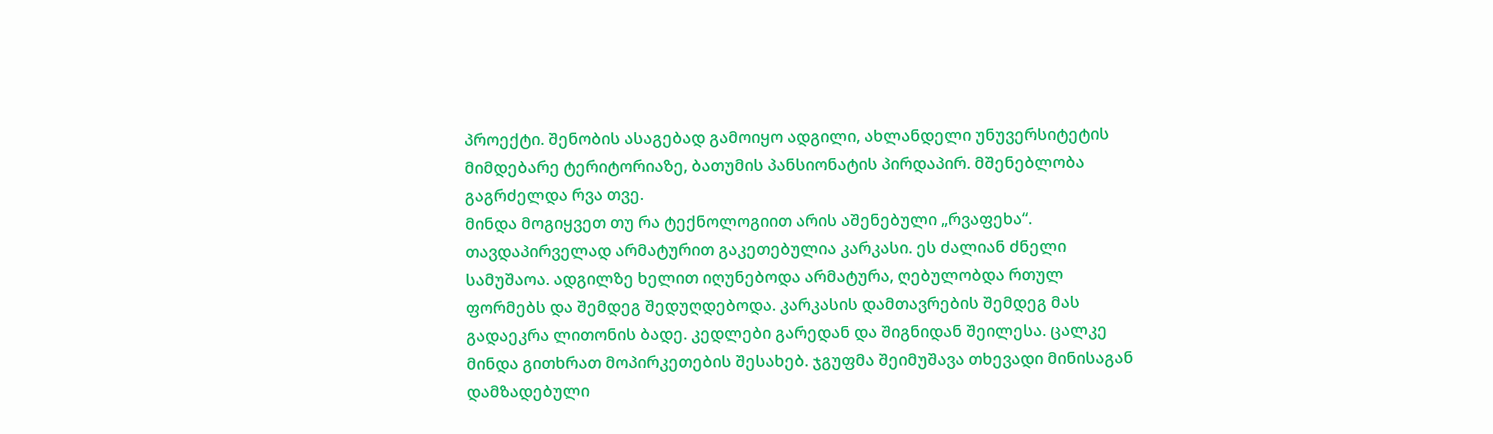პროექტი. შენობის ასაგებად გამოიყო ადგილი, ახლანდელი უნუვერსიტეტის მიმდებარე ტერიტორიაზე, ბათუმის პანსიონატის პირდაპირ. მშენებლობა გაგრძელდა რვა თვე.
მინდა მოგიყვეთ თუ რა ტექნოლოგიით არის აშენებული „რვაფეხა“. თავდაპირველად არმატურით გაკეთებულია კარკასი. ეს ძალიან ძნელი სამუშაოა. ადგილზე ხელით იღუნებოდა არმატურა, ღებულობდა რთულ ფორმებს და შემდეგ შედუღდებოდა. კარკასის დამთავრების შემდეგ მას გადაეკრა ლითონის ბადე. კედლები გარედან და შიგნიდან შეილესა. ცალკე მინდა გითხრათ მოპირკეთების შესახებ. ჯგუფმა შეიმუშავა თხევადი მინისაგან დამზადებული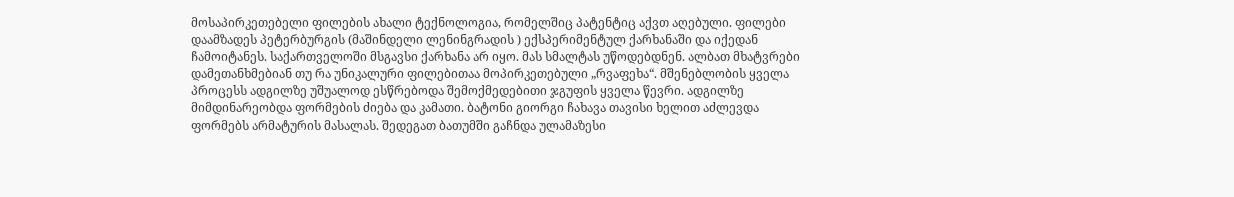მოსაპირკეთებელი ფილების ახალი ტექნოლოგია, რომელშიც პატენტიც აქვთ აღებული. ფილები დაამზადეს პეტერბურგის (მაშინდელი ლენინგრადის ) ექსპერიმენტულ ქარხანაში და იქედან ჩამოიტანეს. საქართველოში მსგავსი ქარხანა არ იყო. მას სმალტას უწოდებდნენ. ალბათ მხატვრები დამეთანხმებიან თუ რა უნიკალური ფილებითაა მოპირკეთებული „რვაფეხა“. მშენებლობის ყველა პროცესს ადგილზე უშუალოდ ესწრებოდა შემოქმედებითი ჯგუფის ყველა წევრი. ადგილზე მიმდინარეობდა ფორმების ძიება და კამათი. ბატონი გიორგი ჩახავა თავისი ხელით აძლევდა ფორმებს არმატურის მასალას. შედეგათ ბათუმში გაჩნდა ულამაზესი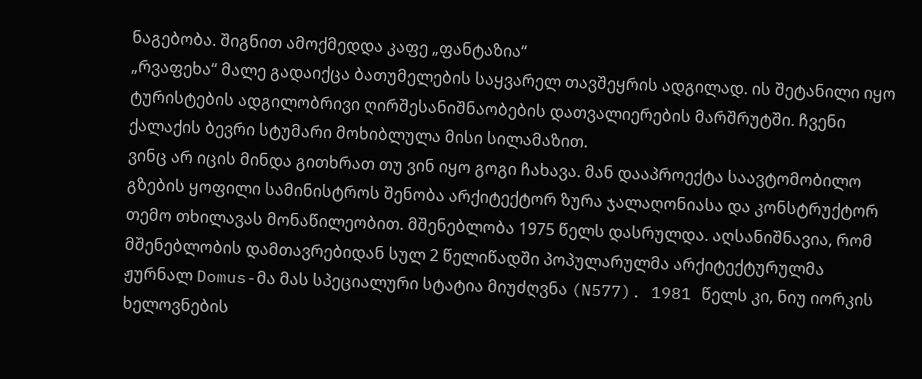ნაგებობა. შიგნით ამოქმედდა კაფე „ფანტაზია“
„რვაფეხა“ მალე გადაიქცა ბათუმელების საყვარელ თავშეყრის ადგილად. ის შეტანილი იყო ტურისტების ადგილობრივი ღირშესანიშნაობების დათვალიერების მარშრუტში. ჩვენი ქალაქის ბევრი სტუმარი მოხიბლულა მისი სილამაზით.
ვინც არ იცის მინდა გითხრათ თუ ვინ იყო გოგი ჩახავა. მან დააპროექტა საავტომობილო გზების ყოფილი სამინისტროს შენობა არქიტექტორ ზურა ჯალაღონიასა და კონსტრუქტორ თემო თხილავას მონაწილეობით. მშენებლობა 1975 წელს დასრულდა. აღსანიშნავია, რომ მშენებლობის დამთავრებიდან სულ 2 წელიწადში პოპულარულმა არქიტექტურულმა ჟურნალ Domus-მა მას სპეციალური სტატია მიუძღვნა (N577). 1981 წელს კი, ნიუ იორკის ხელოვნების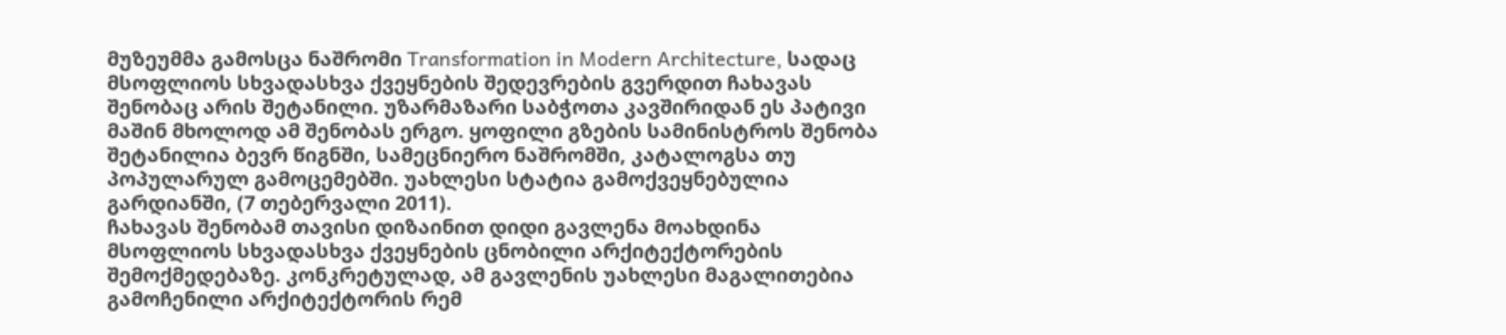მუზეუმმა გამოსცა ნაშრომი Transformation in Modern Architecture, სადაც მსოფლიოს სხვადასხვა ქვეყნების შედევრების გვერდით ჩახავას შენობაც არის შეტანილი. უზარმაზარი საბჭოთა კავშირიდან ეს პატივი მაშინ მხოლოდ ამ შენობას ერგო. ყოფილი გზების სამინისტროს შენობა შეტანილია ბევრ წიგნში, სამეცნიერო ნაშრომში, კატალოგსა თუ პოპულარულ გამოცემებში. უახლესი სტატია გამოქვეყნებულია გარდიანში, (7 თებერვალი 2011).
ჩახავას შენობამ თავისი დიზაინით დიდი გავლენა მოახდინა მსოფლიოს სხვადასხვა ქვეყნების ცნობილი არქიტექტორების შემოქმედებაზე. კონკრეტულად, ამ გავლენის უახლესი მაგალითებია გამოჩენილი არქიტექტორის რემ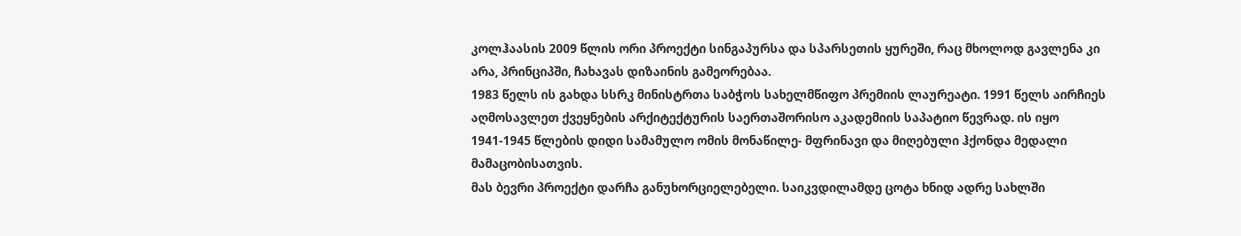კოლჰაასის 2009 წლის ორი პროექტი სინგაპურსა და სპარსეთის ყურეში, რაც მხოლოდ გავლენა კი არა, პრინციპში, ჩახავას დიზაინის გამეორებაა.
1983 წელს ის გახდა სსრკ მინისტრთა საბჭოს სახელმწიფო პრემიის ლაურეატი. 1991 წელს აირჩიეს აღმოსავლეთ ქვეყნების არქიტექტურის საერთაშორისო აკადემიის საპატიო წევრად. ის იყო 1941-1945 წლების დიდი სამამულო ომის მონაწილე- მფრინავი და მიღებული ჰქონდა მედალი მამაცობისათვის.
მას ბევრი პროექტი დარჩა განუხორციელებელი. საიკვდილამდე ცოტა ხნიდ ადრე სახლში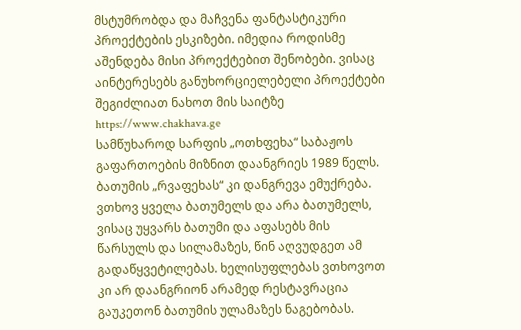მსტუმრობდა და მაჩვენა ფანტასტიკური პროექტების ესკიზები. იმედია როდისმე აშენდება მისი პროექტებით შენობები. ვისაც აინტერესებს განუხორციელებელი პროექტები შეგიძლიათ ნახოთ მის საიტზე https://www.chakhava.ge
სამწუხაროდ სარფის „ოთხფეხა“ საბაჟოს გაფართოების მიზნით დაანგრიეს 1989 წელს.
ბათუმის „რვაფეხას“ კი დანგრევა ემუქრება. ვთხოვ ყველა ბათუმელს და არა ბათუმელს, ვისაც უყვარს ბათუმი და აფასებს მის წარსულს და სილამაზეს, წინ აღვუდგეთ ამ გადაწყვეტილებას. ხელისუფლებას ვთხოვოთ კი არ დაანგრიონ არამედ რესტავრაცია გაუკეთონ ბათუმის ულამაზეს ნაგებობას.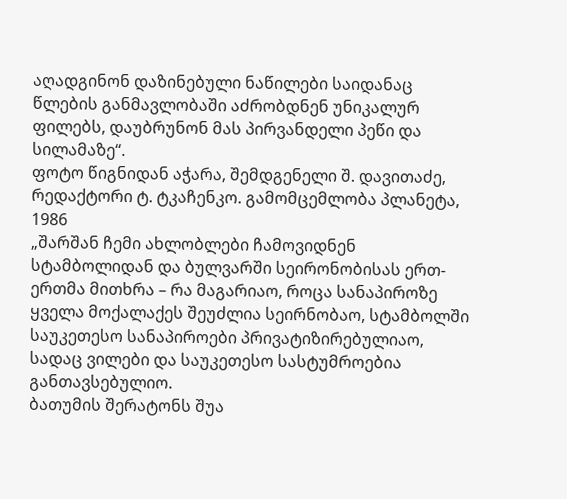აღადგინონ დაზინებული ნაწილები საიდანაც წლების განმავლობაში აძრობდნენ უნიკალურ ფილებს, დაუბრუნონ მას პირვანდელი პეწი და სილამაზე“.
ფოტო წიგნიდან აჭარა, შემდგენელი შ. დავითაძე, რედაქტორი ტ. ტკაჩენკო. გამომცემლობა პლანეტა, 1986
„შარშან ჩემი ახლობლები ჩამოვიდნენ სტამბოლიდან და ბულვარში სეირონობისას ერთ-ერთმა მითხრა – რა მაგარიაო, როცა სანაპიროზე ყველა მოქალაქეს შეუძლია სეირნობაო, სტამბოლში საუკეთესო სანაპიროები პრივატიზირებულიაო, სადაც ვილები და საუკეთესო სასტუმროებია განთავსებულიო.
ბათუმის შერატონს შუა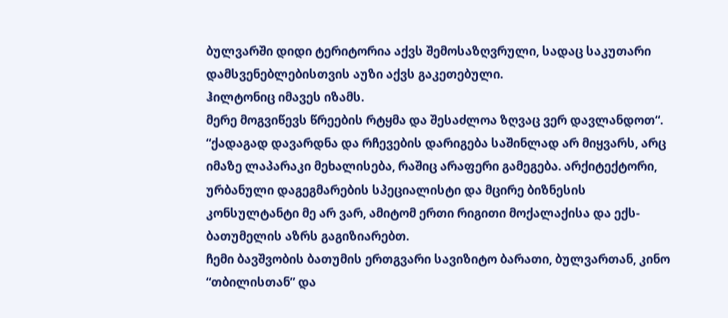ბულვარში დიდი ტერიტორია აქვს შემოსაზღვრული, სადაც საკუთარი დამსვენებლებისთვის აუზი აქვს გაკეთებული.
ჰილტონიც იმავეს იზამს.
მერე მოგვიწევს წრეების რტყმა და შესაძლოა ზღვაც ვერ დავლანდოთ“.
“ქადაგად დავარდნა და რჩევების დარიგება საშინლად არ მიყვარს, არც იმაზე ლაპარაკი მეხალისება, რაშიც არაფერი გამეგება. არქიტექტორი, ურბანული დაგეგმარების სპეციალისტი და მცირე ბიზნესის კონსულტანტი მე არ ვარ, ამიტომ ერთი რიგითი მოქალაქისა და ექს-ბათუმელის აზრს გაგიზიარებთ.
ჩემი ბავშვობის ბათუმის ერთგვარი სავიზიტო ბარათი, ბულვართან, კინო “თბილისთან” და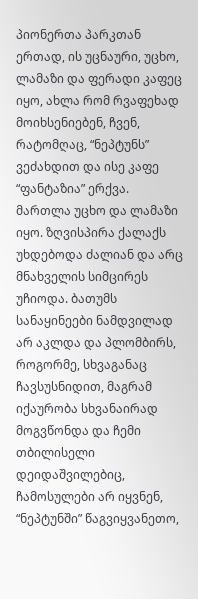პიონერთა პარკთან ერთად, ის უცნაური, უცხო, ლამაზი და ფერადი კაფეც იყო, ახლა რომ რვაფეხად მოიხსენიებენ, ჩვენ, რატომღაც, “ნეპტუნს” ვეძახდით და ისე კაფე “ფანტაზია” ერქვა.
მართლა უცხო და ლამაზი იყო. ზღვისპირა ქალაქს უხდებოდა ძალიან და არც მნახველის სიმცირეს უჩიოდა. ბათუმს სანაყინეები ნამდვილად არ აკლდა და პლომბირს, როგორმე, სხვაგანაც ჩავსუსნიდით, მაგრამ იქაურობა სხვანაირად მოგვწონდა და ჩემი თბილისელი დეიდაშვილებიც, ჩამოსულები არ იყვნენ, “ნეპტუნში” წაგვიყვანეთო,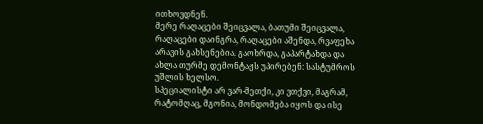ითხოვდნენ.
მერე რაღაცები შეიცვალა, ბათუმი შეიცვალა, რაღაცები დაინგრა, რაღაცები აშენდა, რვაფეხა არავის გახსენებია. გაოხრდა, გაპარტახდა და ახლა თურმე დემონტაჟს უპირებენ: სასტუმროს უშლის ხელსო.
სპეციალისტი არ ვარ-მეთქი, კი ვთქვი, მაგრამ, რატომღაც, მგონია, მონდომება იყოს და ისე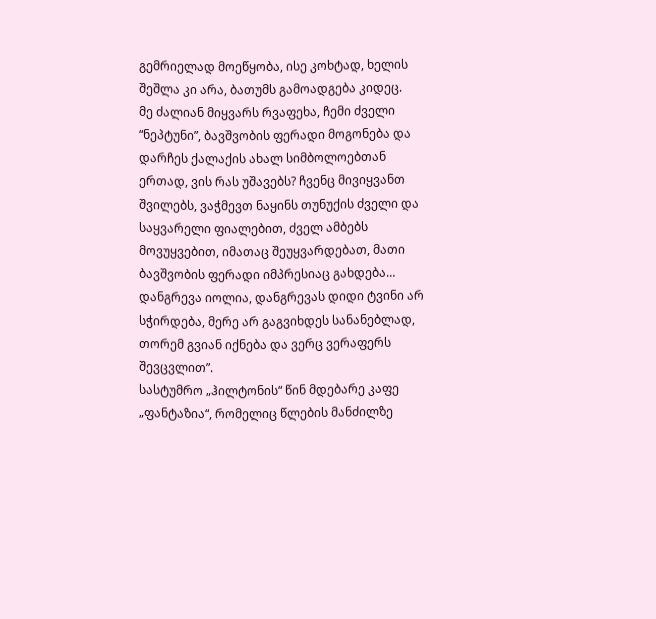გემრიელად მოეწყობა, ისე კოხტად, ხელის შეშლა კი არა, ბათუმს გამოადგება კიდეც.
მე ძალიან მიყვარს რვაფეხა, ჩემი ძველი “ნეპტუნი”, ბავშვობის ფერადი მოგონება და დარჩეს ქალაქის ახალ სიმბოლოებთან ერთად, ვის რას უშავებს? ჩვენც მივიყვანთ შვილებს, ვაჭმევთ ნაყინს თუნუქის ძველი და საყვარელი ფიალებით, ძველ ამბებს მოვუყვებით, იმათაც შეუყვარდებათ, მათი ბავშვობის ფერადი იმპრესიაც გახდება… დანგრევა იოლია, დანგრევას დიდი ტვინი არ სჭირდება, მერე არ გაგვიხდეს სანანებლად, თორემ გვიან იქნება და ვერც ვერაფერს შევცვლით”.
სასტუმრო „ჰილტონის“ წინ მდებარე კაფე „ფანტაზია“, რომელიც წლების მანძილზე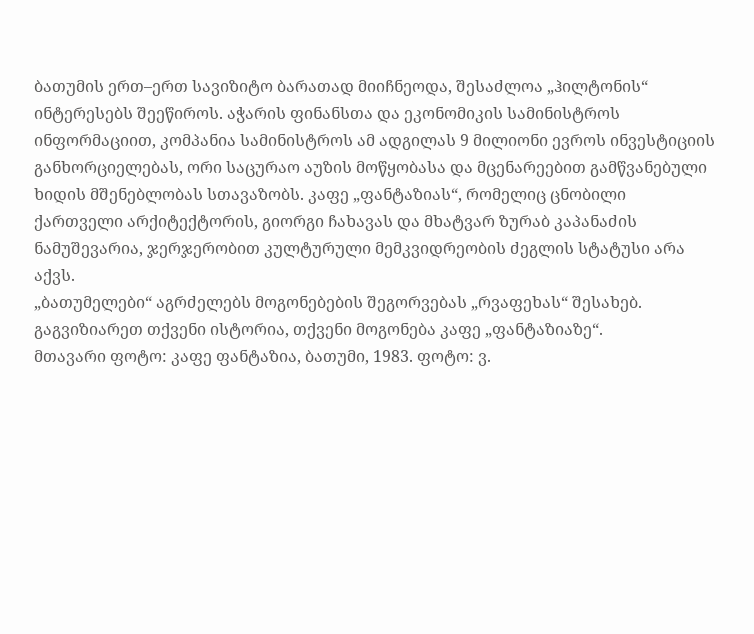ბათუმის ერთ–ერთ სავიზიტო ბარათად მიიჩნეოდა, შესაძლოა „ჰილტონის“ ინტერესებს შეეწიროს. აჭარის ფინანსთა და ეკონომიკის სამინისტროს ინფორმაციით, კომპანია სამინისტროს ამ ადგილას 9 მილიონი ევროს ინვესტიციის განხორციელებას, ორი საცურაო აუზის მოწყობასა და მცენარეებით გამწვანებული ხიდის მშენებლობას სთავაზობს. კაფე „ფანტაზიას“, რომელიც ცნობილი ქართველი არქიტექტორის, გიორგი ჩახავას და მხატვარ ზურაბ კაპანაძის ნამუშევარია, ჯერჯერობით კულტურული მემკვიდრეობის ძეგლის სტატუსი არა აქვს.
„ბათუმელები“ აგრძელებს მოგონებების შეგორვებას „რვაფეხას“ შესახებ. გაგვიზიარეთ თქვენი ისტორია, თქვენი მოგონება კაფე „ფანტაზიაზე“.
მთავარი ფოტო: კაფე ფანტაზია, ბათუმი, 1983. ფოტო: ვ.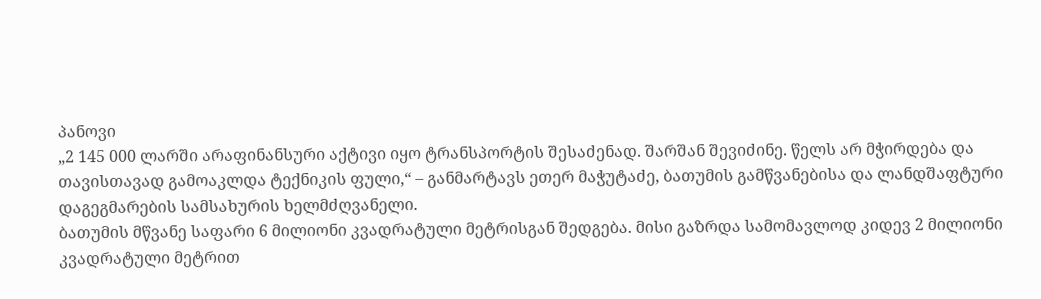პანოვი
„2 145 000 ლარში არაფინანსური აქტივი იყო ტრანსპორტის შესაძენად. შარშან შევიძინე. წელს არ მჭირდება და თავისთავად გამოაკლდა ტექნიკის ფული,“ – განმარტავს ეთერ მაჭუტაძე, ბათუმის გამწვანებისა და ლანდშაფტური დაგეგმარების სამსახურის ხელმძღვანელი.
ბათუმის მწვანე საფარი 6 მილიონი კვადრატული მეტრისგან შედგება. მისი გაზრდა სამომავლოდ კიდევ 2 მილიონი კვადრატული მეტრით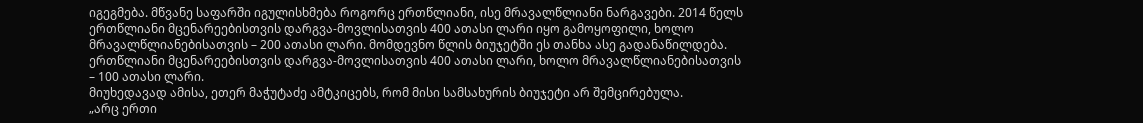იგეგმება. მწვანე საფარში იგულისხმება როგორც ერთწლიანი, ისე მრავალწლიანი ნარგავები. 2014 წელს ერთწლიანი მცენარეებისთვის დარგვა-მოვლისათვის 400 ათასი ლარი იყო გამოყოფილი, ხოლო მრავალწლიანებისათვის – 200 ათასი ლარი. მომდევნო წლის ბიუჯეტში ეს თანხა ასე გადანაწილდება. ერთწლიანი მცენარეებისთვის დარგვა-მოვლისათვის 400 ათასი ლარი, ხოლო მრავალწლიანებისათვის – 100 ათასი ლარი.
მიუხედავად ამისა, ეთერ მაჭუტაძე ამტკიცებს, რომ მისი სამსახურის ბიუჯეტი არ შემცირებულა.
„არც ერთი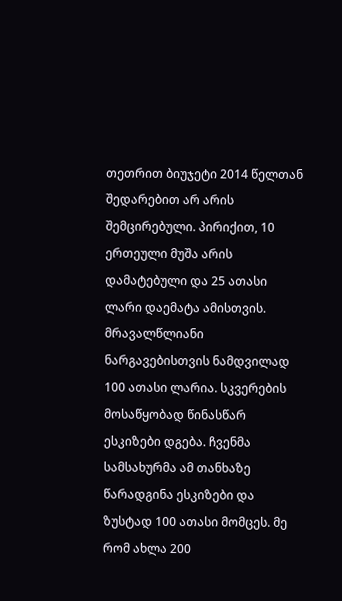თეთრით ბიუჯეტი 2014 წელთან შედარებით არ არის შემცირებული. პირიქით, 10 ერთეული მუშა არის დამატებული და 25 ათასი ლარი დაემატა ამისთვის. მრავალწლიანი ნარგავებისთვის ნამდვილად 100 ათასი ლარია. სკვერების მოსაწყობად წინასწარ ესკიზები დგება. ჩვენმა სამსახურმა ამ თანხაზე წარადგინა ესკიზები და ზუსტად 100 ათასი მომცეს. მე რომ ახლა 200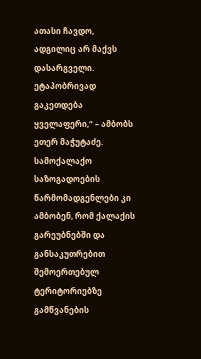ათასი ჩავდო, ადგილიც არ მაქვს დასარგველი. ეტაპობრივად გაკეთდება ყველაფერი,“ – ამბობს ეთერ მაჭუტაძე.
სამოქალაქო საზოგადოების წარმომადგენლები კი ამბობენ, რომ ქალაქის გარეუბნებში და განსაკუთრებით შემოერთებულ ტერიტორიებზე გამწვანების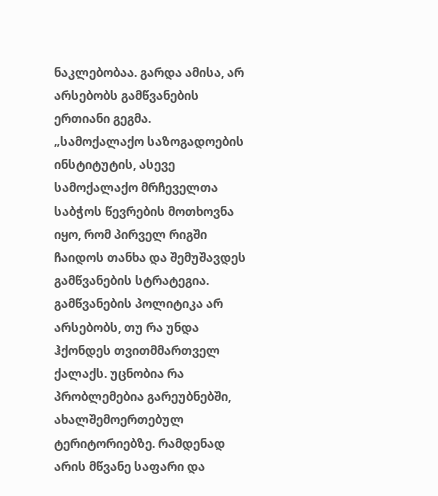ნაკლებობაა. გარდა ამისა, არ არსებობს გამწვანების ერთიანი გეგმა.
„სამოქალაქო საზოგადოების ინსტიტუტის, ასევე სამოქალაქო მრჩეველთა საბჭოს წევრების მოთხოვნა იყო, რომ პირველ რიგში ჩაიდოს თანხა და შემუშავდეს გამწვანების სტრატეგია. გამწვანების პოლიტიკა არ არსებობს, თუ რა უნდა ჰქონდეს თვითმმართველ ქალაქს. უცნობია რა პრობლემებია გარეუბნებში, ახალშემოერთებულ ტერიტორიებზე. რამდენად არის მწვანე საფარი და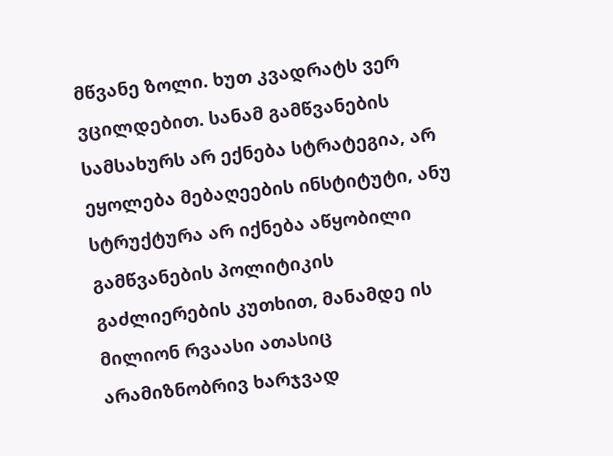მწვანე ზოლი. ხუთ კვადრატს ვერ ვცილდებით. სანამ გამწვანების სამსახურს არ ექნება სტრატეგია, არ ეყოლება მებაღეების ინსტიტუტი, ანუ სტრუქტურა არ იქნება აწყობილი გამწვანების პოლიტიკის გაძლიერების კუთხით, მანამდე ის მილიონ რვაასი ათასიც არამიზნობრივ ხარჯვად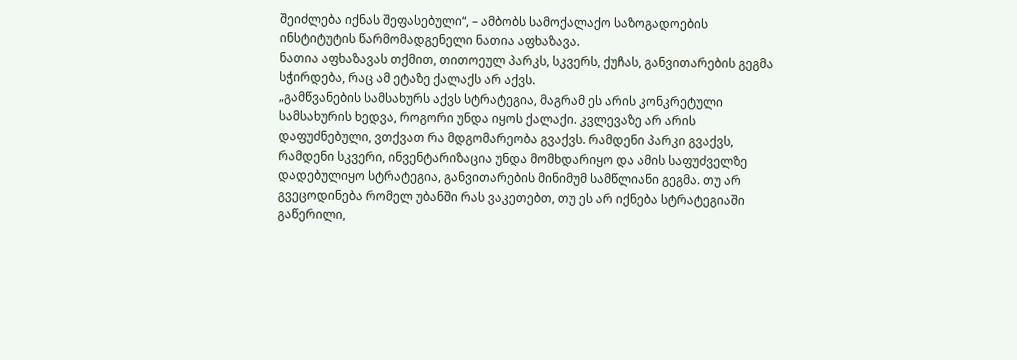შეიძლება იქნას შეფასებული“, – ამბობს სამოქალაქო საზოგადოების ინსტიტუტის წარმომადგენელი ნათია აფხაზავა.
ნათია აფხაზავას თქმით, თითოეულ პარკს, სკვერს, ქუჩას, განვითარების გეგმა სჭირდება, რაც ამ ეტაზე ქალაქს არ აქვს.
„გამწვანების სამსახურს აქვს სტრატეგია, მაგრამ ეს არის კონკრეტული სამსახურის ხედვა, როგორი უნდა იყოს ქალაქი. კვლევაზე არ არის დაფუძნებული, ვთქვათ რა მდგომარეობა გვაქვს. რამდენი პარკი გვაქვს, რამდენი სკვერი, ინვენტარიზაცია უნდა მომხდარიყო და ამის საფუძველზე დადებულიყო სტრატეგია, განვითარების მინიმუმ სამწლიანი გეგმა. თუ არ გვეცოდინება რომელ უბანში რას ვაკეთებთ, თუ ეს არ იქნება სტრატეგიაში გაწერილი,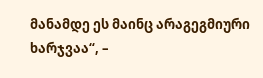მანამდე ეს მაინც არაგეგმიური ხარჯვაა“, –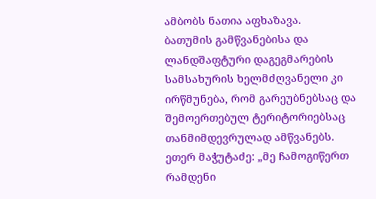ამბობს ნათია აფხაზავა.
ბათუმის გამწვანებისა და ლანდშაფტური დაგეგმარების სამსახურის ხელმძღვანელი კი ირწმუნება, რომ გარეუბნებსაც და შემოერთებულ ტერიტორიებსაც თანმიმდევრულად ამწვანებს.
ეთერ მაჭუტაძე: „მე ჩამოგიწერთ რამდენი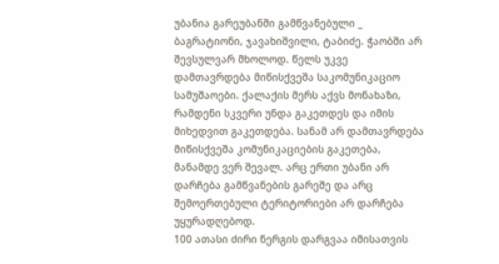უბანია გარეუბანში გამწვანებული _ ბაგრატიონი, ჯავახიშვილი, ტაბიძე. ჭაობში არ შევსულვარ მხოლოდ. წელს უკვე დამთავრდება მიწისქვეშა საკომუნიკაციო სამუშაოები. ქალაქის მერს აქვს მონახაზი, რამდენი სკვერი უნდა გაკეთდეს და იმის მიხედვით გაკეთდება. სანამ არ დამთავრდება მიწისქვეშა კომუნიკაციების გაკეთება, მანამდე ვერ შევალ. არც ერთი უბანი არ დარჩება გამწვანების გარეშე და არც შემოერთებული ტერიტორიები არ დარჩება უყურადღებოდ.
100 ათასი ძირი ნერგის დარგვაა იმისათვის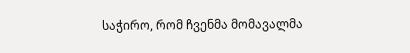საჭირო, რომ ჩვენმა მომავალმა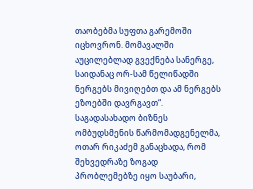თაობებმა სუფთა გარემოში იცხოვრონ. მომავალში აუცილებლად გვექნება სანერგე, საიდანაც ორ-სამ წელიწადში ნერგებს მივიღებთ და ამ ნერგებს ეზოებში დავრგავთ“.
საგადასახადო ბიზნეს ომბუდსმენის წარმომადგენელმა, ოთარ რიკაძემ განაცხადა, რომ შეხვედრაზე ზოგად პრობლემებზე იყო საუბარი,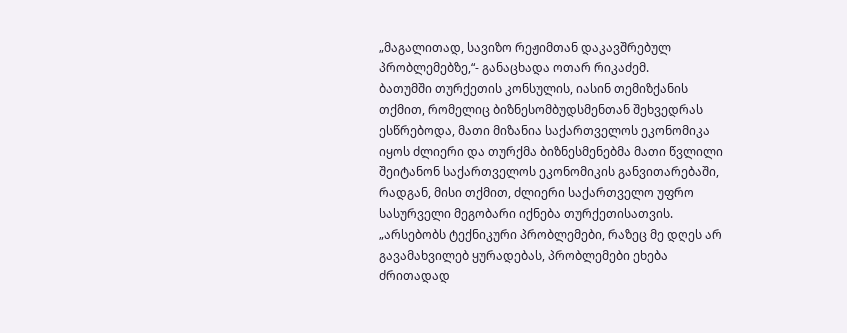„მაგალითად, სავიზო რეჟიმთან დაკავშრებულ პრობლემებზე,“- განაცხადა ოთარ რიკაძემ.
ბათუმში თურქეთის კონსულის, იასინ თემიზქანის თქმით, რომელიც ბიზნესომბუდსმენთან შეხვედრას ესწრებოდა, მათი მიზანია საქართველოს ეკონომიკა იყოს ძლიერი და თურქმა ბიზნესმენებმა მათი წვლილი შეიტანონ საქართველოს ეკონომიკის განვითარებაში, რადგან, მისი თქმით, ძლიერი საქართველო უფრო სასურველი მეგობარი იქნება თურქეთისათვის.
„არსებობს ტექნიკური პრობლემები, რაზეც მე დღეს არ გავამახვილებ ყურადებას, პრობლემები ეხება ძრითადად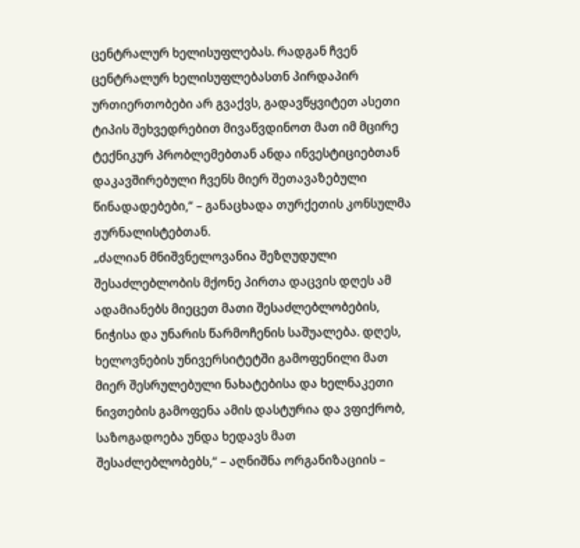ცენტრალურ ხელისუფლებას. რადგან ჩვენ ცენტრალურ ხელისუფლებასთნ პირდაპირ ურთიერთობები არ გვაქვს, გადავწყვიტეთ ასეთი ტიპის შეხვედრებით მივაწვდინოთ მათ იმ მცირე ტექნიკურ პრობლემებთან ანდა ინვესტიციებთან დაკავშირებული ჩვენს მიერ შეთავაზებული წინადადებები,“ – განაცხადა თურქეთის კონსულმა ჟურნალისტებთან.
„ძალიან მნიშვნელოვანია შეზღუდული შესაძლებლობის მქონე პირთა დაცვის დღეს ამ ადამიანებს მიეცეთ მათი შესაძლებლობების, ნიჭისა და უნარის წარმოჩენის საშუალება. დღეს, ხელოვნების უნივერსიტეტში გამოფენილი მათ მიერ შესრულებული ნახატებისა და ხელნაკეთი ნივთების გამოფენა ამის დასტურია და ვფიქრობ, საზოგადოება უნდა ხედავს მათ შესაძლებლობებს,“ – აღნიშნა ორგანიზაციის –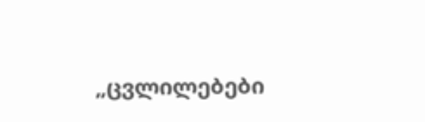„ცვლილებები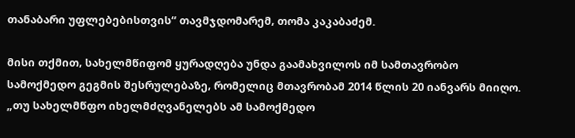თანაბარი უფლებებისთვის“ თავმჯდომარემ, თომა კაკაბაძემ.

მისი თქმით, სახელმწიფომ ყურადღება უნდა გაამახვილოს იმ სამთავრობო სამოქმედო გეგმის შესრულებაზე, რომელიც მთავრობამ 2014 წლის 20 იანვარს მიიღო. „თუ სახელმწფო იხელმძღვანელებს ამ სამოქმედო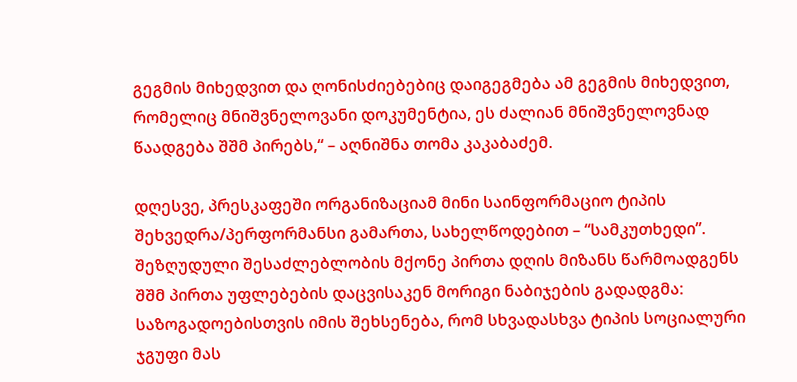გეგმის მიხედვით და ღონისძიებებიც დაიგეგმება ამ გეგმის მიხედვით, რომელიც მნიშვნელოვანი დოკუმენტია, ეს ძალიან მნიშვნელოვნად წაადგება შშმ პირებს,“ – აღნიშნა თომა კაკაბაძემ.

დღესვე, პრესკაფეში ორგანიზაციამ მინი საინფორმაციო ტიპის შეხვედრა/პერფორმანსი გამართა, სახელწოდებით – “სამკუთხედი”.
შეზღუდული შესაძლებლობის მქონე პირთა დღის მიზანს წარმოადგენს შშმ პირთა უფლებების დაცვისაკენ მორიგი ნაბიჯების გადადგმა: საზოგადოებისთვის იმის შეხსენება, რომ სხვადასხვა ტიპის სოციალური ჯგუფი მას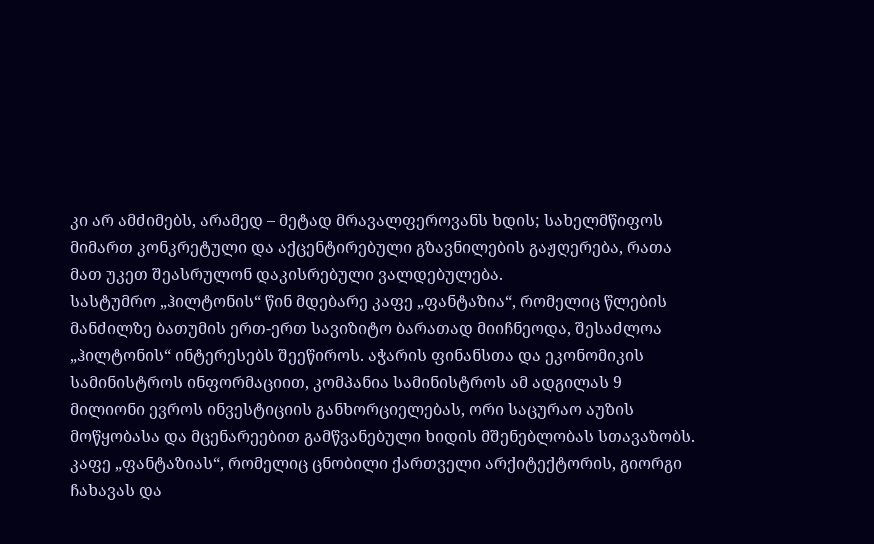კი არ ამძიმებს, არამედ – მეტად მრავალფეროვანს ხდის; სახელმწიფოს მიმართ კონკრეტული და აქცენტირებული გზავნილების გაჟღერება, რათა მათ უკეთ შეასრულონ დაკისრებული ვალდებულება.
სასტუმრო „ჰილტონის“ წინ მდებარე კაფე „ფანტაზია“, რომელიც წლების მანძილზე ბათუმის ერთ-ერთ სავიზიტო ბარათად მიიჩნეოდა, შესაძლოა „ჰილტონის“ ინტერესებს შეეწიროს. აჭარის ფინანსთა და ეკონომიკის სამინისტროს ინფორმაციით, კომპანია სამინისტროს ამ ადგილას 9 მილიონი ევროს ინვესტიციის განხორციელებას, ორი საცურაო აუზის მოწყობასა და მცენარეებით გამწვანებული ხიდის მშენებლობას სთავაზობს. კაფე „ფანტაზიას“, რომელიც ცნობილი ქართველი არქიტექტორის, გიორგი ჩახავას და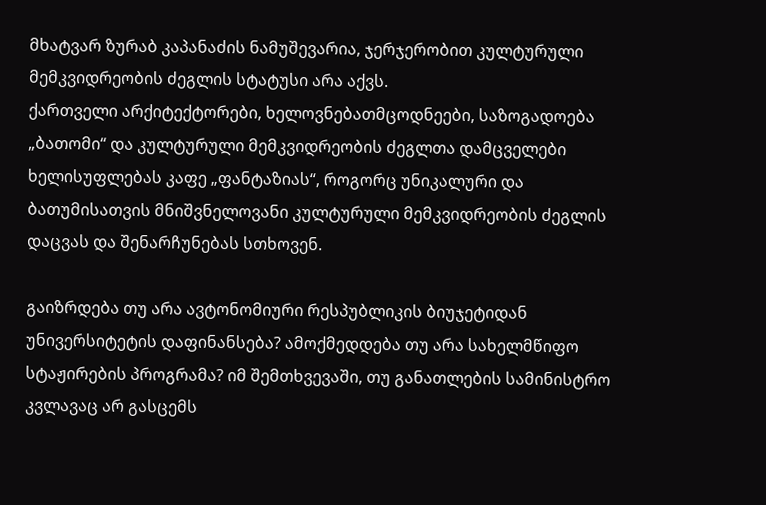მხატვარ ზურაბ კაპანაძის ნამუშევარია, ჯერჯერობით კულტურული მემკვიდრეობის ძეგლის სტატუსი არა აქვს.
ქართველი არქიტექტორები, ხელოვნებათმცოდნეები, საზოგადოება „ბათომი“ და კულტურული მემკვიდრეობის ძეგლთა დამცველები ხელისუფლებას კაფე „ფანტაზიას“, როგორც უნიკალური და ბათუმისათვის მნიშვნელოვანი კულტურული მემკვიდრეობის ძეგლის დაცვას და შენარჩუნებას სთხოვენ.

გაიზრდება თუ არა ავტონომიური რესპუბლიკის ბიუჯეტიდან უნივერსიტეტის დაფინანსება? ამოქმედდება თუ არა სახელმწიფო სტაჟირების პროგრამა? იმ შემთხვევაში, თუ განათლების სამინისტრო კვლავაც არ გასცემს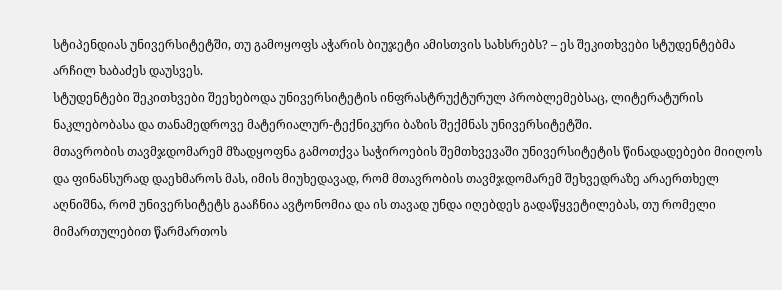სტიპენდიას უნივერსიტეტში, თუ გამოყოფს აჭარის ბიუჯეტი ამისთვის სახსრებს? – ეს შეკითხვები სტუდენტებმა არჩილ ხაბაძეს დაუსვეს.
სტუდენტები შეკითხვები შეეხებოდა უნივერსიტეტის ინფრასტრუქტურულ პრობლემებსაც, ლიტერატურის ნაკლებობასა და თანამედროვე მატერიალურ-ტექნიკური ბაზის შექმნას უნივერსიტეტში.
მთავრობის თავმჯდომარემ მზადყოფნა გამოთქვა საჭიროების შემთხვევაში უნივერსიტეტის წინადადებები მიიღოს და ფინანსურად დაეხმაროს მას, იმის მიუხედავად, რომ მთავრობის თავმჯდომარემ შეხვედრაზე არაერთხელ აღნიშნა, რომ უნივერსიტეტს გააჩნია ავტონომია და ის თავად უნდა იღებდეს გადაწყვეტილებას, თუ რომელი მიმართულებით წარმართოს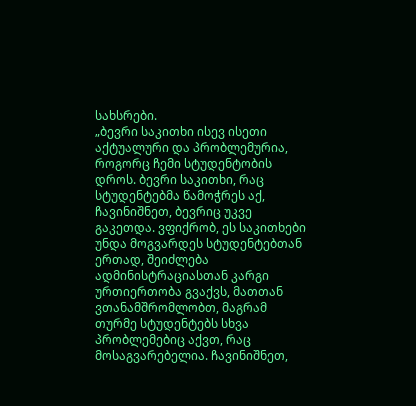სახსრები.
„ბევრი საკითხი ისევ ისეთი აქტუალური და პრობლემურია, როგორც ჩემი სტუდენტობის დროს. ბევრი საკითხი, რაც სტუდენტებმა წამოჭრეს აქ, ჩავინიშნეთ, ბევრიც უკვე გაკეთდა. ვფიქრობ, ეს საკითხები უნდა მოგვარდეს სტუდენტებთან ერთად, შეიძლება ადმინისტრაციასთან კარგი ურთიერთობა გვაქვს, მათთან ვთანამშრომლობთ, მაგრამ თურმე სტუდენტებს სხვა პრობლემებიც აქვთ, რაც მოსაგვარებელია. ჩავინიშნეთ,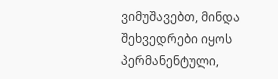ვიმუშავებთ, მინდა შეხვედრები იყოს პერმანენტული,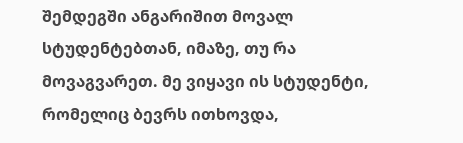შემდეგში ანგარიშით მოვალ სტუდენტებთან, იმაზე, თუ რა მოვაგვარეთ. მე ვიყავი ის სტუდენტი, რომელიც ბევრს ითხოვდა,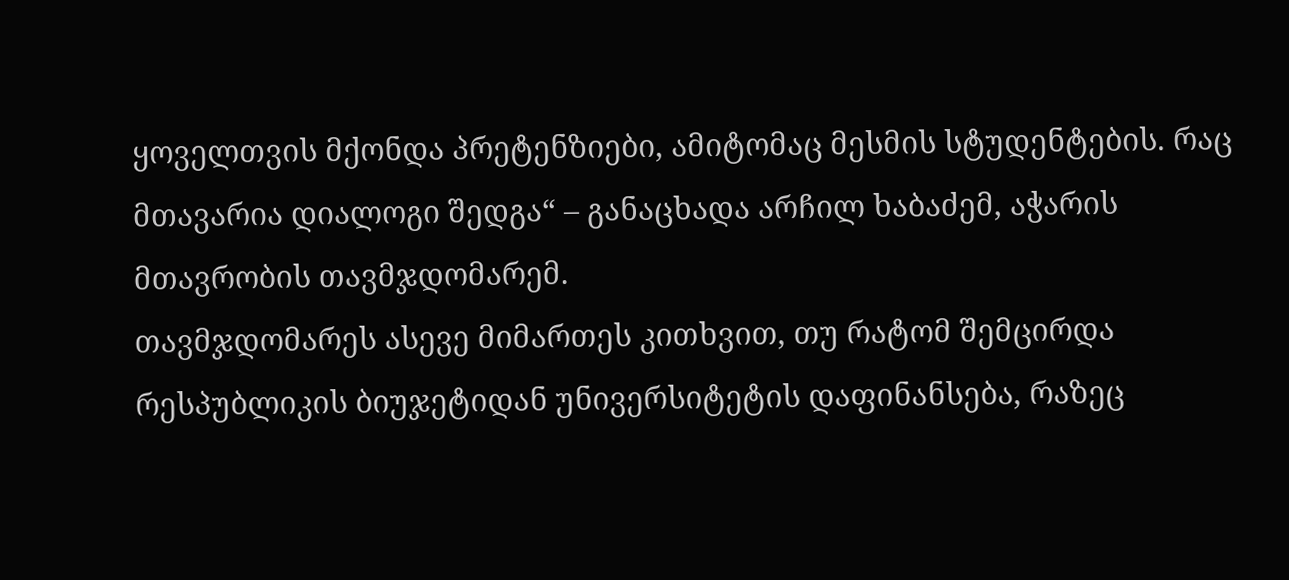ყოველთვის მქონდა პრეტენზიები, ამიტომაც მესმის სტუდენტების. რაც მთავარია დიალოგი შედგა“ – განაცხადა არჩილ ხაბაძემ, აჭარის მთავრობის თავმჯდომარემ.
თავმჯდომარეს ასევე მიმართეს კითხვით, თუ რატომ შემცირდა რესპუბლიკის ბიუჯეტიდან უნივერსიტეტის დაფინანსება, რაზეც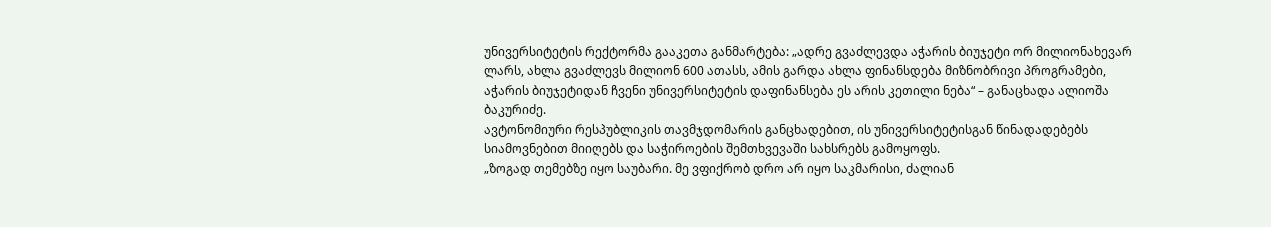უნივერსიტეტის რექტორმა გააკეთა განმარტება: „ადრე გვაძლევდა აჭარის ბიუჯეტი ორ მილიონახევარ ლარს, ახლა გვაძლევს მილიონ 600 ათასს, ამის გარდა ახლა ფინანსდება მიზნობრივი პროგრამები, აჭარის ბიუჯეტიდან ჩვენი უნივერსიტეტის დაფინანსება ეს არის კეთილი ნება“ – განაცხადა ალიოშა ბაკურიძე.
ავტონომიური რესპუბლიკის თავმჯდომარის განცხადებით, ის უნივერსიტეტისგან წინადადებებს სიამოვნებით მიიღებს და საჭიროების შემთხვევაში სახსრებს გამოყოფს.
„ზოგად თემებზე იყო საუბარი. მე ვფიქრობ დრო არ იყო საკმარისი, ძალიან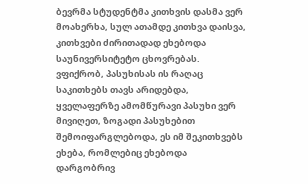ბევრმა სტუდენტმა კითხვის დასმა ვერ მოახერხა, სულ ათამდე კითხვა დაისვა, კითხვები ძირითადად ეხებოდა საუნივერსიტეტო ცხოვრებას. ვფიქრობ, პასუხისას ის რაღაც საკითხებს თავს არიდებდა, ყველაფერზე ამომწურავი პასუხი ვერ მივიღეთ, ზოგადი პასუხებით შემოიფარგლებოდა, ეს იმ შეკითხვებს ეხება, რომლებიც ეხებოდა დარგობრივ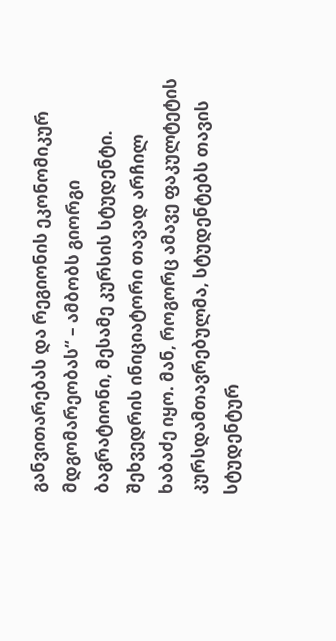განვითარებას და რეგიონის ეკონომიკურ მდგომარეობას“ – ამბობს გიორგი ბაგრატიონი, მესამე კურსის სტუდენტი.
შეხვედრის ინიციატორი თავად არჩილ ხაბაძე იყო. მან, როგორც ამავე ფაკულტეტის კურსდამთავრებულმა, სტუდენტებს თავის სტუდენტურ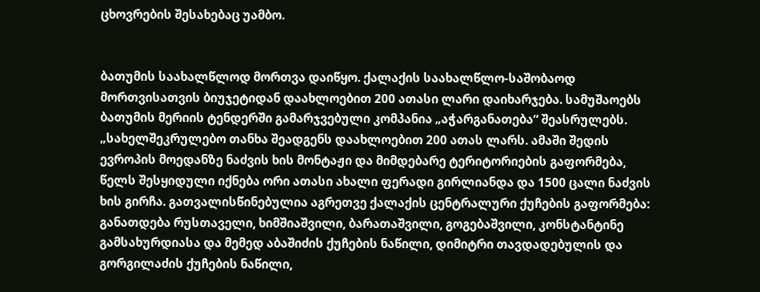ცხოვრების შესახებაც უამბო.


ბათუმის საახალწლოდ მორთვა დაიწყო. ქალაქის საახალწლო-საშობაოდ მორთვისათვის ბიუჯეტიდან დაახლოებით 200 ათასი ლარი დაიხარჯება. სამუშაოებს ბათუმის მერიის ტენდერში გამარჯვებული კომპანია „აჭარგანათება“ შეასრულებს. „სახელშეკრულებო თანხა შეადგენს დაახლოებით 200 ათას ლარს. ამაში შედის ევროპის მოედანზე ნაძვის ხის მონტაჟი და მიმდებარე ტერიტორიების გაფორმება, წელს შესყიდული იქნება ორი ათასი ახალი ფერადი გირლიანდა და 1500 ცალი ნაძვის ხის გირჩა. გათვალისწინებულია აგრეთვე ქალაქის ცენტრალური ქუჩების გაფორმება: განათდება რუსთაველი, ხიმშიაშვილი, ბარათაშვილი, გოგებაშვილი, კონსტანტინე გამსახურდიასა და მემედ აბაშიძის ქუჩების ნაწილი, დიმიტრი თავდადებულის და გორგილაძის ქუჩების ნაწილი,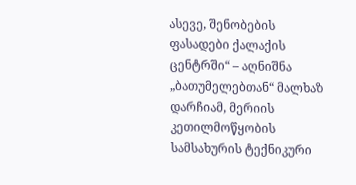ასევე, შენობების ფასადები ქალაქის ცენტრში“ – აღნიშნა „ბათუმელებთან“ მალხაზ დარჩიამ, მერიის კეთილმოწყობის სამსახურის ტექნიკური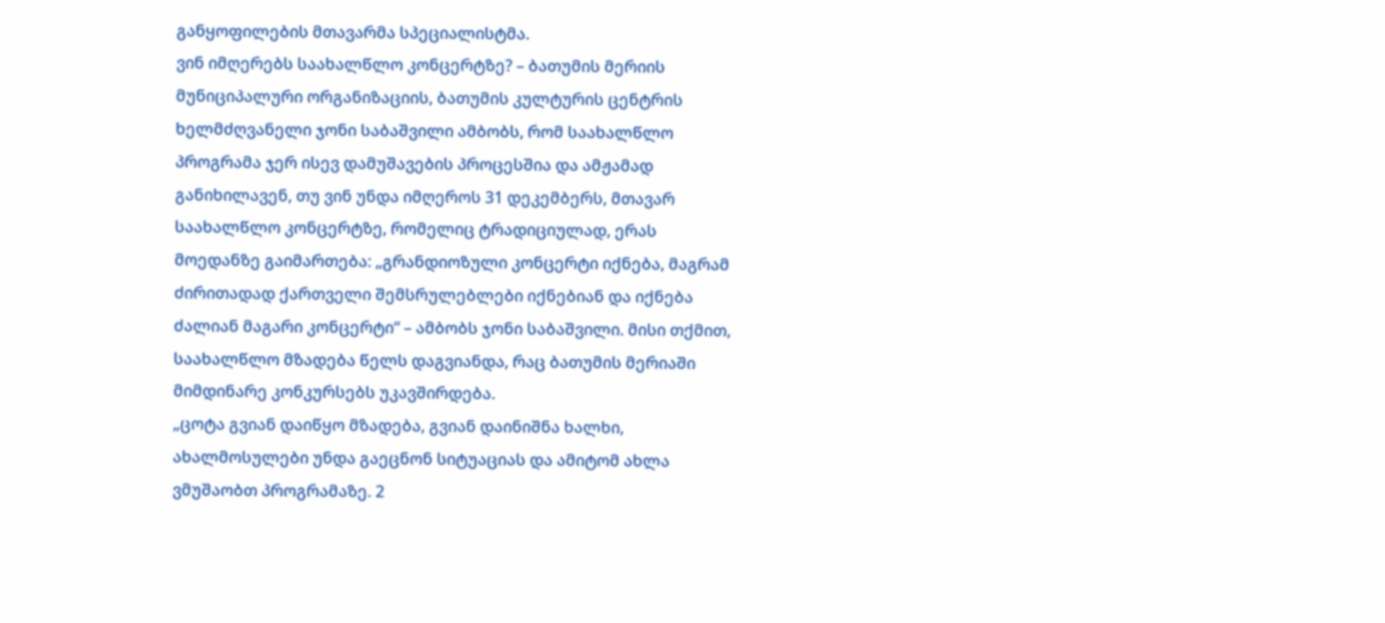განყოფილების მთავარმა სპეციალისტმა.
ვინ იმღერებს საახალწლო კონცერტზე? – ბათუმის მერიის მუნიციპალური ორგანიზაციის, ბათუმის კულტურის ცენტრის ხელმძღვანელი ჯონი საბაშვილი ამბობს, რომ საახალწლო პროგრამა ჯერ ისევ დამუშავების პროცესშია და ამჟამად განიხილავენ, თუ ვინ უნდა იმღეროს 31 დეკემბერს, მთავარ საახალწლო კონცერტზე, რომელიც ტრადიციულად, ერას მოედანზე გაიმართება: „გრანდიოზული კონცერტი იქნება, მაგრამ ძირითადად ქართველი შემსრულებლები იქნებიან და იქნება ძალიან მაგარი კონცერტი“ – ამბობს ჯონი საბაშვილი. მისი თქმით, საახალწლო მზადება წელს დაგვიანდა, რაც ბათუმის მერიაში მიმდინარე კონკურსებს უკავშირდება.
„ცოტა გვიან დაიწყო მზადება, გვიან დაინიშნა ხალხი, ახალმოსულები უნდა გაეცნონ სიტუაციას და ამიტომ ახლა ვმუშაობთ პროგრამაზე. 2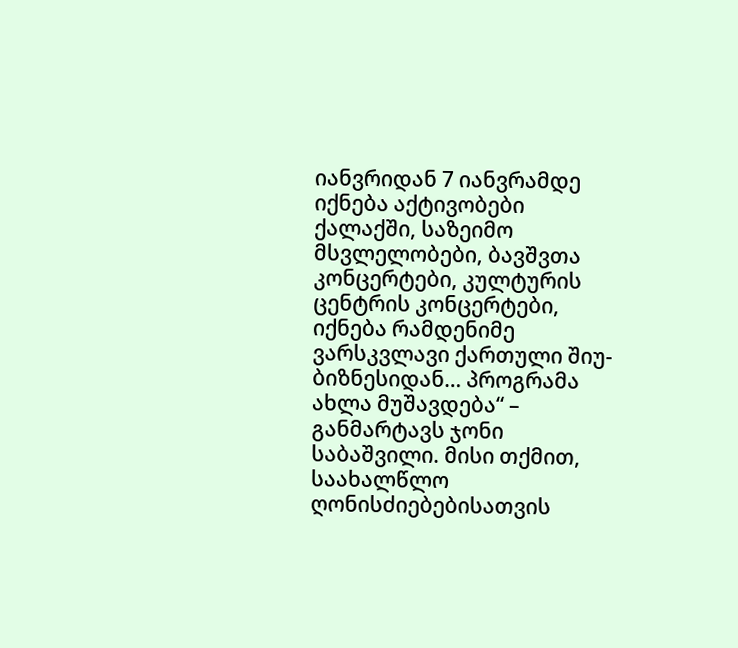იანვრიდან 7 იანვრამდე იქნება აქტივობები ქალაქში, საზეიმო მსვლელობები, ბავშვთა კონცერტები, კულტურის ცენტრის კონცერტები, იქნება რამდენიმე ვარსკვლავი ქართული შიუ-ბიზნესიდან… პროგრამა ახლა მუშავდება“ – განმარტავს ჯონი საბაშვილი. მისი თქმით, საახალწლო ღონისძიებებისათვის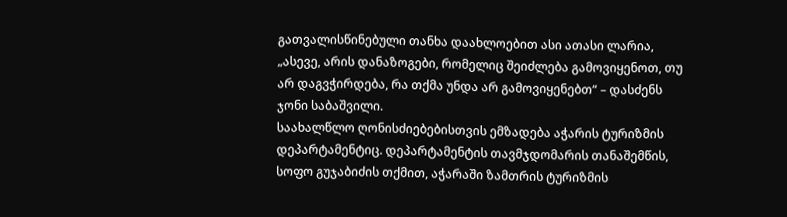გათვალისწინებული თანხა დაახლოებით ასი ათასი ლარია, „ასევე, არის დანაზოგები, რომელიც შეიძლება გამოვიყენოთ, თუ არ დაგვჭირდება, რა თქმა უნდა არ გამოვიყენებთ“ – დასძენს ჯონი საბაშვილი.
საახალწლო ღონისძიებებისთვის ემზადება აჭარის ტურიზმის დეპარტამენტიც. დეპარტამენტის თავმჯდომარის თანაშემწის, სოფო გუჯაბიძის თქმით, აჭარაში ზამთრის ტურიზმის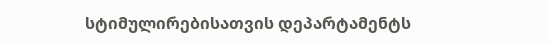სტიმულირებისათვის დეპარტამენტს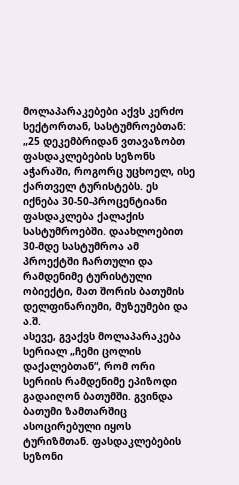მოლაპარაკებები აქვს კერძო სექტორთან, სასტუმროებთან: „25 დეკემბრიდან ვთავაზობთ ფასდაკლებების სეზონს აჭარაში, როგორც უცხოელ, ისე ქართველ ტურისტებს. ეს იქნება 30-50-პროცენტიანი ფასდაკლება ქალაქის სასტუმროებში. დაახლოებით 30-მდე სასტუმროა ამ პროექტში ჩართული და რამდენიმე ტურისტული ობიექტი, მათ შორის ბათუმის დელფინარიუმი, მუზეუმები და ა.შ.
ასევე, გვაქვს მოლაპარაკება სერიალ „ჩემი ცოლის დაქალებთან“, რომ ორი სერიის რამდენიმე ეპიზოდი გადაიღონ ბათუმში. გვინდა ბათუმი ზამთარშიც ასოცირებული იყოს ტურიზმთან. ფასდაკლებების სეზონი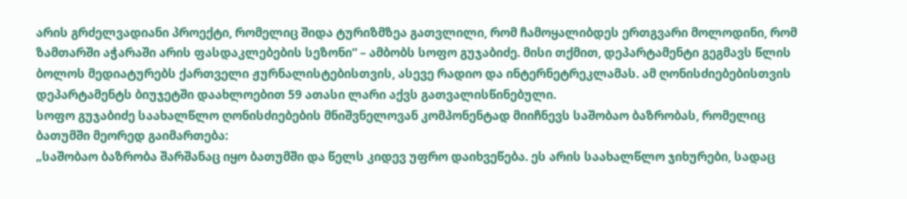არის გრძელვადიანი პროექტი, რომელიც შიდა ტურიზმზეა გათვლილი, რომ ჩამოყალიბდეს ერთგვარი მოლოდინი, რომ ზამთარში აჭარაში არის ფასდაკლებების სეზონი“ – ამბობს სოფო გუჯაბიძე. მისი თქმით, დეპარტამენტი გეგმავს წლის ბოლოს მედიატურებს ქართველი ჟურნალისტებისთვის, ასევე რადიო და ინტერნეტრეკლამას. ამ ღონისძიებებისთვის დეპარტამენტს ბიუჯეტში დაახლოებით 59 ათასი ლარი აქვს გათვალისწინებული.
სოფო გუჯაბიძე საახალწლო ღონისძიებების მნიშვნელოვან კომპონენტად მიიჩნევს საშობაო ბაზრობას, რომელიც ბათუმში მეორედ გაიმართება:
„საშობაო ბაზრობა შარშანაც იყო ბათუმში და წელს კიდევ უფრო დაიხვეწება. ეს არის საახალწლო ჯიხურები, სადაც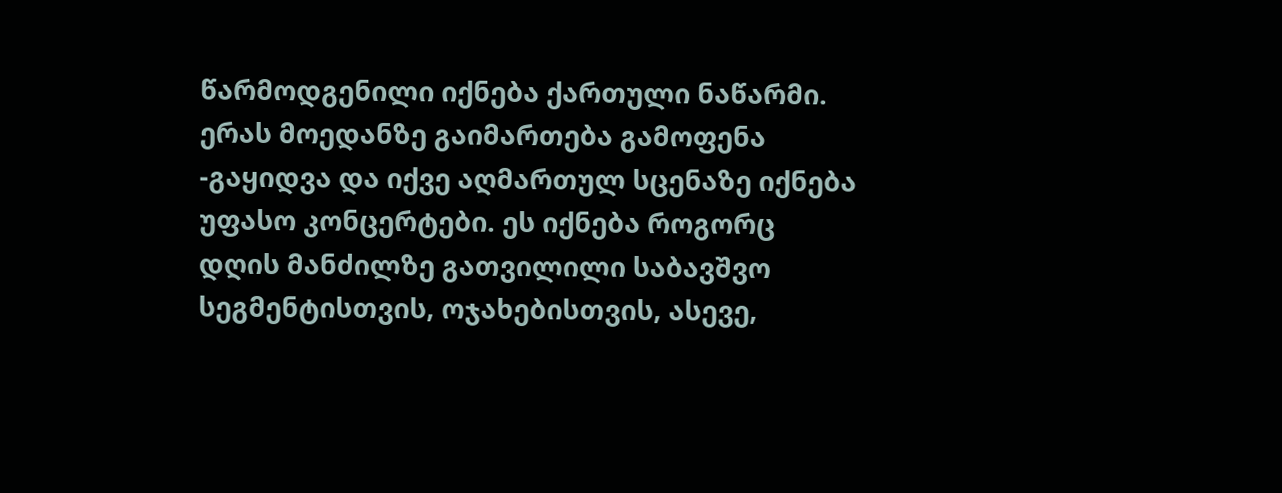წარმოდგენილი იქნება ქართული ნაწარმი. ერას მოედანზე გაიმართება გამოფენა -გაყიდვა და იქვე აღმართულ სცენაზე იქნება უფასო კონცერტები. ეს იქნება როგორც დღის მანძილზე გათვილილი საბავშვო სეგმენტისთვის, ოჯახებისთვის, ასევე,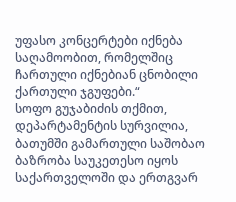უფასო კონცერტები იქნება საღამოობით, რომელშიც ჩართული იქნებიან ცნობილი ქართული ჯგუფები.“
სოფო გუჯაბიძის თქმით, დეპარტამენტის სურვილია, ბათუმში გამართული საშობაო ბაზრობა საუკეთესო იყოს საქართველოში და ერთგვარ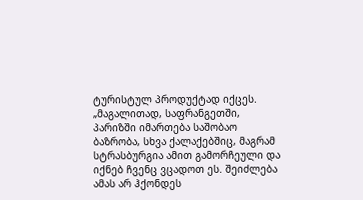ტურისტულ პროდუქტად იქცეს. „მაგალითად, საფრანგეთში, პარიზში იმართება საშობაო ბაზრობა, სხვა ქალაქებშიც, მაგრამ სტრასბურგია ამით გამორჩეული და იქნებ ჩვენც ვცადოთ ეს. შეიძლება ამას არ ჰქონდეს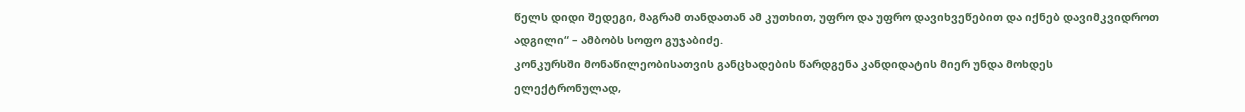წელს დიდი შედეგი, მაგრამ თანდათან ამ კუთხით, უფრო და უფრო დავიხვეწებით და იქნებ დავიმკვიდროთ ადგილი“ – ამბობს სოფო გუჯაბიძე.
კონკურსში მონაწილეობისათვის განცხადების წარდგენა კანდიდატის მიერ უნდა მოხდეს ელექტრონულად,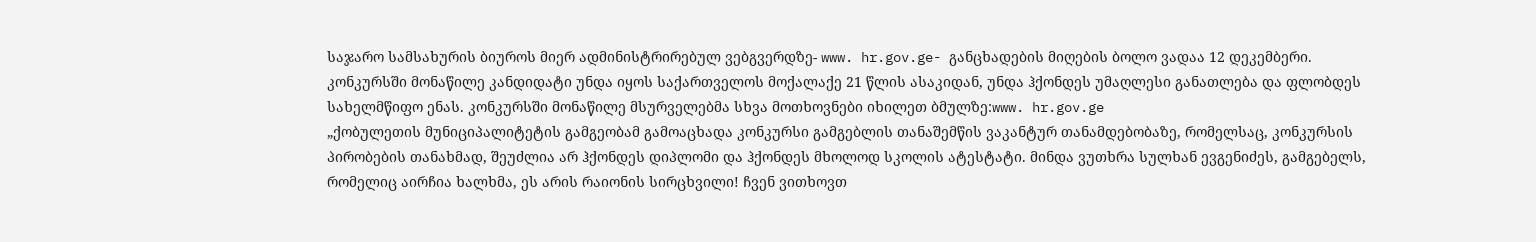საჯარო სამსახურის ბიუროს მიერ ადმინისტრირებულ ვებგვერდზე- www. hr.gov.ge- განცხადების მიღების ბოლო ვადაა 12 დეკემბერი.
კონკურსში მონაწილე კანდიდატი უნდა იყოს საქართველოს მოქალაქე 21 წლის ასაკიდან, უნდა ჰქონდეს უმაღლესი განათლება და ფლობდეს სახელმწიფო ენას. კონკურსში მონაწილე მსურველებმა სხვა მოთხოვნები იხილეთ ბმულზე:www. hr.gov.ge
„ქობულეთის მუნიციპალიტეტის გამგეობამ გამოაცხადა კონკურსი გამგებლის თანაშემწის ვაკანტურ თანამდებობაზე, რომელსაც, კონკურსის პირობების თანახმად, შეუძლია არ ჰქონდეს დიპლომი და ჰქონდეს მხოლოდ სკოლის ატესტატი. მინდა ვუთხრა სულხან ევგენიძეს, გამგებელს, რომელიც აირჩია ხალხმა, ეს არის რაიონის სირცხვილი! ჩვენ ვითხოვთ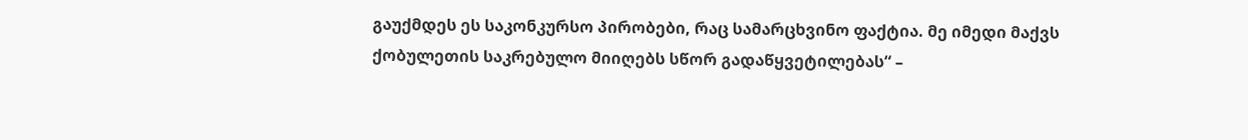გაუქმდეს ეს საკონკურსო პირობები, რაც სამარცხვინო ფაქტია. მე იმედი მაქვს ქობულეთის საკრებულო მიიღებს სწორ გადაწყვეტილებას“ –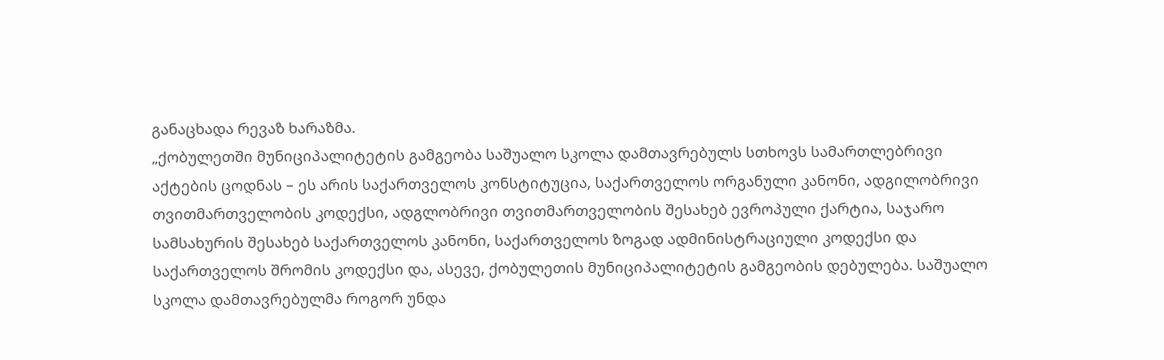განაცხადა რევაზ ხარაზმა.
„ქობულეთში მუნიციპალიტეტის გამგეობა საშუალო სკოლა დამთავრებულს სთხოვს სამართლებრივი აქტების ცოდნას – ეს არის საქართველოს კონსტიტუცია, საქართველოს ორგანული კანონი, ადგილობრივი თვითმართველობის კოდექსი, ადგლობრივი თვითმართველობის შესახებ ევროპული ქარტია, საჯარო სამსახურის შესახებ საქართველოს კანონი, საქართველოს ზოგად ადმინისტრაციული კოდექსი და საქართველოს შრომის კოდექსი და, ასევე, ქობულეთის მუნიციპალიტეტის გამგეობის დებულება. საშუალო სკოლა დამთავრებულმა როგორ უნდა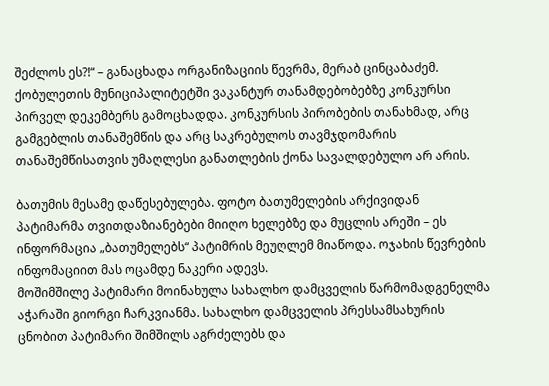შეძლოს ეს?!“ – განაცხადა ორგანიზაციის წევრმა, მერაბ ცინცაბაძემ.
ქობულეთის მუნიციპალიტეტში ვაკანტურ თანამდებობებზე კონკურსი პირველ დეკემბერს გამოცხადდა. კონკურსის პირობების თანახმად, არც გამგებლის თანაშემწის და არც საკრებულოს თავმჯდომარის თანაშემწისათვის უმაღლესი განათლების ქონა სავალდებულო არ არის.

ბათუმის მესამე დაწესებულება. ფოტო ბათუმელების არქივიდან
პატიმარმა თვითდაზიანებები მიიღო ხელებზე და მუცლის არეში – ეს ინფორმაცია „ბათუმელებს“ პატიმრის მეუღლემ მიაწოდა. ოჯახის წევრების ინფომაციით მას ოცამდე ნაკერი ადევს.
მოშიმშილე პატიმარი მოინახულა სახალხო დამცველის წარმომადგენელმა აჭარაში გიორგი ჩარკვიანმა. სახალხო დამცველის პრესსამსახურის ცნობით პატიმარი შიმშილს აგრძელებს და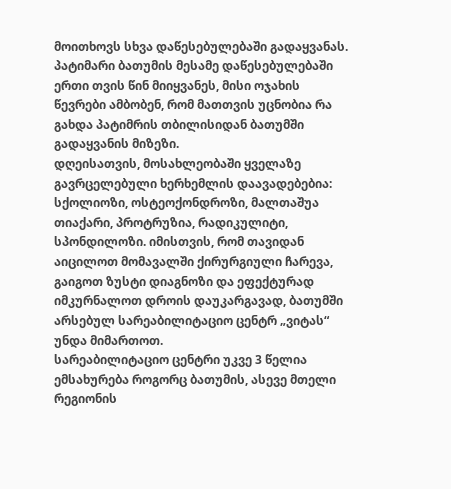მოითხოვს სხვა დაწესებულებაში გადაყვანას.
პატიმარი ბათუმის მესამე დაწესებულებაში ერთი თვის წინ მიიყვანეს, მისი ოჯახის წევრები ამბობენ, რომ მათთვის უცნობია რა გახდა პატიმრის თბილისიდან ბათუმში გადაყვანის მიზეზი.
დღეისათვის, მოსახლეობაში ყველაზე გავრცელებული ხერხემლის დაავადებებია: სქოლიოზი, ოსტეოქონდროზი, მალთაშუა თიაქარი, პროტრუზია, რადიკულიტი, სპონდილოზი. იმისთვის, რომ თავიდან აიცილოთ მომავალში ქირურგიული ჩარევა, გაიგოთ ზუსტი დიაგნოზი და ეფექტურად იმკურნალოთ დროის დაუკარგავად, ბათუმში არსებულ სარეაბილიტაციო ცენტრ „ვიტას“ უნდა მიმართოთ.
სარეაბილიტაციო ცენტრი უკვე 3 წელია ემსახურება როგორც ბათუმის, ასევე მთელი რეგიონის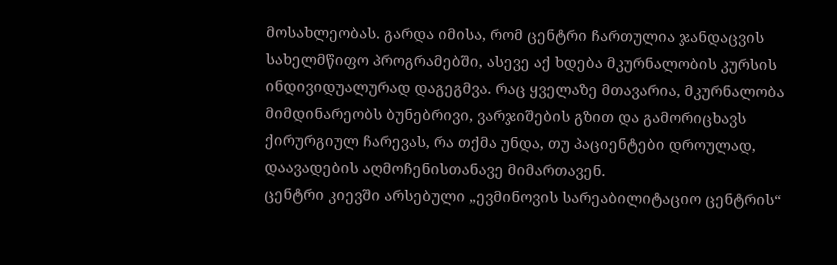მოსახლეობას. გარდა იმისა, რომ ცენტრი ჩართულია ჯანდაცვის სახელმწიფო პროგრამებში, ასევე აქ ხდება მკურნალობის კურსის ინდივიდუალურად დაგეგმვა. რაც ყველაზე მთავარია, მკურნალობა მიმდინარეობს ბუნებრივი, ვარჯიშების გზით და გამორიცხავს ქირურგიულ ჩარევას, რა თქმა უნდა, თუ პაციენტები დროულად, დაავადების აღმოჩენისთანავე მიმართავენ.
ცენტრი კიევში არსებული „ევმინოვის სარეაბილიტაციო ცენტრის“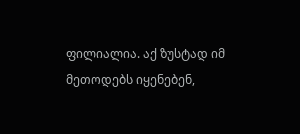ფილიალია. აქ ზუსტად იმ მეთოდებს იყენებენ,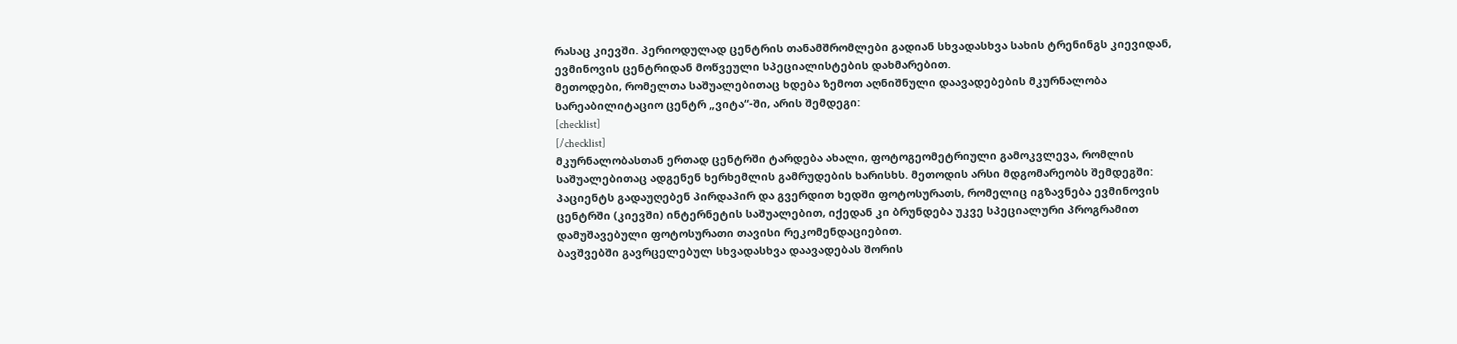რასაც კიევში. პერიოდულად ცენტრის თანამშრომლები გადიან სხვადასხვა სახის ტრენინგს კიევიდან, ევმინოვის ცენტრიდან მოწვეული სპეციალისტების დახმარებით.
მეთოდები, რომელთა საშუალებითაც ხდება ზემოთ აღნიშნული დაავადებების მკურნალობა სარეაბილიტაციო ცენტრ „ვიტა“-ში, არის შემდეგი:
[checklist]
[/checklist]
მკურნალობასთან ერთად ცენტრში ტარდება ახალი, ფოტოგეომეტრიული გამოკვლევა, რომლის საშუალებითაც ადგენენ ხერხემლის გამრუდების ხარისხს. მეთოდის არსი მდგომარეობს შემდეგში: პაციენტს გადაუღებენ პირდაპირ და გვერდით ხედში ფოტოსურათს, რომელიც იგზავნება ევმინოვის ცენტრში (კიევში) ინტერნეტის საშუალებით, იქედან კი ბრუნდება უკვე სპეციალური პროგრამით დამუშავებული ფოტოსურათი თავისი რეკომენდაციებით.
ბავშვებში გავრცელებულ სხვადასხვა დაავადებას შორის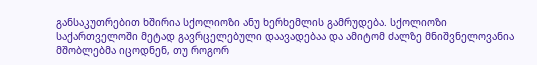განსაკუთრებით ხშირია სქოლიოზი ანუ ხერხემლის გამრუდება. სქოლიოზი საქართველოში მეტად გავრცელებული დაავადებაა და ამიტომ ძალზე მნიშვნელოვანია მშობლებმა იცოდნენ, თუ როგორ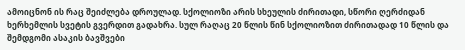ამოიცნონ ის რაც შეიძლება დროულად. სქოლიოზი არის სხეულის ძირითადი, სწორი ღერძიდან ხერხემლის სვეტის გვერდით გადახრა. სულ რაღაც 20 წლის წინ სქოლიოზით ძირითადად 10 წლის და შემდგომი ასაკის ბავშვები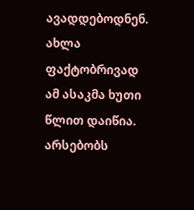ავადდებოდნენ. ახლა ფაქტობრივად ამ ასაკმა ხუთი წლით დაიწია. არსებობს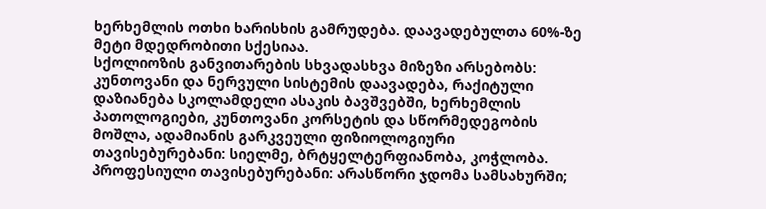ხერხემლის ოთხი ხარისხის გამრუდება. დაავადებულთა 60%-ზე მეტი მდედრობითი სქესიაა.
სქოლიოზის განვითარების სხვადასხვა მიზეზი არსებობს: კუნთოვანი და ნერვული სისტემის დაავადება, რაქიტული დაზიანება სკოლამდელი ასაკის ბავშვებში, ხერხემლის პათოლოგიები, კუნთოვანი კორსეტის და სწორმედეგობის მოშლა, ადამიანის გარკვეული ფიზიოლოგიური თავისებურებანი: სიელმე, ბრტყელტერფიანობა, კოჭლობა.
პროფესიული თავისებურებანი: არასწორი ჯდომა სამსახურში;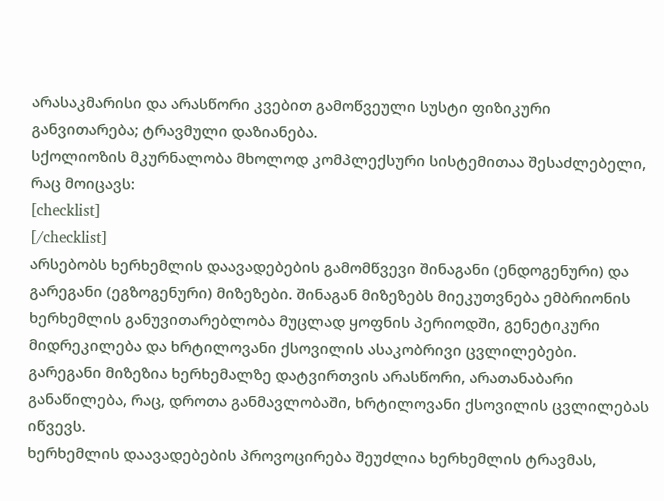არასაკმარისი და არასწორი კვებით გამოწვეული სუსტი ფიზიკური განვითარება; ტრავმული დაზიანება.
სქოლიოზის მკურნალობა მხოლოდ კომპლექსური სისტემითაა შესაძლებელი, რაც მოიცავს:
[checklist]
[/checklist]
არსებობს ხერხემლის დაავადებების გამომწვევი შინაგანი (ენდოგენური) და გარეგანი (ეგზოგენური) მიზეზები. შინაგან მიზეზებს მიეკუთვნება ემბრიონის ხერხემლის განუვითარებლობა მუცლად ყოფნის პერიოდში, გენეტიკური მიდრეკილება და ხრტილოვანი ქსოვილის ასაკობრივი ცვლილებები.
გარეგანი მიზეზია ხერხემალზე დატვირთვის არასწორი, არათანაბარი განაწილება, რაც, დროთა განმავლობაში, ხრტილოვანი ქსოვილის ცვლილებას იწვევს.
ხერხემლის დაავადებების პროვოცირება შეუძლია ხერხემლის ტრავმას,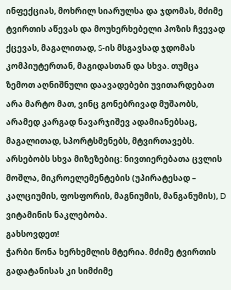ინფექციას, მოხრილ სიარულსა და ჯდომას, მძიმე ტვირთის აწევას და მოუხერხებელი პოზის ჩვევად ქცევას, მაგალითად, S-ის მსგავსად ჯდომას კომპიუტერთან, მაგიდასთან და სხვა. თუმცა ზემოთ აღნიშნული დაავადებები უვითარდებათ არა მარტო მათ, ვინც გონებრივად მუშაობს, არამედ კარგად ნავარჯიშევ ადამიანებსაც, მაგალითად, სპორტსმენებს, მტვირთავებს. არსებობს სხვა მიზეზებიც: ნივთიერებათა ცვლის მოშლა, მიკროელემენტების (უპირატესად – კალციუმის, ფოსფორის, მაგნიუმის, მანგანუმის), D ვიტამინის ნაკლებობა.
გახსოვდეთ!
ჭარბი წონა ხერხემლის მტერია. მძიმე ტვირთის გადატანისას კი სიმძიმე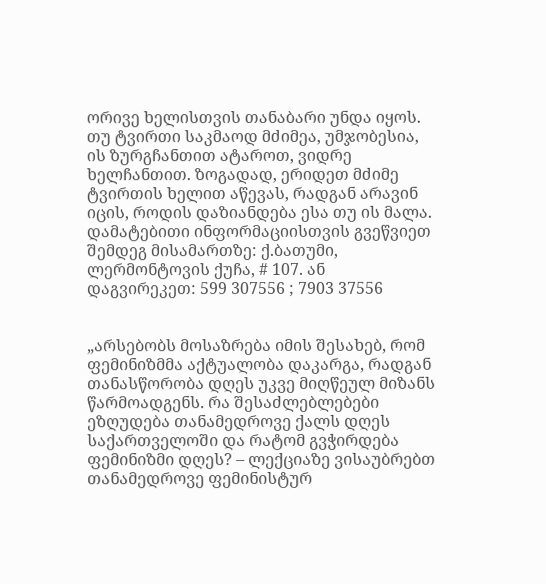ორივე ხელისთვის თანაბარი უნდა იყოს. თუ ტვირთი საკმაოდ მძიმეა, უმჯობესია, ის ზურგჩანთით ატაროთ, ვიდრე ხელჩანთით. ზოგადად, ერიდეთ მძიმე ტვირთის ხელით აწევას, რადგან არავინ იცის, როდის დაზიანდება ესა თუ ის მალა.
დამატებითი ინფორმაციისთვის გვეწვიეთ შემდეგ მისამართზე: ქ.ბათუმი, ლერმონტოვის ქუჩა, # 107. ან დაგვირეკეთ: 599 307556 ; 7903 37556


„არსებობს მოსაზრება იმის შესახებ, რომ ფემინიზმმა აქტუალობა დაკარგა, რადგან თანასწორობა დღეს უკვე მიღწეულ მიზანს წარმოადგენს. რა შესაძლებლებები ეზღუდება თანამედროვე ქალს დღეს საქართველოში და რატომ გვჭირდება ფემინიზმი დღეს? – ლექციაზე ვისაუბრებთ თანამედროვე ფემინისტურ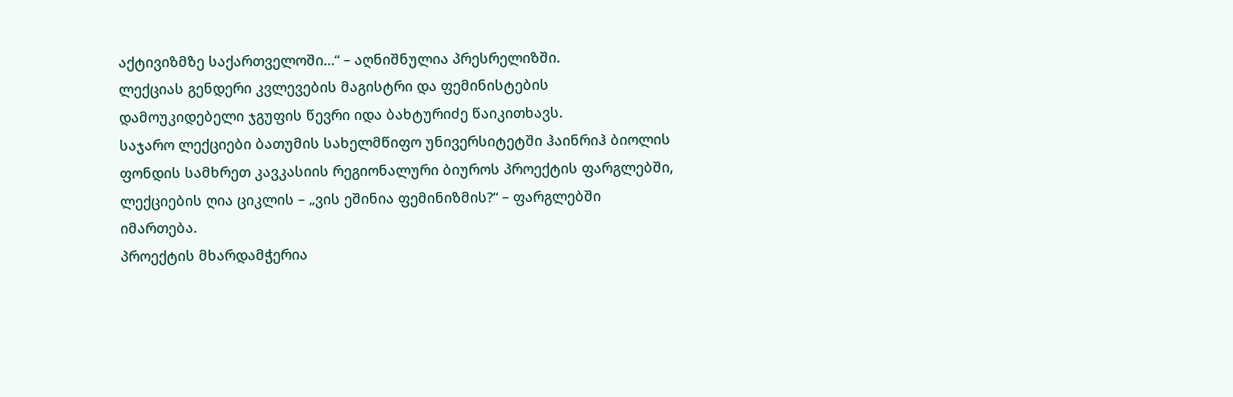აქტივიზმზე საქართველოში…“ – აღნიშნულია პრესრელიზში.
ლექციას გენდერი კვლევების მაგისტრი და ფემინისტების დამოუკიდებელი ჯგუფის წევრი იდა ბახტურიძე წაიკითხავს.
საჯარო ლექციები ბათუმის სახელმწიფო უნივერსიტეტში ჰაინრიჰ ბიოლის ფონდის სამხრეთ კავკასიის რეგიონალური ბიუროს პროექტის ფარგლებში, ლექციების ღია ციკლის – „ვის ეშინია ფემინიზმის?“ – ფარგლებში იმართება.
პროექტის მხარდამჭერია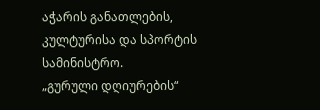აჭარის განათლების, კულტურისა და სპორტის სამინისტრო.
„გურული დღიურების“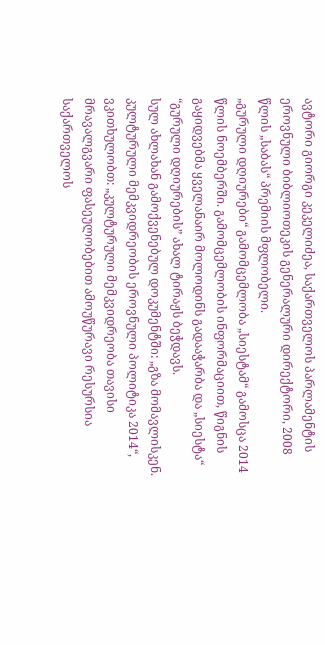ავტორი გიორგი კეკელიძეა, საქართველოს პარლამენტის ეროვნული ბიბლიოთეკის გენერალური დირექტორი, 2008 წლის „საბას“ პრემიის მფლობელი.
„გურული დღიურები“ გამომცემლობა „სიესტამ“ გამოსცა 2014 წლის ნოემბერში. გამომცემლობის ინფორმაციით, წიგნის გაყიდვებმა ყველანაირ მოლოდინს გადააჭარბა და „სიესტა“ “გურული დღიურების” ახალ ტირაჟს ბეჭდავს.
სულ ახლახან გამოქვენებულ დოკუმენტში: „გზა მომავლისკენ. კულტურული მემკვიდრეობის ეროვნული პოლიტიკა 2014“, ვკითხულობთ: „კულტურული მემკვიდრეობა თავისი მრავალგვარი ფასეულობებით ამოუწურავი რესურსია საქართველოს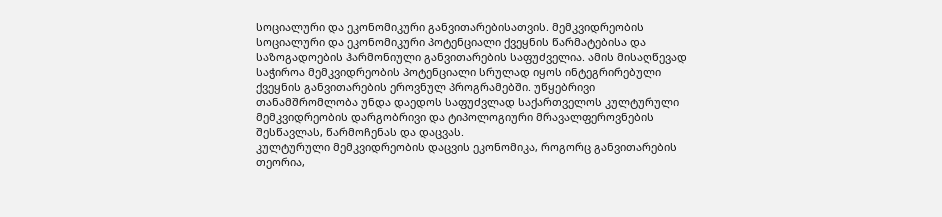სოციალური და ეკონომიკური განვითარებისათვის. მემკვიდრეობის სოციალური და ეკონომიკური პოტენციალი ქვეყნის წარმატებისა და საზოგადოების ჰარმონიული განვითარების საფუძველია. ამის მისაღწევად საჭიროა მემკვიდრეობის პოტენციალი სრულად იყოს ინტეგრირებული ქვეყნის განვითარების ეროვნულ პროგრამებში. უწყებრივი თანამშრომლობა უნდა დაედოს საფუძვლად საქართველოს კულტურული მემკვიდრეობის დარგობრივი და ტიპოლოგიური მრავალფეროვნების შესწავლას, წარმოჩენას და დაცვას.
კულტურული მემკვიდრეობის დაცვის ეკონომიკა, როგორც განვითარების თეორია,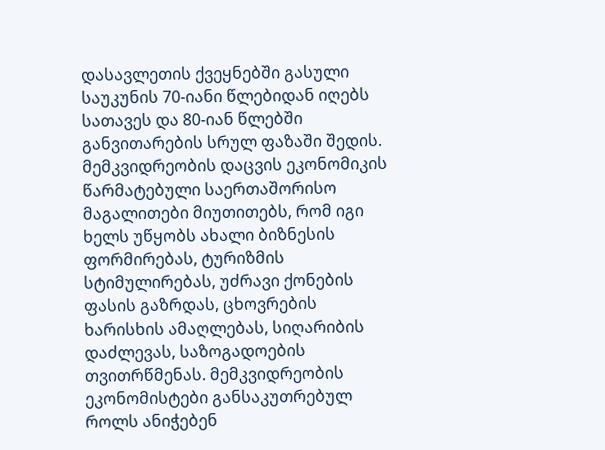დასავლეთის ქვეყნებში გასული საუკუნის 70-იანი წლებიდან იღებს სათავეს და 80-იან წლებში განვითარების სრულ ფაზაში შედის. მემკვიდრეობის დაცვის ეკონომიკის წარმატებული საერთაშორისო მაგალითები მიუთითებს, რომ იგი ხელს უწყობს ახალი ბიზნესის ფორმირებას, ტურიზმის სტიმულირებას, უძრავი ქონების ფასის გაზრდას, ცხოვრების ხარისხის ამაღლებას, სიღარიბის დაძლევას, საზოგადოების თვითრწმენას. მემკვიდრეობის ეკონომისტები განსაკუთრებულ როლს ანიჭებენ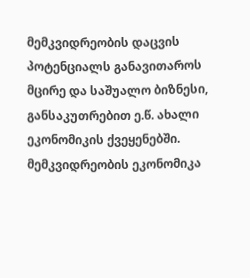მემკვიდრეობის დაცვის პოტენციალს განავითაროს მცირე და საშუალო ბიზნესი, განსაკუთრებით ე.წ. ახალი ეკონომიკის ქვეყენებში. მემკვიდრეობის ეკონომიკა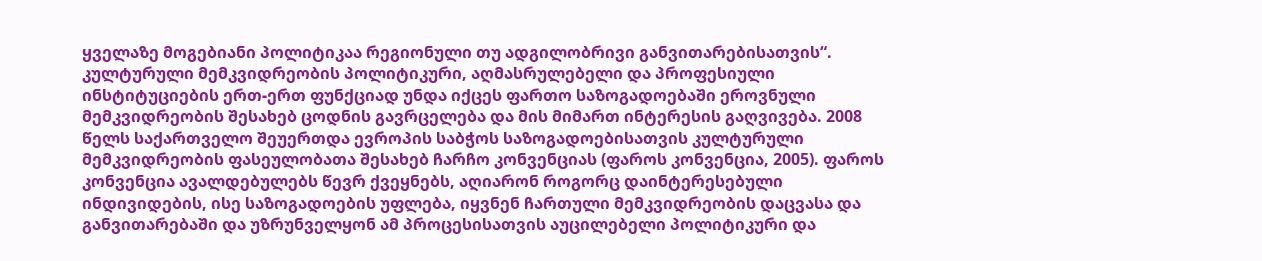ყველაზე მოგებიანი პოლიტიკაა რეგიონული თუ ადგილობრივი განვითარებისათვის“.
კულტურული მემკვიდრეობის პოლიტიკური, აღმასრულებელი და პროფესიული ინსტიტუციების ერთ-ერთ ფუნქციად უნდა იქცეს ფართო საზოგადოებაში ეროვნული მემკვიდრეობის შესახებ ცოდნის გავრცელება და მის მიმართ ინტერესის გაღვივება. 2008 წელს საქართველო შეუერთდა ევროპის საბჭოს საზოგადოებისათვის კულტურული მემკვიდრეობის ფასეულობათა შესახებ ჩარჩო კონვენციას (ფაროს კონვენცია, 2005). ფაროს კონვენცია ავალდებულებს წევრ ქვეყნებს, აღიარონ როგორც დაინტერესებული ინდივიდების, ისე საზოგადოების უფლება, იყვნენ ჩართული მემკვიდრეობის დაცვასა და განვითარებაში და უზრუნველყონ ამ პროცესისათვის აუცილებელი პოლიტიკური და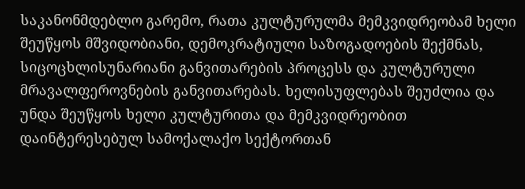საკანონმდებლო გარემო, რათა კულტურულმა მემკვიდრეობამ ხელი შეუწყოს მშვიდობიანი, დემოკრატიული საზოგადოების შექმნას, სიცოცხლისუნარიანი განვითარების პროცესს და კულტურული მრავალფეროვნების განვითარებას. ხელისუფლებას შეუძლია და უნდა შეუწყოს ხელი კულტურითა და მემკვიდრეობით დაინტერესებულ სამოქალაქო სექტორთან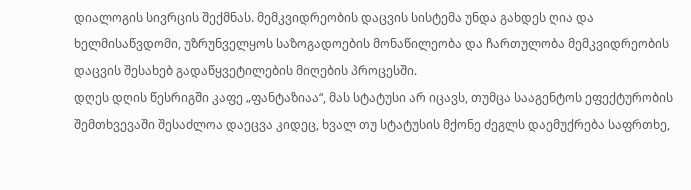დიალოგის სივრცის შექმნას. მემკვიდრეობის დაცვის სისტემა უნდა გახდეს ღია და ხელმისაწვდომი, უზრუნველყოს საზოგადოების მონაწილეობა და ჩართულობა მემკვიდრეობის დაცვის შესახებ გადაწყვეტილების მიღების პროცესში.
დღეს დღის წესრიგში კაფე „ფანტაზიაა“, მას სტატუსი არ იცავს, თუმცა სააგენტოს ეფექტურობის შემთხვევაში შესაძლოა დაეცვა კიდეც, ხვალ თუ სტატუსის მქონე ძეგლს დაემუქრება საფრთხე,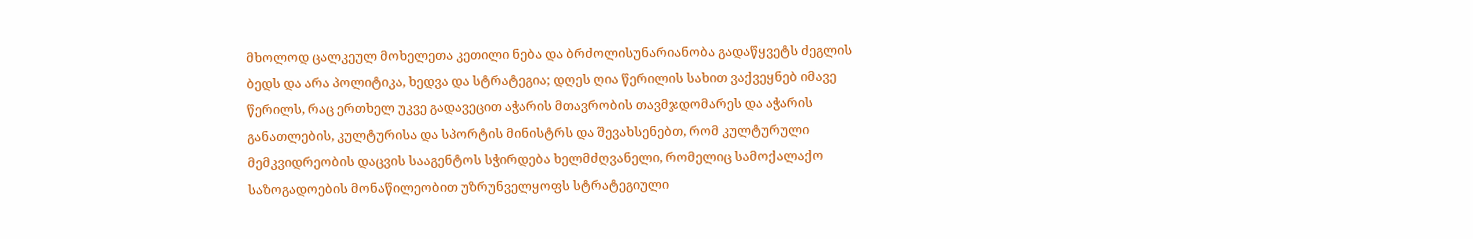მხოლოდ ცალკეულ მოხელეთა კეთილი ნება და ბრძოლისუნარიანობა გადაწყვეტს ძეგლის ბედს და არა პოლიტიკა, ხედვა და სტრატეგია; დღეს ღია წერილის სახით ვაქვეყნებ იმავე წერილს, რაც ერთხელ უკვე გადავეცით აჭარის მთავრობის თავმჯდომარეს და აჭარის განათლების, კულტურისა და სპორტის მინისტრს და შევახსენებთ, რომ კულტურული მემკვიდრეობის დაცვის სააგენტოს სჭირდება ხელმძღვანელი, რომელიც სამოქალაქო საზოგადოების მონაწილეობით უზრუნველყოფს სტრატეგიული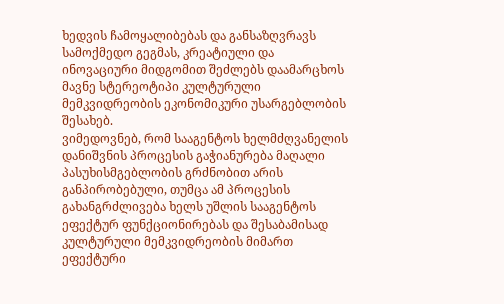ხედვის ჩამოყალიბებას და განსაზღვრავს სამოქმედო გეგმას, კრეატიული და ინოვაციური მიდგომით შეძლებს დაამარცხოს მავნე სტერეოტიპი კულტურული მემკვიდრეობის ეკონომიკური უსარგებლობის შესახებ.
ვიმედოვნებ, რომ სააგენტოს ხელმძღვანელის დანიშვნის პროცესის გაჭიანურება მაღალი პასუხისმგებლობის გრძნობით არის განპირობებული, თუმცა ამ პროცესის გახანგრძლივება ხელს უშლის სააგენტოს ეფექტურ ფუნქციონირებას და შესაბამისად კულტურული მემკვიდრეობის მიმართ ეფექტური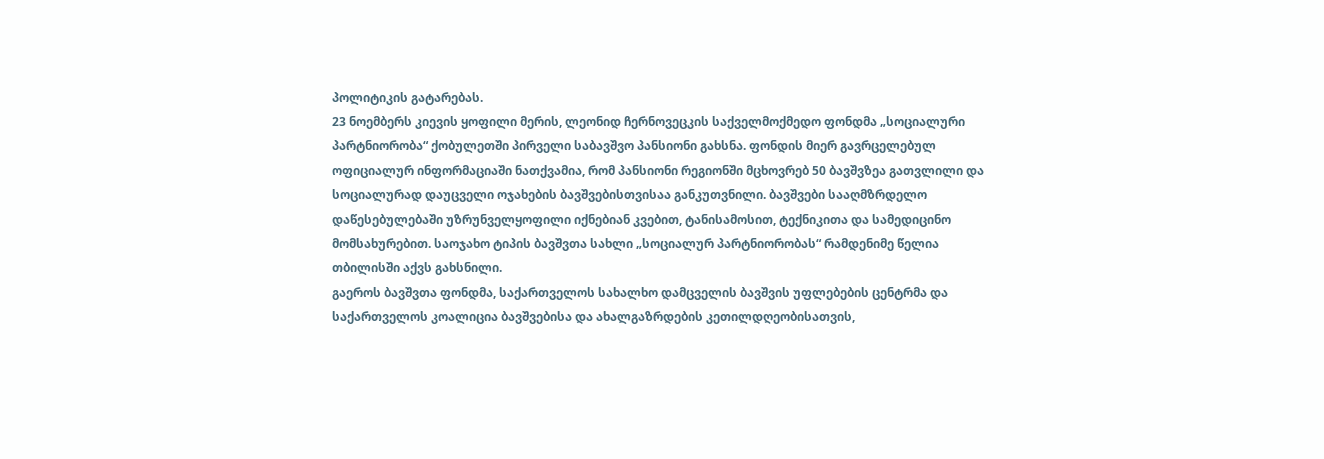პოლიტიკის გატარებას.
23 ნოემბერს კიევის ყოფილი მერის, ლეონიდ ჩერნოვეცკის საქველმოქმედო ფონდმა „სოციალური პარტნიორობა“ ქობულეთში პირველი საბავშვო პანსიონი გახსნა. ფონდის მიერ გავრცელებულ ოფიციალურ ინფორმაციაში ნათქვამია, რომ პანსიონი რეგიონში მცხოვრებ 50 ბავშვზეა გათვლილი და სოციალურად დაუცველი ოჯახების ბავშვებისთვისაა განკუთვნილი. ბავშვები სააღმზრდელო დაწესებულებაში უზრუნველყოფილი იქნებიან კვებით, ტანისამოსით, ტექნიკითა და სამედიცინო მომსახურებით. საოჯახო ტიპის ბავშვთა სახლი „სოციალურ პარტნიორობას“ რამდენიმე წელია თბილისში აქვს გახსნილი.
გაეროს ბავშვთა ფონდმა, საქართველოს სახალხო დამცველის ბავშვის უფლებების ცენტრმა და საქართველოს კოალიცია ბავშვებისა და ახალგაზრდების კეთილდღეობისათვის,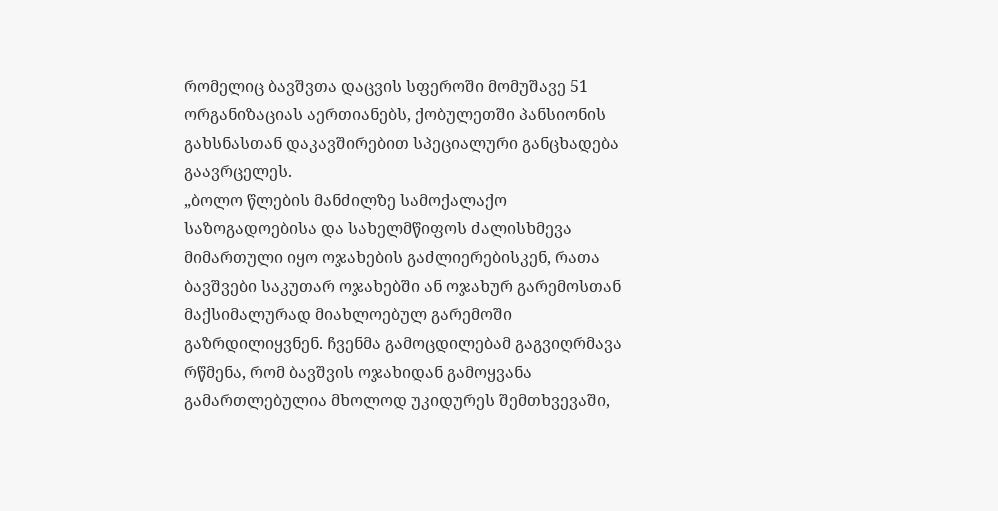რომელიც ბავშვთა დაცვის სფეროში მომუშავე 51 ორგანიზაციას აერთიანებს, ქობულეთში პანსიონის გახსნასთან დაკავშირებით სპეციალური განცხადება გაავრცელეს.
„ბოლო წლების მანძილზე სამოქალაქო საზოგადოებისა და სახელმწიფოს ძალისხმევა მიმართული იყო ოჯახების გაძლიერებისკენ, რათა ბავშვები საკუთარ ოჯახებში ან ოჯახურ გარემოსთან მაქსიმალურად მიახლოებულ გარემოში გაზრდილიყვნენ. ჩვენმა გამოცდილებამ გაგვიღრმავა რწმენა, რომ ბავშვის ოჯახიდან გამოყვანა გამართლებულია მხოლოდ უკიდურეს შემთხვევაში,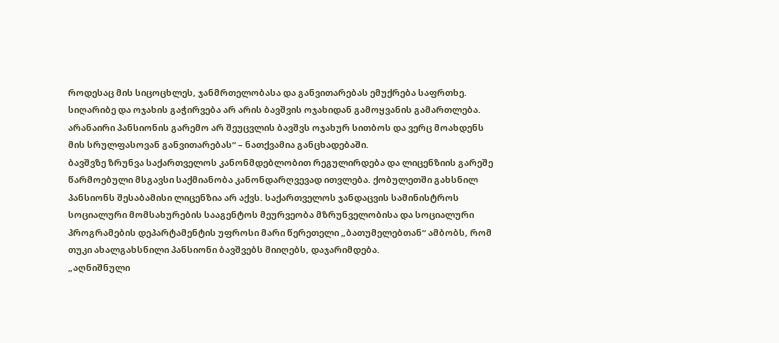როდესაც მის სიცოცხლეს, ჯანმრთელობასა და განვითარებას ემუქრება საფრთხე. სიღარიბე და ოჯახის გაჭირვება არ არის ბავშვის ოჯახიდან გამოყვანის გამართლება. არანაირი პანსიონის გარემო არ შეუცვლის ბავშვს ოჯახურ სითბოს და ვერც მოახდენს მის სრულფასოვან განვითარებას“ – ნათქვამია განცხადებაში.
ბავშვზე ზრუნვა საქართველოს კანონმდებლობით რეგულირდება და ლიცენზიის გარეშე წარმოებული მსგავსი საქმიანობა კანონდარღვევად ითვლება. ქობულეთში გახსნილ პანსიონს შესაბამისი ლიცენზია არ აქვს. საქართველოს ჯანდაცვის სამინისტროს სოციალური მომსახურების სააგენტოს მეურვეობა მზრუნველობისა და სოციალური პროგრამების დეპარტამენტის უფროსი მარი წერეთელი „ბათუმელებთან“ ამბობს, რომ თუკი ახალგახსნილი პანსიონი ბავშვებს მიიღებს, დაჯარიმდება.
„აღნიშნული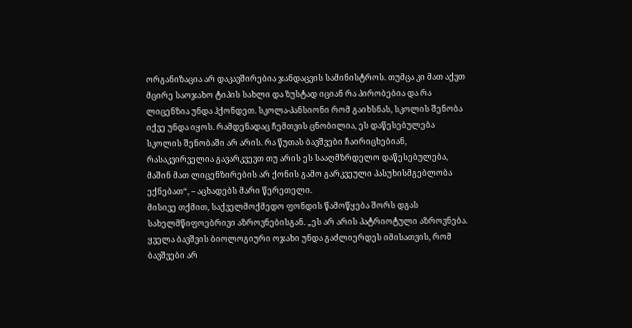ორგანიზაცია არ დაკავშირებია ჯანდაცვის სამინისტროს. თუმცა კი მათ აქვთ მცირე საოჯახო ტიპის სახლი და ზუსტად იციან რა პირობებია და რა ლიცენზია უნდა ჰქონდეთ. სკოლა-პანსიონი რომ გაიხსნას, სკოლის შენობა იქვე უნდა იყოს. რამდენადაც ჩემთვის ცნობილია, ეს დაწესებულება სკოლის შენობაში არ არის. რა წუთას ბავშვები ჩაირიცხებიან, რასაკვირველია გავარკვევთ თუ არის ეს სააღმზრდელო დაწესებულება, მაშინ მათ ლიცენზირების არ ქონის გამო გარკვეული პასუხისმგებლობა ექნებათ“, – აცხადებს მარი წერეთელი.
მისივე თქმით, საქველმოქმედო ფონდის წამოწყება შორს დგას სახელმწიფოებრივი აზროვნებისგან. „ეს არ არის პატრიოტული აზროვნება. ყველა ბავშვის ბიოლოგიური ოჯახი უნდა გაძლიერდეს იმისათვის, რომ ბავშვები არ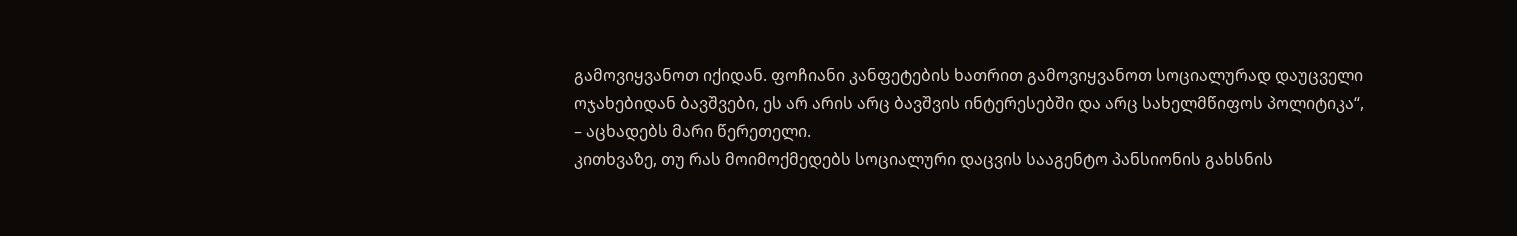გამოვიყვანოთ იქიდან. ფოჩიანი კანფეტების ხათრით გამოვიყვანოთ სოციალურად დაუცველი ოჯახებიდან ბავშვები, ეს არ არის არც ბავშვის ინტერესებში და არც სახელმწიფოს პოლიტიკა“, – აცხადებს მარი წერეთელი.
კითხვაზე, თუ რას მოიმოქმედებს სოციალური დაცვის სააგენტო პანსიონის გახსნის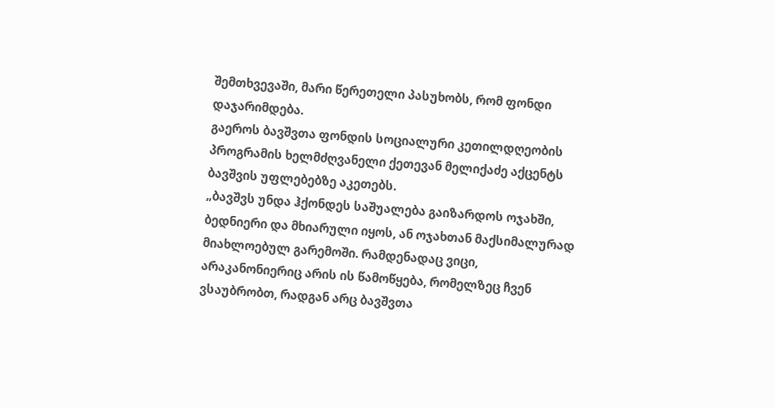შემთხვევაში, მარი წერეთელი პასუხობს, რომ ფონდი დაჯარიმდება.
გაეროს ბავშვთა ფონდის სოციალური კეთილდღეობის პროგრამის ხელმძღვანელი ქეთევან მელიქაძე აქცენტს ბავშვის უფლებებზე აკეთებს.
„ბავშვს უნდა ჰქონდეს საშუალება გაიზარდოს ოჯახში, ბედნიერი და მხიარული იყოს, ან ოჯახთან მაქსიმალურად მიახლოებულ გარემოში. რამდენადაც ვიცი, არაკანონიერიც არის ის წამოწყება, რომელზეც ჩვენ ვსაუბრობთ, რადგან არც ბავშვთა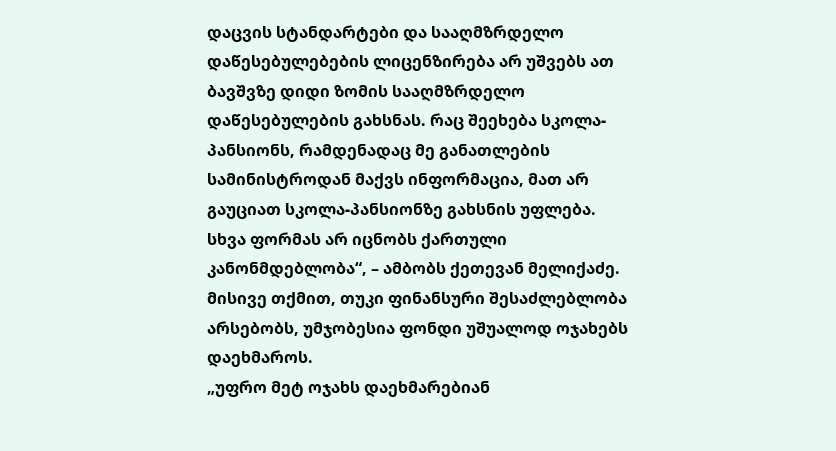დაცვის სტანდარტები და სააღმზრდელო დაწესებულებების ლიცენზირება არ უშვებს ათ ბავშვზე დიდი ზომის სააღმზრდელო დაწესებულების გახსნას. რაც შეეხება სკოლა-პანსიონს, რამდენადაც მე განათლების სამინისტროდან მაქვს ინფორმაცია, მათ არ გაუციათ სკოლა-პანსიონზე გახსნის უფლება. სხვა ფორმას არ იცნობს ქართული კანონმდებლობა“, – ამბობს ქეთევან მელიქაძე.
მისივე თქმით, თუკი ფინანსური შესაძლებლობა არსებობს, უმჯობესია ფონდი უშუალოდ ოჯახებს დაეხმაროს.
„უფრო მეტ ოჯახს დაეხმარებიან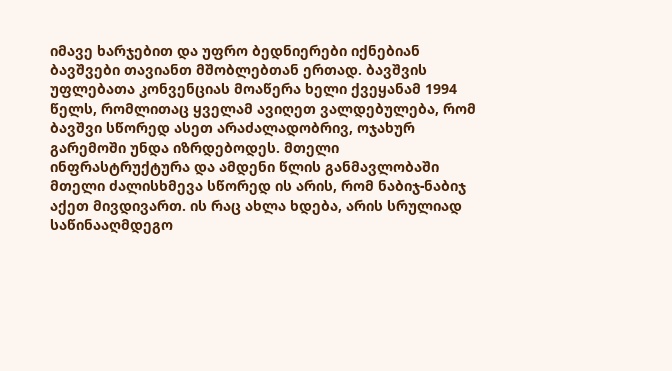იმავე ხარჯებით და უფრო ბედნიერები იქნებიან ბავშვები თავიანთ მშობლებთან ერთად. ბავშვის უფლებათა კონვენციას მოაწერა ხელი ქვეყანამ 1994 წელს, რომლითაც ყველამ ავიღეთ ვალდებულება, რომ ბავშვი სწორედ ასეთ არაძალადობრივ, ოჯახურ გარემოში უნდა იზრდებოდეს. მთელი ინფრასტრუქტურა და ამდენი წლის განმავლობაში მთელი ძალისხმევა სწორედ ის არის, რომ ნაბიჯ-ნაბიჯ აქეთ მივდივართ. ის რაც ახლა ხდება, არის სრულიად საწინააღმდეგო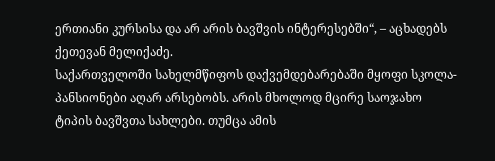ერთიანი კურსისა და არ არის ბავშვის ინტერესებში“, – აცხადებს ქეთევან მელიქაძე.
საქართველოში სახელმწიფოს დაქვემდებარებაში მყოფი სკოლა-პანსიონები აღარ არსებობს. არის მხოლოდ მცირე საოჯახო ტიპის ბავშვთა სახლები. თუმცა ამის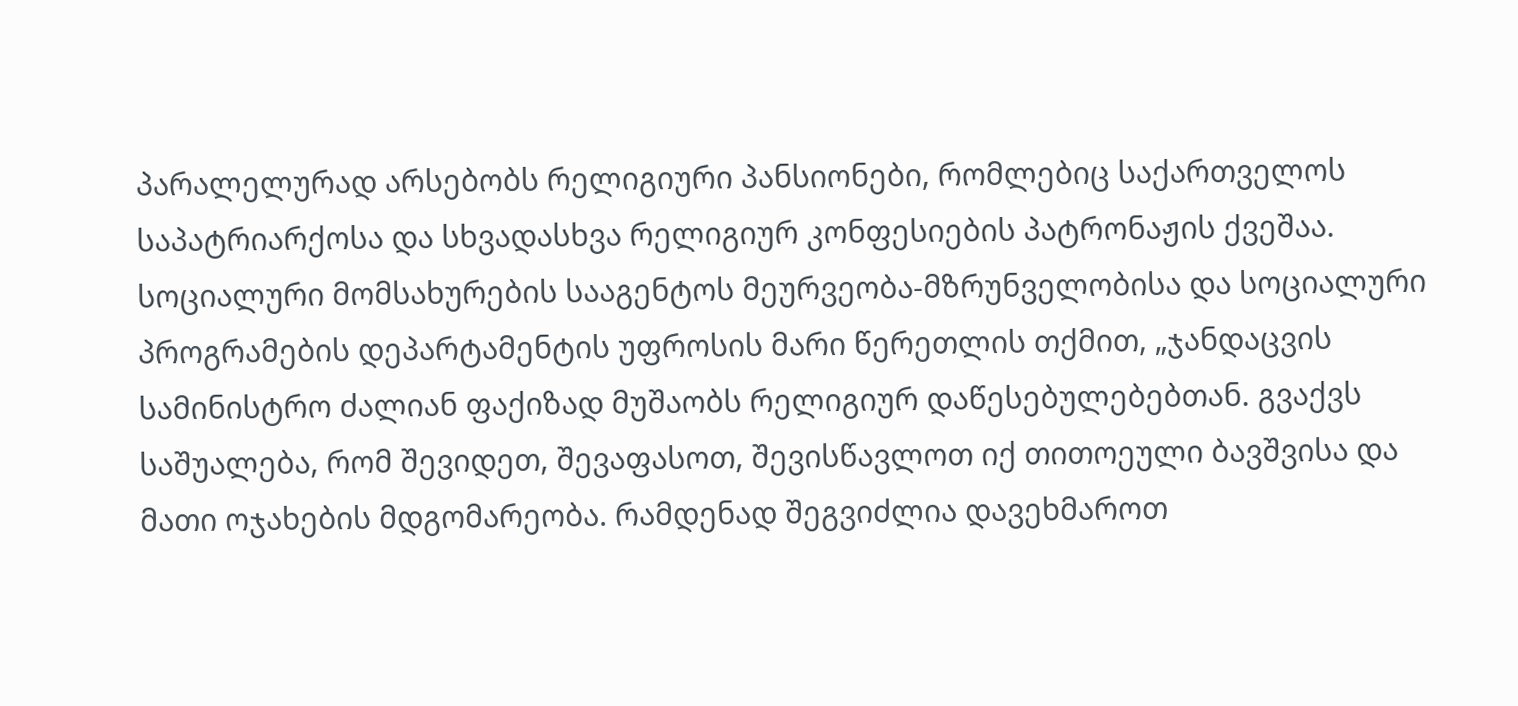პარალელურად არსებობს რელიგიური პანსიონები, რომლებიც საქართველოს საპატრიარქოსა და სხვადასხვა რელიგიურ კონფესიების პატრონაჟის ქვეშაა.
სოციალური მომსახურების სააგენტოს მეურვეობა-მზრუნველობისა და სოციალური პროგრამების დეპარტამენტის უფროსის მარი წერეთლის თქმით, „ჯანდაცვის სამინისტრო ძალიან ფაქიზად მუშაობს რელიგიურ დაწესებულებებთან. გვაქვს საშუალება, რომ შევიდეთ, შევაფასოთ, შევისწავლოთ იქ თითოეული ბავშვისა და მათი ოჯახების მდგომარეობა. რამდენად შეგვიძლია დავეხმაროთ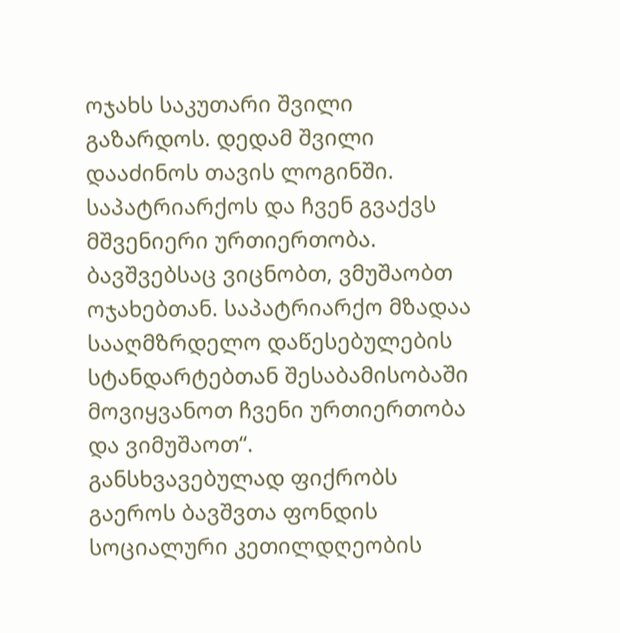ოჯახს საკუთარი შვილი გაზარდოს. დედამ შვილი დააძინოს თავის ლოგინში. საპატრიარქოს და ჩვენ გვაქვს მშვენიერი ურთიერთობა. ბავშვებსაც ვიცნობთ, ვმუშაობთ ოჯახებთან. საპატრიარქო მზადაა სააღმზრდელო დაწესებულების სტანდარტებთან შესაბამისობაში მოვიყვანოთ ჩვენი ურთიერთობა და ვიმუშაოთ“.
განსხვავებულად ფიქრობს გაეროს ბავშვთა ფონდის სოციალური კეთილდღეობის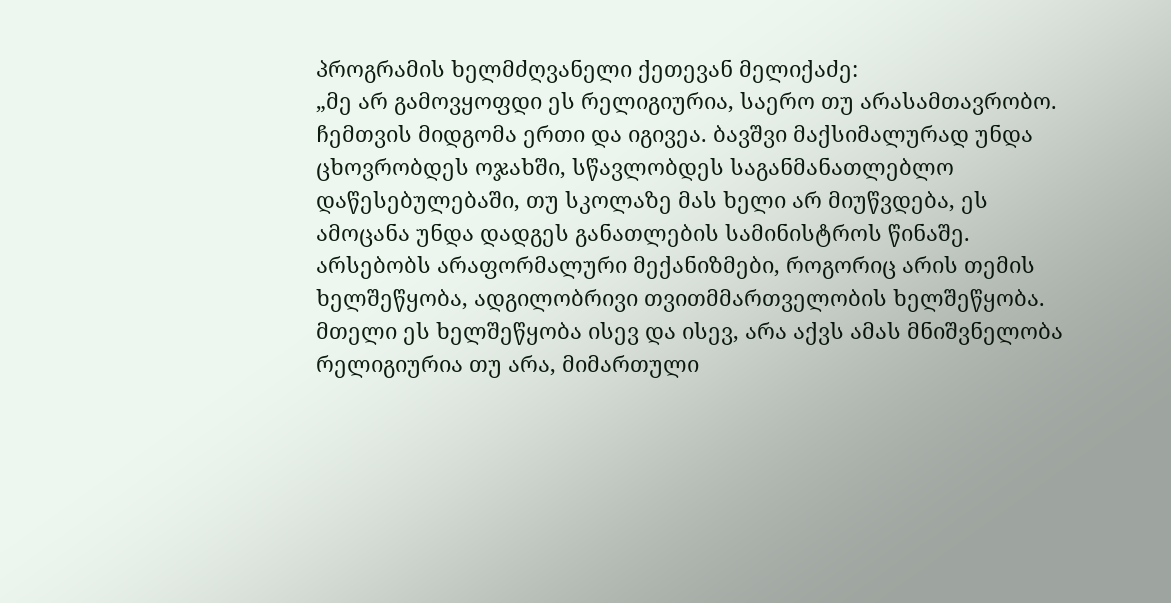პროგრამის ხელმძღვანელი ქეთევან მელიქაძე:
„მე არ გამოვყოფდი ეს რელიგიურია, საერო თუ არასამთავრობო. ჩემთვის მიდგომა ერთი და იგივეა. ბავშვი მაქსიმალურად უნდა ცხოვრობდეს ოჯახში, სწავლობდეს საგანმანათლებლო დაწესებულებაში, თუ სკოლაზე მას ხელი არ მიუწვდება, ეს ამოცანა უნდა დადგეს განათლების სამინისტროს წინაშე. არსებობს არაფორმალური მექანიზმები, როგორიც არის თემის ხელშეწყობა, ადგილობრივი თვითმმართველობის ხელშეწყობა. მთელი ეს ხელშეწყობა ისევ და ისევ, არა აქვს ამას მნიშვნელობა რელიგიურია თუ არა, მიმართული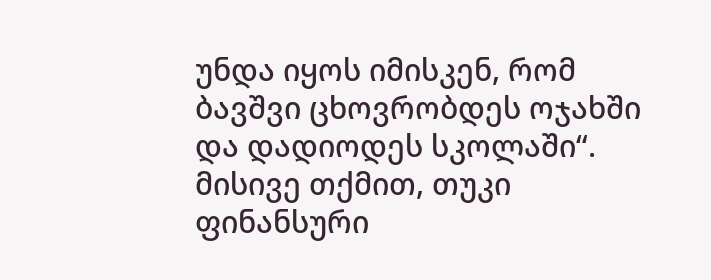უნდა იყოს იმისკენ, რომ ბავშვი ცხოვრობდეს ოჯახში და დადიოდეს სკოლაში“.
მისივე თქმით, თუკი ფინანსური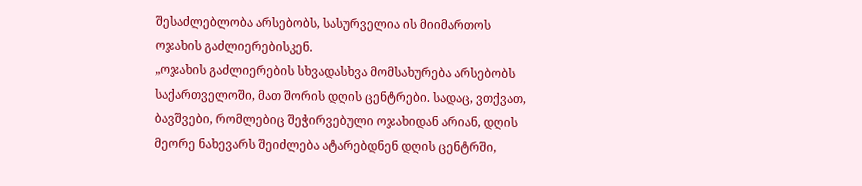შესაძლებლობა არსებობს, სასურველია ის მიიმართოს ოჯახის გაძლიერებისკენ.
„ოჯახის გაძლიერების სხვადასხვა მომსახურება არსებობს საქართველოში, მათ შორის დღის ცენტრები. სადაც, ვთქვათ, ბავშვები, რომლებიც შეჭირვებული ოჯახიდან არიან, დღის მეორე ნახევარს შეიძლება ატარებდნენ დღის ცენტრში,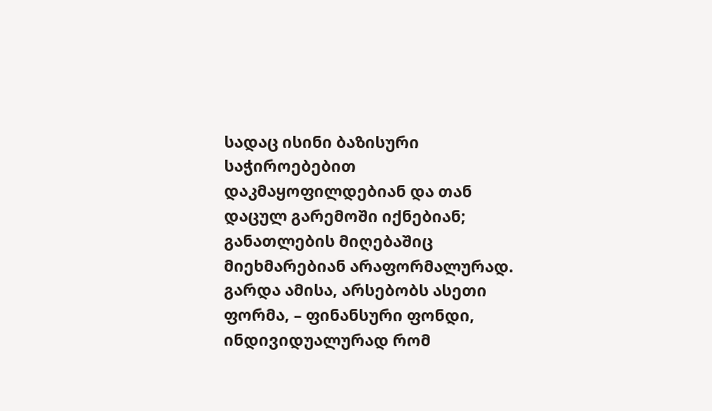სადაც ისინი ბაზისური საჭიროებებით დაკმაყოფილდებიან და თან დაცულ გარემოში იქნებიან; განათლების მიღებაშიც მიეხმარებიან არაფორმალურად.
გარდა ამისა, არსებობს ასეთი ფორმა, – ფინანსური ფონდი, ინდივიდუალურად რომ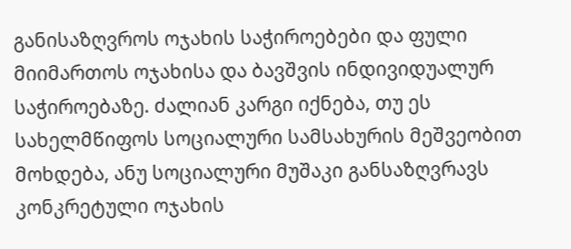განისაზღვროს ოჯახის საჭიროებები და ფული მიიმართოს ოჯახისა და ბავშვის ინდივიდუალურ საჭიროებაზე. ძალიან კარგი იქნება, თუ ეს სახელმწიფოს სოციალური სამსახურის მეშვეობით მოხდება, ანუ სოციალური მუშაკი განსაზღვრავს კონკრეტული ოჯახის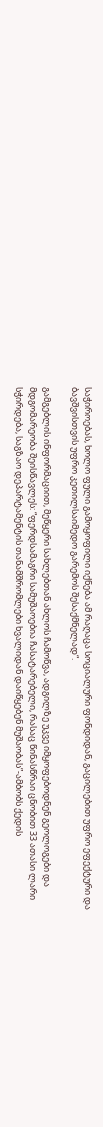საჭიროებას, ხოლო ფული გამოყოფილი იქნება ამ რაღაცა სოციალური ფონდიდან, გაცილებით უფრო ეფექტური და ბავშვისთვის უფრო კეთილსაიმედო გარემოს შესაქმნელად“.

გამგებლის ინფორმაციით, მეწყერი სახლებთან ახლოს ჩამოწვა, ადგილზე უკვე იმყოფებოდნენ გეოლოგები და მდგომარეობა შეისწავლეს: “ფერდსამაგრი სამუშაოებია ჩასატარებელი, რასაც წინასწრაი ცნობით 33 ათასი ლარი სჭირდება, საგზაო დეპარტამენტის თანამშრომლები ხვალიდან დაიწყებენ მუშაობას”-ამბობს ქედის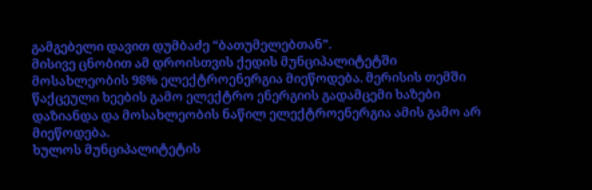გამგებელი დავით დუმბაძე “ბათუმელებთან”.
მისივე ცნობით ამ დროისთვის ქედის მუნციპალიტეტში მოსახლეობის 98% ელექტროენერგია მიეწოდება. მერისის თემში წაქცეული ხეების გამო ელექტრო ენერგიის გადამცემი ხაზები დაზიანდა და მოსახლეობის ნაწილ ელექტროენერგია ამის გამო არ მიეწოდება.
ხულოს მუნციპალიტეტის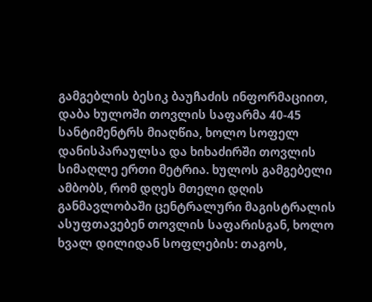გამგებლის ბესიკ ბაუჩაძის ინფორმაციით, დაბა ხულოში თოვლის საფარმა 40-45 სანტიმენტრს მიაღწია, ხოლო სოფელ დანისპარაულსა და ხიხაძირში თოვლის სიმაღლე ერთი მეტრია. ხულოს გამგებელი ამბობს, რომ დღეს მთელი დღის განმავლობაში ცენტრალური მაგისტრალის ასუფთავებენ თოვლის საფარისგან, ხოლო ხვალ დილიდან სოფლების: თაგოს,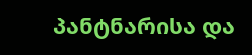პანტნარისა და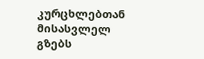კურცხლებთან მისასვლელ გზებს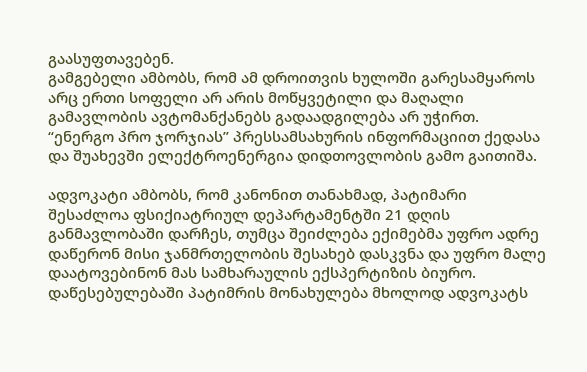გაასუფთავებენ.
გამგებელი ამბობს, რომ ამ დროითვის ხულოში გარესამყაროს არც ერთი სოფელი არ არის მოწყვეტილი და მაღალი გამავლობის ავტომანქანებს გადაადგილება არ უჭირთ.
“ენერგო პრო ჯორჯიას” პრესსამსახურის ინფორმაციით ქედასა და შუახევში ელექტროენერგია დიდთოვლობის გამო გაითიშა.

ადვოკატი ამბობს, რომ კანონით თანახმად, პატიმარი შესაძლოა ფსიქიატრიულ დეპარტამენტში 21 დღის განმავლობაში დარჩეს, თუმცა შეიძლება ექიმებმა უფრო ადრე დაწერონ მისი ჯანმრთელობის შესახებ დასკვნა და უფრო მალე დაატოვებინონ მას სამხარაულის ექსპერტიზის ბიურო.
დაწესებულებაში პატიმრის მონახულება მხოლოდ ადვოკატს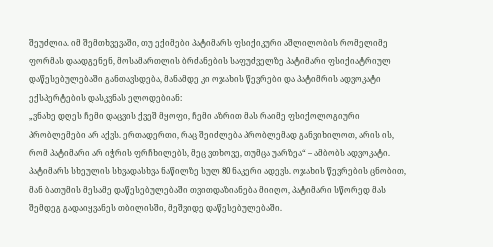შეუძლია. იმ შემთხვევაში, თუ ექიმები პატიმარს ფსიქიკური აშლილობის რომელიმე ფორმას დაადგენენ, მოსამართლის ბრძანების საფუძველზე პატიმარი ფსიქიატრიულ დაწესებულებაში განთავსდება, მანამდე კი ოჯახის წევრები და პატიმრის ადვოკატი ექსპერტების დასკვნას ელოდებიან:
„ვნახე დღეს ჩემი დაცვის ქვეშ მყოფი, ჩემი აზრით მას რაიმე ფსიქოლოგიური პრობლემები არ აქვს. ერთადერთი, რაც შეიძლება პრობლემად განვიხილოთ, არის ის, რომ პატიმარი არ იჭრის ფრჩხილებს, მეც ვთხოვე, თუმცა უარზეა“ – ამბობს ადვოკატი.
პატიმარს სხეულის სხვადასხვა ნაწილზე სულ 80 ნაკერი ადევს. ოჯახის წევრების ცნობით, მან ბათუმის მესამე დაწესებულებაში თვითდაზიანება მიიღო, პატიმარი სწორედ მას შემდეგ გადაიყვანეს თბილისში, მეშვიდე დაწესებულებაში.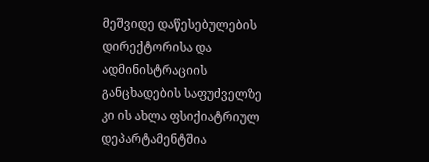მეშვიდე დაწესებულების დირექტორისა და ადმინისტრაციის განცხადების საფუძველზე კი ის ახლა ფსიქიატრიულ დეპარტამენტშია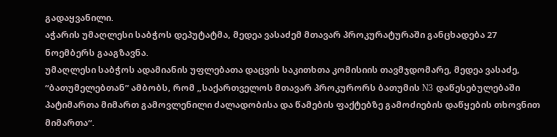გადაყვანილი.
აჭარის უმაღლესი საბჭოს დეპუტატმა, მედეა ვასაძემ მთავარ პროკურატურაში განცხადება 27 ნოემბერს გააგზავნა.
უმაღლესი საბჭოს ადამიანის უფლებათა დაცვის საკითხთა კომისიის თავმჯდომარე, მედეა ვასაძე, “ბათუმელებთან” ამბობს, რომ „საქართველოს მთავარ პროკურორს ბათუმის N3 დაწესებულებაში პატიმართა მიმართ გამოვლენილი ძალადობისა და წამების ფაქტებზე გამოძიების დაწყების თხოვნით მიმართა“.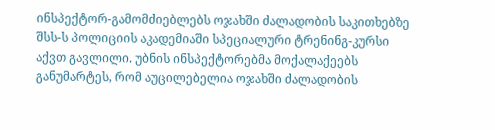ინსპექტორ-გამომძიებლებს ოჯახში ძალადობის საკითხებზე შსს-ს პოლიციის აკადემიაში სპეციალური ტრენინგ-კურსი აქვთ გავლილი. უბნის ინსპექტორებმა მოქალაქეებს განუმარტეს, რომ აუცილებელია ოჯახში ძალადობის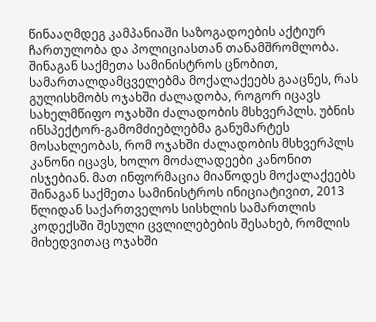წინააღმდეგ კამპანიაში საზოგადოების აქტიურ ჩართულობა და პოლიციასთან თანამშრომლობა.
შინაგან საქმეთა სამინისტროს ცნობით, სამართალდამცველებმა მოქალაქეებს გააცნეს, რას გულისხმობს ოჯახში ძალადობა, როგორ იცავს სახელმწიფო ოჯახში ძალადობის მსხვერპლს. უბნის ინსპექტორ-გამომძიებლებმა განუმარტეს მოსახლეობას, რომ ოჯახში ძალადობის მსხვერპლს კანონი იცავს, ხოლო მოძალადეები კანონით ისჯებიან. მათ ინფორმაცია მიაწოდეს მოქალაქეებს შინაგან საქმეთა სამინისტროს ინიციატივით, 2013 წლიდან საქართველოს სისხლის სამართლის კოდექსში შესული ცვლილებების შესახებ, რომლის მიხედვითაც ოჯახში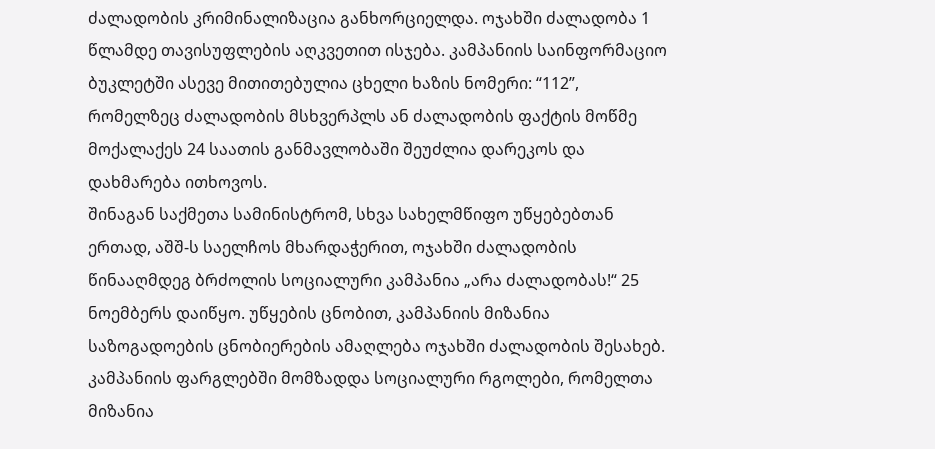ძალადობის კრიმინალიზაცია განხორციელდა. ოჯახში ძალადობა 1 წლამდე თავისუფლების აღკვეთით ისჯება. კამპანიის საინფორმაციო ბუკლეტში ასევე მითითებულია ცხელი ხაზის ნომერი: “112”, რომელზეც ძალადობის მსხვერპლს ან ძალადობის ფაქტის მოწმე მოქალაქეს 24 საათის განმავლობაში შეუძლია დარეკოს და დახმარება ითხოვოს.
შინაგან საქმეთა სამინისტრომ, სხვა სახელმწიფო უწყებებთან ერთად, აშშ-ს საელჩოს მხარდაჭერით, ოჯახში ძალადობის წინააღმდეგ ბრძოლის სოციალური კამპანია „არა ძალადობას!“ 25 ნოემბერს დაიწყო. უწყების ცნობით, კამპანიის მიზანია საზოგადოების ცნობიერების ამაღლება ოჯახში ძალადობის შესახებ. კამპანიის ფარგლებში მომზადდა სოციალური რგოლები, რომელთა მიზანია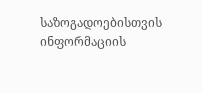საზოგადოებისთვის ინფორმაციის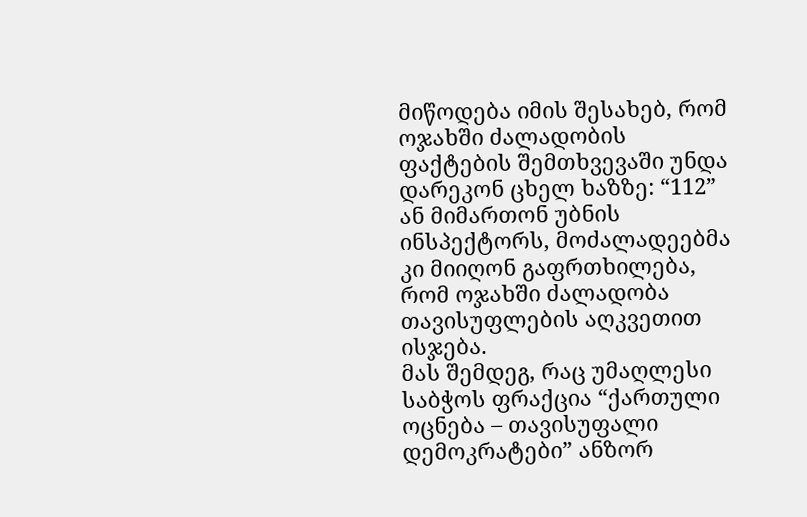მიწოდება იმის შესახებ, რომ ოჯახში ძალადობის ფაქტების შემთხვევაში უნდა დარეკონ ცხელ ხაზზე: “112” ან მიმართონ უბნის ინსპექტორს, მოძალადეებმა კი მიიღონ გაფრთხილება, რომ ოჯახში ძალადობა თავისუფლების აღკვეთით ისჯება.
მას შემდეგ, რაც უმაღლესი საბჭოს ფრაქცია “ქართული ოცნება – თავისუფალი დემოკრატები” ანზორ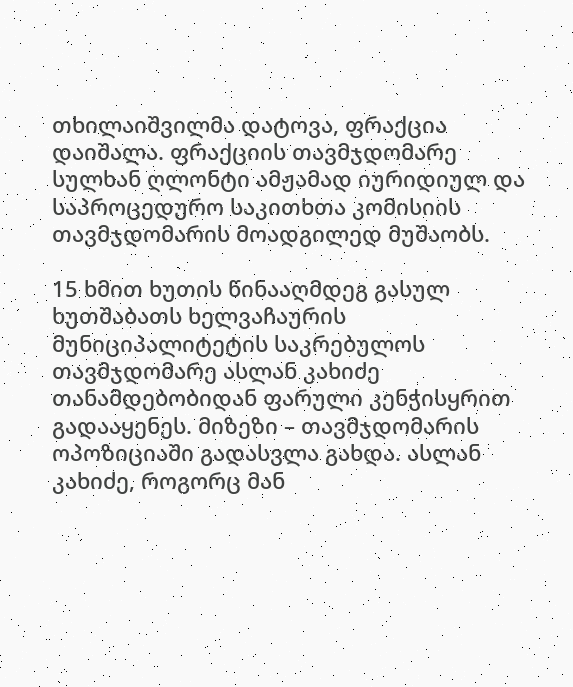თხილაიშვილმა დატოვა, ფრაქცია დაიშალა. ფრაქციის თავმჯდომარე სულხან ღლონტი ამჟამად იურიდიულ და საპროცედურო საკითხთა კომისიის თავმჯდომარის მოადგილედ მუშაობს.

15 ხმით ხუთის წინააღმდეგ გასულ ხუთშაბათს ხელვაჩაურის მუნიციპალიტეტის საკრებულოს თავმჯდომარე ასლან კახიძე თანამდებობიდან ფარული კენჭისყრით გადააყენეს. მიზეზი – თავმჯდომარის ოპოზიციაში გადასვლა გახდა. ასლან კახიძე, როგორც მან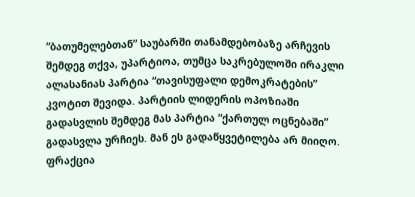“ბათუმელებთან” საუბარში თანამდებობაზე არჩევის შემდეგ თქვა, უპარტიოა, თუმცა საკრებულოში ირაკლი ალასანიას პარტია “თავისუფალი დემოკრატების” კვოტით შევიდა. პარტიის ლიდერის ოპოზიაში გადასვლის შემდეგ მას პარტია “ქართულ ოცნებაში” გადასვლა ურჩიეს. მან ეს გადაწყვეტილება არ მიიღო.
ფრაქცია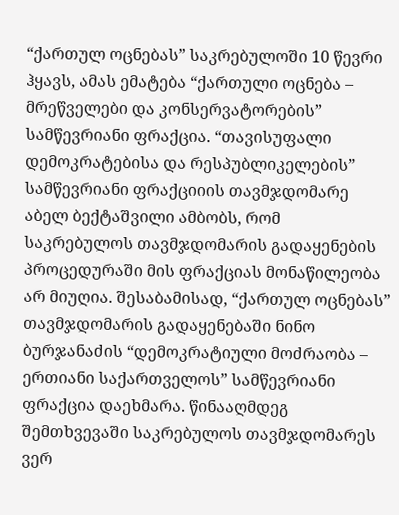“ქართულ ოცნებას” საკრებულოში 10 წევრი ჰყავს, ამას ემატება “ქართული ოცნება – მრეწველები და კონსერვატორების” სამწევრიანი ფრაქცია. “თავისუფალი დემოკრატებისა და რესპუბლიკელების” სამწევრიანი ფრაქციიის თავმჯდომარე აბელ ბექტაშვილი ამბობს, რომ საკრებულოს თავმჯდომარის გადაყენების პროცედურაში მის ფრაქციას მონაწილეობა არ მიუღია. შესაბამისად, “ქართულ ოცნებას” თავმჯდომარის გადაყენებაში ნინო ბურჯანაძის “დემოკრატიული მოძრაობა – ერთიანი საქართველოს” სამწევრიანი ფრაქცია დაეხმარა. წინააღმდეგ შემთხვევაში საკრებულოს თავმჯდომარეს ვერ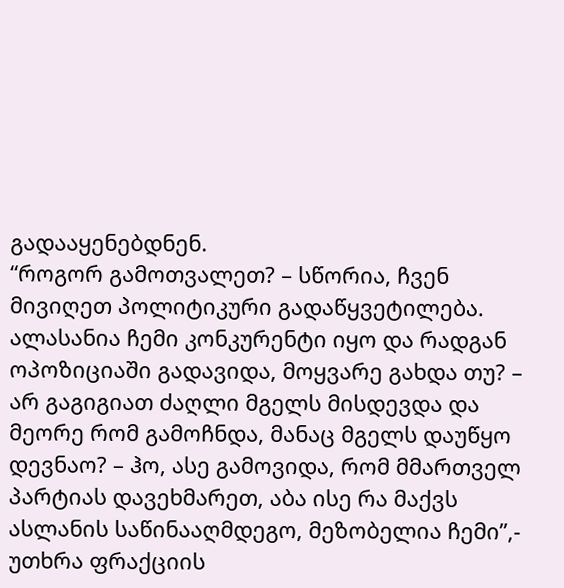გადააყენებდნენ.
“როგორ გამოთვალეთ? – სწორია, ჩვენ მივიღეთ პოლიტიკური გადაწყვეტილება. ალასანია ჩემი კონკურენტი იყო და რადგან ოპოზიციაში გადავიდა, მოყვარე გახდა თუ? – არ გაგიგიათ ძაღლი მგელს მისდევდა და მეორე რომ გამოჩნდა, მანაც მგელს დაუწყო დევნაო? – ჰო, ასე გამოვიდა, რომ მმართველ პარტიას დავეხმარეთ, აბა ისე რა მაქვს ასლანის საწინააღმდეგო, მეზობელია ჩემი”,- უთხრა ფრაქციის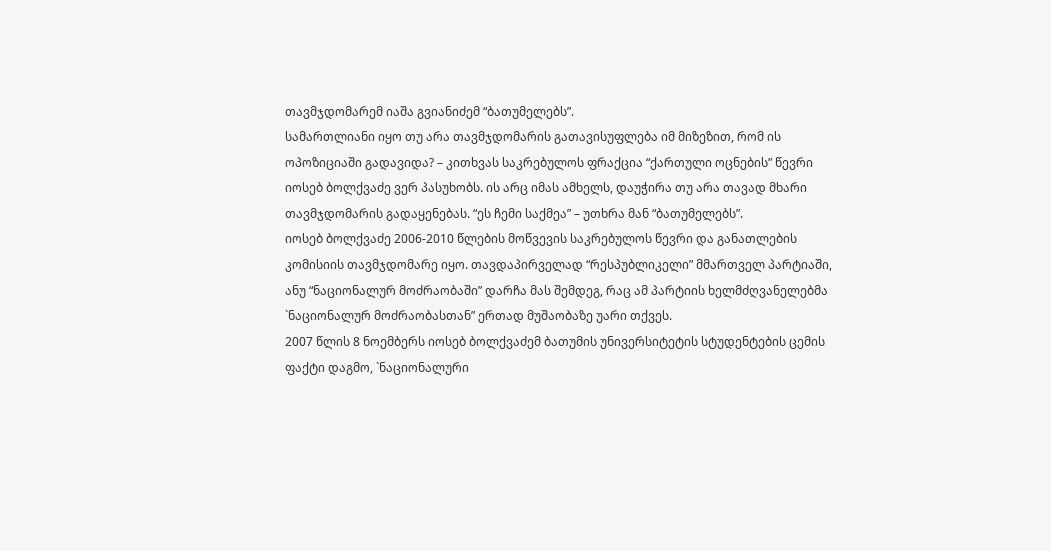თავმჯდომარემ იაშა გვიანიძემ “ბათუმელებს”.
სამართლიანი იყო თუ არა თავმჯდომარის გათავისუფლება იმ მიზეზით, რომ ის ოპოზიციაში გადავიდა? – კითხვას საკრებულოს ფრაქცია “ქართული ოცნების” წევრი იოსებ ბოლქვაძე ვერ პასუხობს. ის არც იმას ამხელს, დაუჭირა თუ არა თავად მხარი თავმჯდომარის გადაყენებას. “ეს ჩემი საქმეა” – უთხრა მან “ბათუმელებს”.
იოსებ ბოლქვაძე 2006-2010 წლების მოწვევის საკრებულოს წევრი და განათლების კომისიის თავმჯდომარე იყო. თავდაპირველად “რესპუბლიკელი” მმართველ პარტიაში, ანუ “ნაციონალურ მოძრაობაში” დარჩა მას შემდეგ, რაც ამ პარტიის ხელმძღვანელებმა `ნაციონალურ მოძრაობასთან” ერთად მუშაობაზე უარი თქვეს.
2007 წლის 8 ნოემბერს იოსებ ბოლქვაძემ ბათუმის უნივერსიტეტის სტუდენტების ცემის ფაქტი დაგმო, `ნაციონალური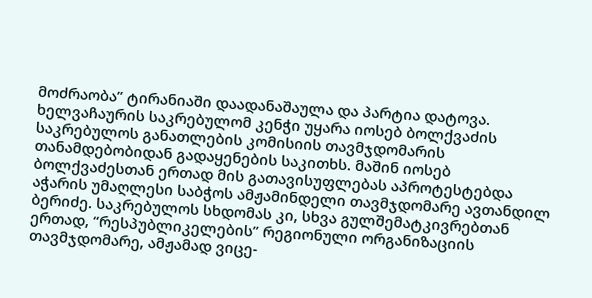მოძრაობა” ტირანიაში დაადანაშაულა და პარტია დატოვა. ხელვაჩაურის საკრებულომ კენჭი უყარა იოსებ ბოლქვაძის საკრებულოს განათლების კომისიის თავმჯდომარის თანამდებობიდან გადაყენების საკითხს. მაშინ იოსებ ბოლქვაძესთან ერთად მის გათავისუფლებას აპროტესტებდა აჭარის უმაღლესი საბჭოს ამჟამინდელი თავმჯდომარე ავთანდილ ბერიძე. საკრებულოს სხდომას კი, სხვა გულშემატკივრებთან ერთად, “რესპუბლიკელების” რეგიონული ორგანიზაციის თავმჯდომარე, ამჟამად ვიცე-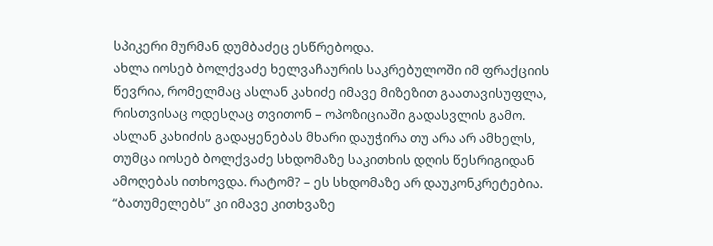სპიკერი მურმან დუმბაძეც ესწრებოდა.
ახლა იოსებ ბოლქვაძე ხელვაჩაურის საკრებულოში იმ ფრაქციის წევრია, რომელმაც ასლან კახიძე იმავე მიზეზით გაათავისუფლა, რისთვისაც ოდესღაც თვითონ – ოპოზიციაში გადასვლის გამო.
ასლან კახიძის გადაყენებას მხარი დაუჭირა თუ არა არ ამხელს, თუმცა იოსებ ბოლქვაძე სხდომაზე საკითხის დღის წესრიგიდან ამოღებას ითხოვდა. რატომ? – ეს სხდომაზე არ დაუკონკრეტებია. “ბათუმელებს” კი იმავე კითხვაზე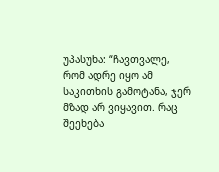უპასუხა: “ჩავთვალე, რომ ადრე იყო ამ საკითხის გამოტანა, ჯერ მზად არ ვიყავით. რაც შეეხება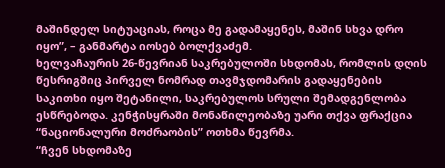მაშინდელ სიტუაციას, როცა მე გადამაყენეს, მაშინ სხვა დრო იყო”, – განმარტა იოსებ ბოლქვაძემ.
ხელვაჩაურის 26-წევრიან საკრებულოში სხდომას, რომლის დღის წესრიგშიც პირველ ნომრად თავმჯდომარის გადაყენების საკითხი იყო შეტანილი, საკრებულოს სრული შემადგენლობა ესწრებოდა. კენჭისყრაში მონაწილეობაზე უარი თქვა ფრაქცია “ნაციონალური მოძრაობის” ოთხმა წევრმა.
“ჩვენ სხდომაზე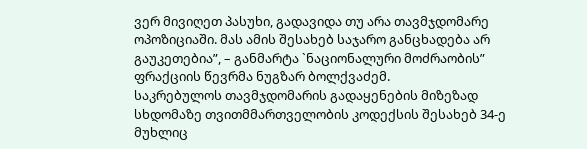ვერ მივიღეთ პასუხი, გადავიდა თუ არა თავმჯდომარე ოპოზიციაში. მას ამის შესახებ საჯარო განცხადება არ გაუკეთებია”, – განმარტა `ნაციონალური მოძრაობის” ფრაქციის წევრმა ნუგზარ ბოლქვაძემ.
საკრებულოს თავმჯდომარის გადაყენების მიზეზად სხდომაზე თვითმმართველობის კოდექსის შესახებ 34-ე მუხლიც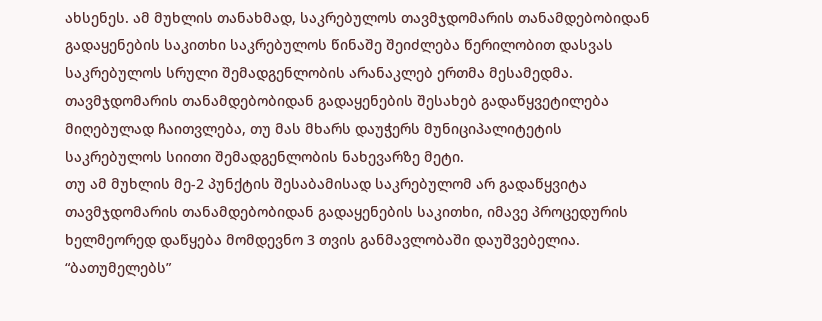ახსენეს. ამ მუხლის თანახმად, საკრებულოს თავმჯდომარის თანამდებობიდან გადაყენების საკითხი საკრებულოს წინაშე შეიძლება წერილობით დასვას საკრებულოს სრული შემადგენლობის არანაკლებ ერთმა მესამედმა. თავმჯდომარის თანამდებობიდან გადაყენების შესახებ გადაწყვეტილება მიღებულად ჩაითვლება, თუ მას მხარს დაუჭერს მუნიციპალიტეტის საკრებულოს სიითი შემადგენლობის ნახევარზე მეტი.
თუ ამ მუხლის მე-2 პუნქტის შესაბამისად საკრებულომ არ გადაწყვიტა თავმჯდომარის თანამდებობიდან გადაყენების საკითხი, იმავე პროცედურის ხელმეორედ დაწყება მომდევნო 3 თვის განმავლობაში დაუშვებელია.
“ბათუმელებს”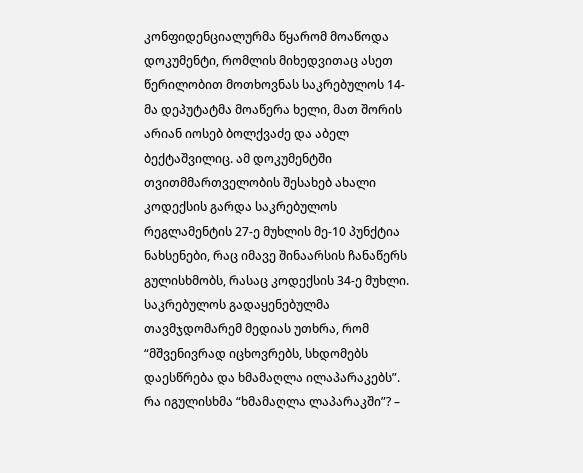კონფიდენციალურმა წყარომ მოაწოდა დოკუმენტი, რომლის მიხედვითაც ასეთ წერილობით მოთხოვნას საკრებულოს 14-მა დეპუტატმა მოაწერა ხელი, მათ შორის არიან იოსებ ბოლქვაძე და აბელ ბექტაშვილიც. ამ დოკუმენტში თვითმმართველობის შესახებ ახალი კოდექსის გარდა საკრებულოს რეგლამენტის 27-ე მუხლის მე-10 პუნქტია ნახსენები, რაც იმავე შინაარსის ჩანაწერს გულისხმობს, რასაც კოდექსის 34-ე მუხლი.
საკრებულოს გადაყენებულმა თავმჯდომარემ მედიას უთხრა, რომ “მშვენივრად იცხოვრებს, სხდომებს დაესწრება და ხმამაღლა ილაპარაკებს”.
რა იგულისხმა “ხმამაღლა ლაპარაკში”? –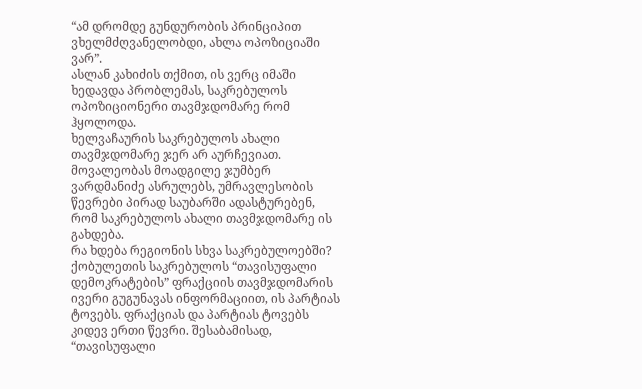“ამ დრომდე გუნდურობის პრინციპით ვხელმძღვანელობდი, ახლა ოპოზიციაში ვარ”.
ასლან კახიძის თქმით, ის ვერც იმაში ხედავდა პრობლემას, საკრებულოს ოპოზიციონერი თავმჯდომარე რომ ჰყოლოდა.
ხელვაჩაურის საკრებულოს ახალი თავმჯდომარე ჯერ არ აურჩევიათ. მოვალეობას მოადგილე ჯუმბერ ვარდმანიძე ასრულებს, უმრავლესობის წევრები პირად საუბარში ადასტურებენ, რომ საკრებულოს ახალი თავმჯდომარე ის გახდება.
რა ხდება რეგიონის სხვა საკრებულოებში?
ქობულეთის საკრებულოს “თავისუფალი დემოკრატების” ფრაქციის თავმჯდომარის ივერი გუგუნავას ინფორმაციით, ის პარტიას ტოვებს. ფრაქციას და პარტიას ტოვებს კიდევ ერთი წევრი. შესაბამისად, “თავისუფალი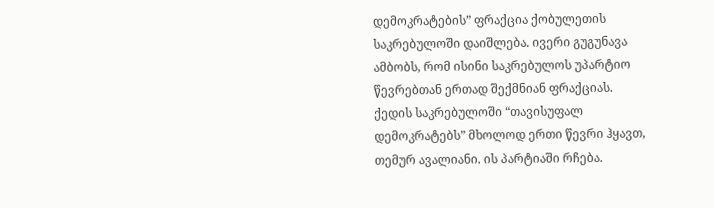დემოკრატების” ფრაქცია ქობულეთის საკრებულოში დაიშლება. ივერი გუგუნავა ამბობს, რომ ისინი საკრებულოს უპარტიო წევრებთან ერთად შექმნიან ფრაქციას.
ქედის საკრებულოში “თავისუფალ დემოკრატებს” მხოლოდ ერთი წევრი ჰყავთ, თემურ ავალიანი. ის პარტიაში რჩება.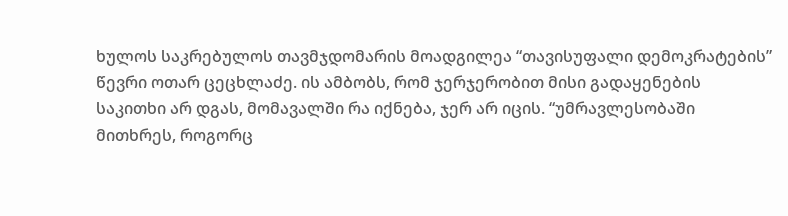ხულოს საკრებულოს თავმჯდომარის მოადგილეა “თავისუფალი დემოკრატების” წევრი ოთარ ცეცხლაძე. ის ამბობს, რომ ჯერჯერობით მისი გადაყენების საკითხი არ დგას, მომავალში რა იქნება, ჯერ არ იცის. “უმრავლესობაში მითხრეს, როგორც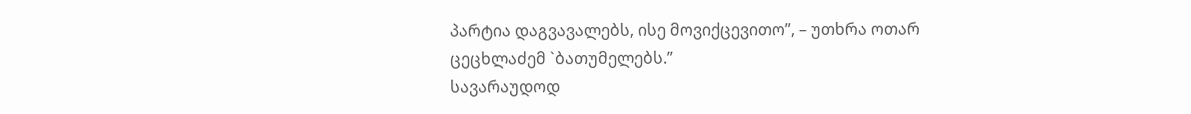პარტია დაგვავალებს, ისე მოვიქცევითო”, – უთხრა ოთარ ცეცხლაძემ `ბათუმელებს.”
სავარაუდოდ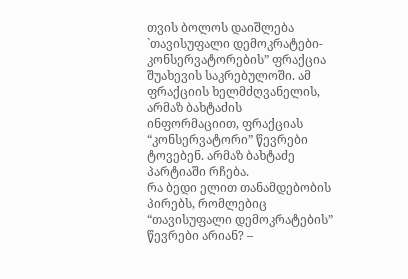თვის ბოლოს დაიშლება `თავისუფალი დემოკრატები-კონსერვატორების” ფრაქცია შუახევის საკრებულოში. ამ ფრაქციის ხელმძღვანელის, არმაზ ბახტაძის ინფორმაციით, ფრაქციას “კონსერვატორი” წევრები ტოვებენ. არმაზ ბახტაძე პარტიაში რჩება.
რა ბედი ელით თანამდებობის პირებს, რომლებიც “თავისუფალი დემოკრატების” წევრები არიან? –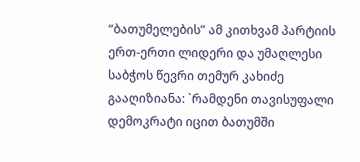“ბათუმელების” ამ კითხვამ პარტიის ერთ-ერთი ლიდერი და უმაღლესი საბჭოს წევრი თემურ კახიძე გააღიზიანა: `რამდენი თავისუფალი დემოკრატი იცით ბათუმში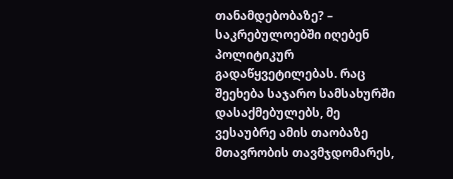თანამდებობაზე? – საკრებულოებში იღებენ პოლიტიკურ გადაწყვეტილებას. რაც შეეხება საჯარო სამსახურში დასაქმებულებს, მე ვესაუბრე ამის თაობაზე მთავრობის თავმჯდომარეს,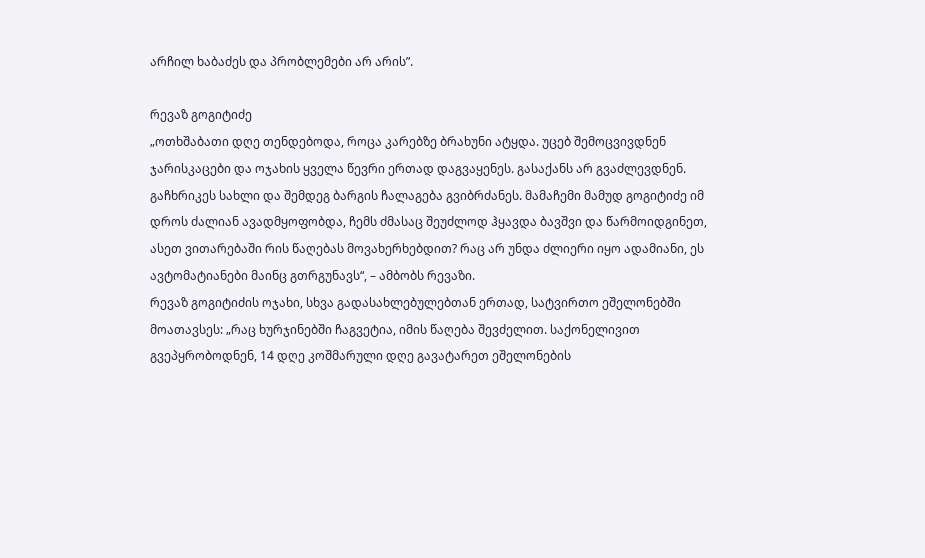არჩილ ხაბაძეს და პრობლემები არ არის”.

რევაზ გოგიტიძე
„ოთხშაბათი დღე თენდებოდა, როცა კარებზე ბრახუნი ატყდა. უცებ შემოცვივდნენ ჯარისკაცები და ოჯახის ყველა წევრი ერთად დაგვაყენეს. გასაქანს არ გვაძლევდნენ. გაჩხრიკეს სახლი და შემდეგ ბარგის ჩალაგება გვიბრძანეს. მამაჩემი მამუდ გოგიტიძე იმ დროს ძალიან ავადმყოფობდა, ჩემს ძმასაც შეუძლოდ ჰყავდა ბავშვი და წარმოიდგინეთ, ასეთ ვითარებაში რის წაღებას მოვახერხებდით? რაც არ უნდა ძლიერი იყო ადამიანი, ეს ავტომატიანები მაინც გთრგუნავს“, – ამბობს რევაზი.
რევაზ გოგიტიძის ოჯახი, სხვა გადასახლებულებთან ერთად, სატვირთო ეშელონებში მოათავსეს: „რაც ხურჯინებში ჩაგვეტია, იმის წაღება შევძელით. საქონელივით გვეპყრობოდნენ, 14 დღე კოშმარული დღე გავატარეთ ეშელონების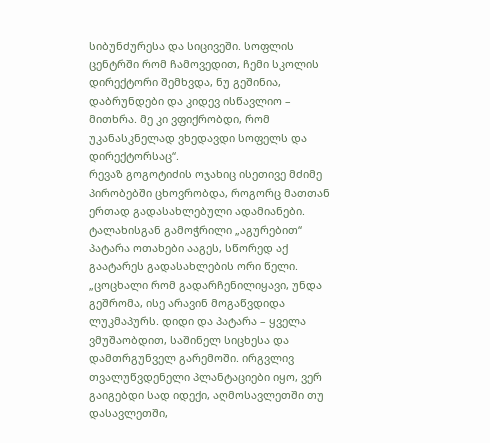სიბუნძურესა და სიცივეში. სოფლის ცენტრში რომ ჩამოვედით, ჩემი სკოლის დირექტორი შემხვდა, ნუ გეშინია, დაბრუნდები და კიდევ ისწავლიო – მითხრა. მე კი ვფიქრობდი, რომ უკანასკნელად ვხედავდი სოფელს და დირექტორსაც“.
რევაზ გოგოტიძის ოჯახიც ისეთივე მძიმე პირობებში ცხოვრობდა, როგორც მათთან ერთად გადასახლებული ადამიანები. ტალახისგან გამოჭრილი „აგურებით“ პატარა ოთახები ააგეს, სწორედ აქ გაატარეს გადასახლების ორი წელი.
„ცოცხალი რომ გადარჩენილიყავი, უნდა გეშრომა, ისე არავინ მოგაწვდიდა ლუკმაპურს. დიდი და პატარა – ყველა ვმუშაობდით, საშინელ სიცხესა და დამთრგუნველ გარემოში. ირგვლივ თვალუწვდენელი პლანტაციები იყო, ვერ გაიგებდი სად იდექი, აღმოსავლეთში თუ დასავლეთში,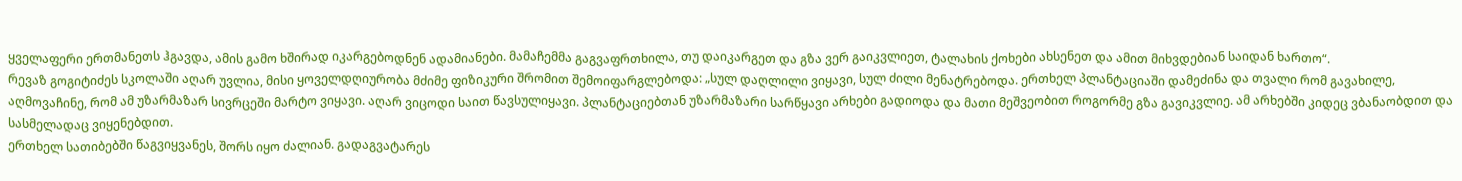ყველაფერი ერთმანეთს ჰგავდა, ამის გამო ხშირად იკარგებოდნენ ადამიანები. მამაჩემმა გაგვაფრთხილა, თუ დაიკარგეთ და გზა ვერ გაიკვლიეთ, ტალახის ქოხები ახსენეთ და ამით მიხვდებიან საიდან ხართო“.
რევაზ გოგიტიძეს სკოლაში აღარ უვლია, მისი ყოველდღიურობა მძიმე ფიზიკური შრომით შემოიფარგლებოდა: „სულ დაღლილი ვიყავი, სულ ძილი მენატრებოდა. ერთხელ პლანტაციაში დამეძინა და თვალი რომ გავახილე, აღმოვაჩინე, რომ ამ უზარმაზარ სივრცეში მარტო ვიყავი. აღარ ვიცოდი საით წავსულიყავი. პლანტაციებთან უზარმაზარი სარწყავი არხები გადიოდა და მათი მეშვეობით როგორმე გზა გავიკვლიე. ამ არხებში კიდეც ვბანაობდით და სასმელადაც ვიყენებდით.
ერთხელ სათიბებში წაგვიყვანეს, შორს იყო ძალიან. გადაგვატარეს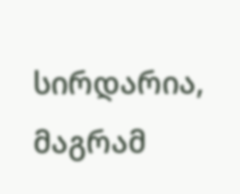სირდარია, მაგრამ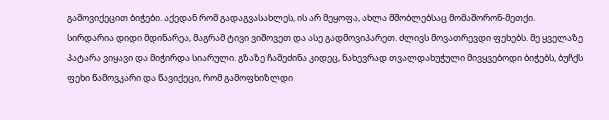გამოვიქეცით ბიჭები. აქედან რომ გადაგვასახლეს, ის არ მეყოფა, ახლა მშობლებსაც მომაშორონ-მეთქი. სირდარია დიდი მდინარეა, მაგრამ ტივი ვიშოვეთ და ასე გადმოვიპარეთ. ძლივს მოვათრევდი ფეხებს. მე ყველაზე პატარა ვიყავი და მიჭირდა სიარული. გზაზე ჩამეძინა კიდეც, ნახევრად თვალდახუჭული მივყვებოდი ბიჭებს, ბუჩქს ფეხი წამოვკარი და წავიქეცი, რომ გამოფხიზლდი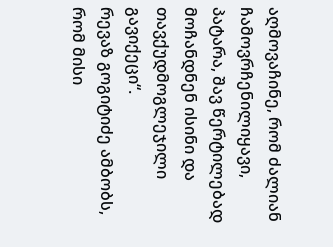აღმოვაჩინე, რომ ძალიან ჩამოვრჩენილიყავი, პატარა, შავ წერტილებად მოჩანდნენ ისინი და თავქუდმოგლეჯილი გავიქეცი“.
რევაზ გოგიტიძე ამბობს, რომ მისი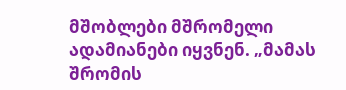მშობლები მშრომელი ადამიანები იყვნენ. „მამას შრომის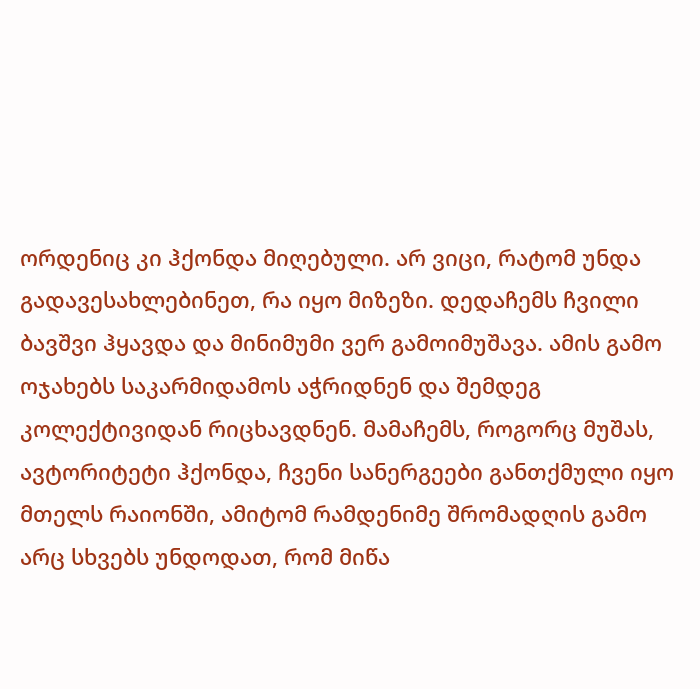ორდენიც კი ჰქონდა მიღებული. არ ვიცი, რატომ უნდა გადავესახლებინეთ, რა იყო მიზეზი. დედაჩემს ჩვილი ბავშვი ჰყავდა და მინიმუმი ვერ გამოიმუშავა. ამის გამო ოჯახებს საკარმიდამოს აჭრიდნენ და შემდეგ კოლექტივიდან რიცხავდნენ. მამაჩემს, როგორც მუშას, ავტორიტეტი ჰქონდა, ჩვენი სანერგეები განთქმული იყო მთელს რაიონში, ამიტომ რამდენიმე შრომადღის გამო არც სხვებს უნდოდათ, რომ მიწა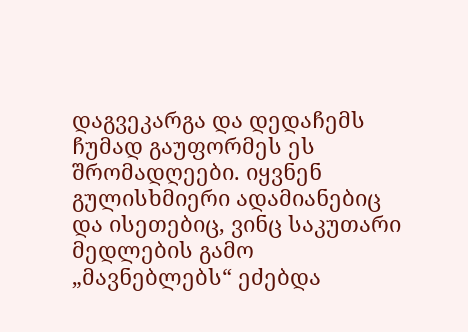დაგვეკარგა და დედაჩემს ჩუმად გაუფორმეს ეს შრომადღეები. იყვნენ გულისხმიერი ადამიანებიც და ისეთებიც, ვინც საკუთარი მედლების გამო „მავნებლებს“ ეძებდა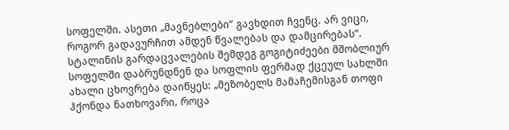სოფელში. ასეთი „მავნებლები“ გავხდით ჩვენც. არ ვიცი, როგორ გადავურჩით ამდენ წვალებას და დამცირებას“.
სტალინის გარდაცვალების შემდეგ გოგიტიძეები მშობლიურ სოფელში დაბრუნდნენ და სოფლის ფერმად ქცეულ სახლში ახალი ცხოვრება დაიწყეს: „მეზობელს მამაჩემისგან თოფი ჰქონდა ნათხოვარი, როცა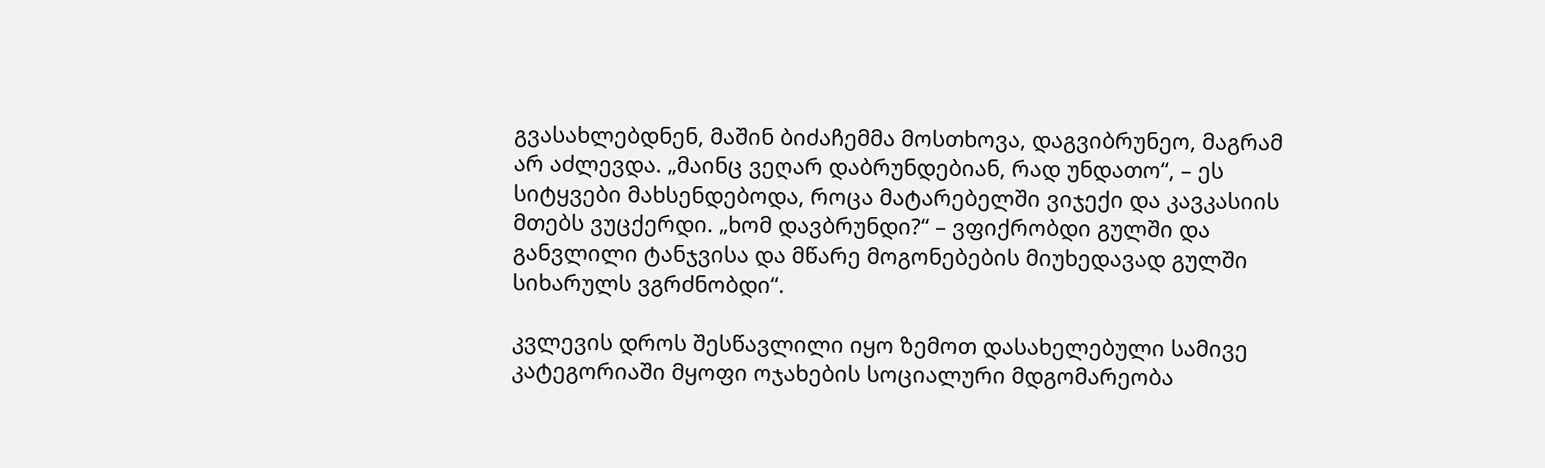გვასახლებდნენ, მაშინ ბიძაჩემმა მოსთხოვა, დაგვიბრუნეო, მაგრამ არ აძლევდა. „მაინც ვეღარ დაბრუნდებიან, რად უნდათო“, – ეს სიტყვები მახსენდებოდა, როცა მატარებელში ვიჯექი და კავკასიის მთებს ვუცქერდი. „ხომ დავბრუნდი?“ – ვფიქრობდი გულში და განვლილი ტანჯვისა და მწარე მოგონებების მიუხედავად გულში სიხარულს ვგრძნობდი“.

კვლევის დროს შესწავლილი იყო ზემოთ დასახელებული სამივე კატეგორიაში მყოფი ოჯახების სოციალური მდგომარეობა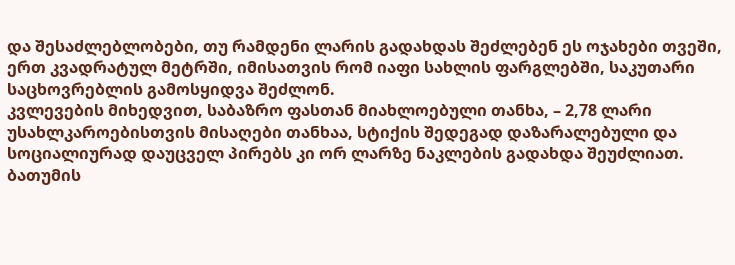და შესაძლებლობები, თუ რამდენი ლარის გადახდას შეძლებენ ეს ოჯახები თვეში, ერთ კვადრატულ მეტრში, იმისათვის რომ იაფი სახლის ფარგლებში, საკუთარი საცხოვრებლის გამოსყიდვა შეძლონ.
კვლევების მიხედვით, საბაზრო ფასთან მიახლოებული თანხა, – 2,78 ლარი უსახლკაროებისთვის მისაღები თანხაა, სტიქის შედეგად დაზარალებული და სოციალიურად დაუცველ პირებს კი ორ ლარზე ნაკლების გადახდა შეუძლიათ.
ბათუმის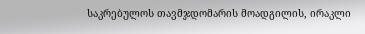საკრებულოს თავმჯდომარის მოადგილის, ირაკლი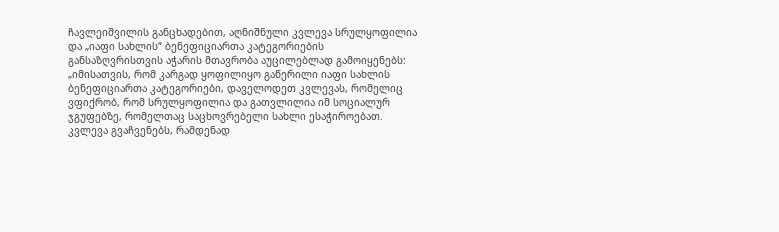ჩავლეიშვილის განცხადებით, აღნიშნული კვლევა სრულყოფილია და „იაფი სახლის“ ბენეფიციართა კატეგორიების განსაზღვრისთვის აჭარის მთავრობა აუცილებლად გამოიყენებს:
„იმისათვის, რომ კარგად ყოფილიყო გაწერილი იაფი სახლის ბენეფიციართა კატეგორიები, დაველოდეთ კვლევას, რომელიც ვფიქრობ, რომ სრულყოფილია და გათვლილია იმ სოციალურ ჯგუფებზე, რომელთაც საცხოვრებელი სახლი ესაჭიროებათ.
კვლევა გვაჩვენებს, რამდენად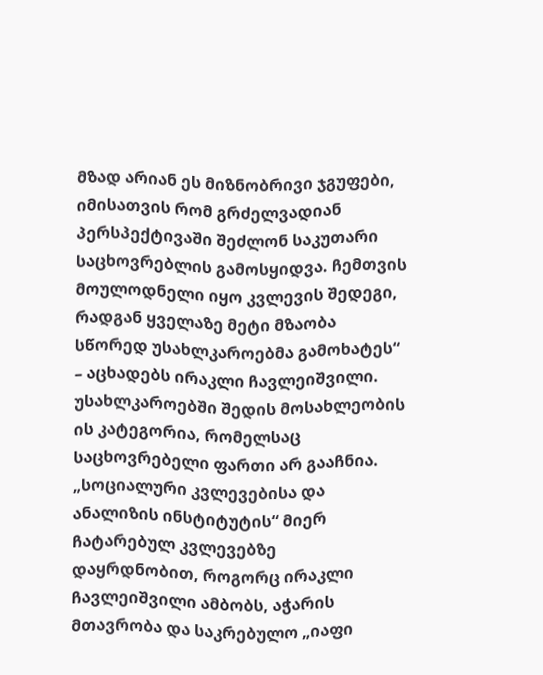მზად არიან ეს მიზნობრივი ჯგუფები, იმისათვის რომ გრძელვადიან პერსპექტივაში შეძლონ საკუთარი საცხოვრებლის გამოსყიდვა. ჩემთვის მოულოდნელი იყო კვლევის შედეგი, რადგან ყველაზე მეტი მზაობა სწორედ უსახლკაროებმა გამოხატეს“ – აცხადებს ირაკლი ჩავლეიშვილი. უსახლკაროებში შედის მოსახლეობის ის კატეგორია, რომელსაც საცხოვრებელი ფართი არ გააჩნია.
„სოციალური კვლევებისა და ანალიზის ინსტიტუტის“ მიერ ჩატარებულ კვლევებზე დაყრდნობით, როგორც ირაკლი ჩავლეიშვილი ამბობს, აჭარის მთავრობა და საკრებულო „იაფი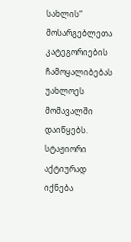სახლის“ მოსარგებლეთა კატეგორიების ჩამოყალიბებას უახლოეს მომავალში დაიწყებს.
სტაჟიორი აქტიურად იქნება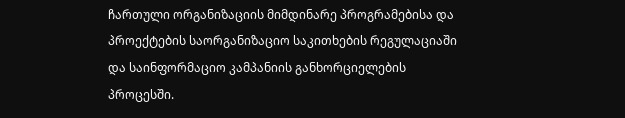ჩართული ორგანიზაციის მიმდინარე პროგრამებისა და პროექტების საორგანიზაციო საკითხების რეგულაციაში და საინფორმაციო კამპანიის განხორციელების პროცესში.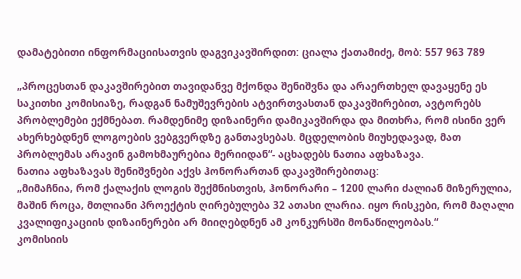დამატებითი ინფორმაციისათვის დაგვიკავშირდით: ციალა ქათამიძე, მობ: 557 963 789

„პროცესთან დაკავშირებით თავიდანვე მქონდა შენიშვნა და არაერთხელ დავაყენე ეს საკითხი კომისიაზე, რადგან ნამუშევრების ატვირთვასთან დაკავშირებით, ავტორებს პრობლემები ექმნებათ. რამდენიმე დიზაინერი დამიკავშირდა და მითხრა, რომ ისინი ვერ ახერხებდნენ ლოგოების ვებგვერდზე განთავსებას. მცდელობის მიუხედავად, მათ პრობლემას არავინ გამოხმაურებია მერიიდან“- აცხადებს ნათია აფხაზავა.
ნათია აფხაზავას შენიშვნები აქვს ჰონორართან დაკავშირებითაც:
„მიმაჩნია, რომ ქალაქის ლოგის შექმნისთვის, ჰონორარი – 1200 ლარი ძალიან მიზერულია, მაშინ როცა, მთლიანი პროექტის ღირებულება 32 ათასი ლარია. იყო რისკები, რომ მაღალი კვალიფიკაციის დიზაინერები არ მიიღებდნენ ამ კონკურსში მონაწილეობას.“
კომისიის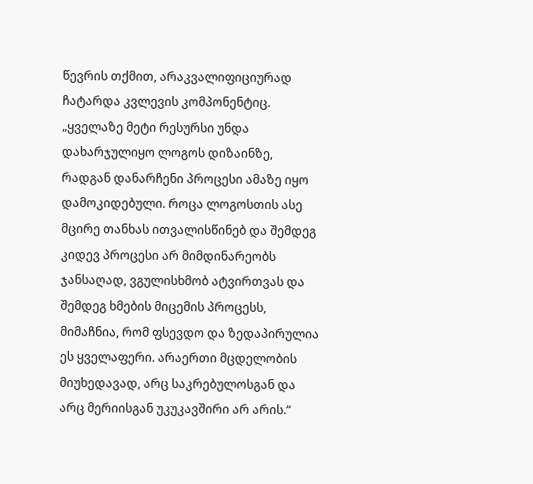წევრის თქმით, არაკვალიფიციურად ჩატარდა კვლევის კომპონენტიც. „ყველაზე მეტი რესურსი უნდა დახარჯულიყო ლოგოს დიზაინზე, რადგან დანარჩენი პროცესი ამაზე იყო დამოკიდებული. როცა ლოგოსთის ასე მცირე თანხას ითვალისწინებ და შემდეგ კიდევ პროცესი არ მიმდინარეობს ჯანსაღად, ვგულისხმობ ატვირთვას და შემდეგ ხმების მიცემის პროცესს, მიმაჩნია, რომ ფსევდო და ზედაპირულია ეს ყველაფერი. არაერთი მცდელობის მიუხედავად, არც საკრებულოსგან და არც მერიისგან უკუკავშირი არ არის.“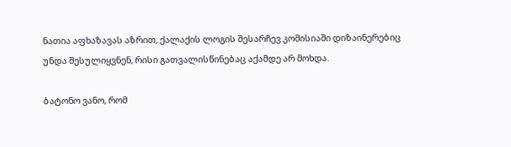ნათია აფხაზავას აზრით, ქალაქის ლოგის შესარჩევ კომისიაში დიზაინერებიც უნდა შესულიყვნენ, რისი გათვალისწინებაც აქამდე არ მოხდა.

ბატონო ვანო, რომ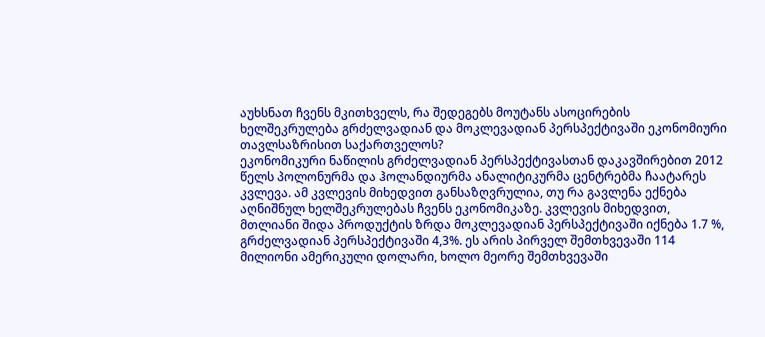აუხსნათ ჩვენს მკითხველს, რა შედეგებს მოუტანს ასოცირების ხელშეკრულება გრძელვადიან და მოკლევადიან პერსპექტივაში ეკონომიური თავლსაზრისით საქართველოს?
ეკონომიკური ნაწილის გრძელვადიან პერსპექტივასთან დაკავშირებით 2012 წელს პოლონურმა და ჰოლანდიურმა ანალიტიკურმა ცენტრებმა ჩაატარეს კვლევა. ამ კვლევის მიხედვით განსაზღვრულია, თუ რა გავლენა ექნება აღნიშნულ ხელშეკრულებას ჩვენს ეკონომიკაზე. კვლევის მიხედვით, მთლიანი შიდა პროდუქტის ზრდა მოკლევადიან პერსპექტივაში იქნება 1.7 %, გრძელვადიან პერსპექტივაში 4,3%. ეს არის პირველ შემთხვევაში 114 მილიონი ამერიკული დოლარი, ხოლო მეორე შემთხვევაში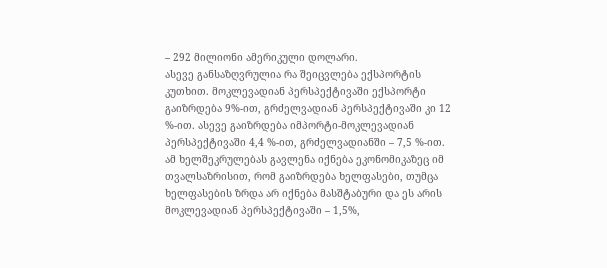– 292 მილიონი ამერიკული დოლარი.
ასევე განსაზღვრულია რა შეიცვლება ექსპორტის კუთხით. მოკლევადიან პერსპექტივაში ექსპორტი გაიზრდება 9%-ით, გრძელვადიან პერსპექტივაში კი 12 %-ით. ასევე გაიზრდება იმპორტი-მოკლევადიან პერსპექტივაში 4,4 %-ით, გრძელვადიანში – 7,5 %-ით. ამ ხელშეკრულებას გავლენა იქნება ეკონომიკაზეც იმ თვალსაზრისით, რომ გაიზრდება ხელფასები, თუმცა ხელფასების ზრდა არ იქნება მასშტაბური და ეს არის მოკლევადიან პერსპექტივაში – 1,5%,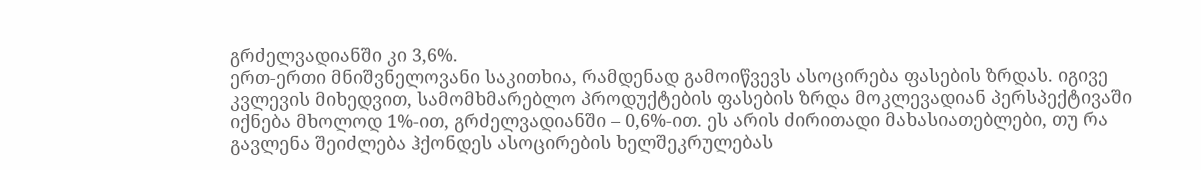გრძელვადიანში კი 3,6%.
ერთ-ერთი მნიშვნელოვანი საკითხია, რამდენად გამოიწვევს ასოცირება ფასების ზრდას. იგივე კვლევის მიხედვით, სამომხმარებლო პროდუქტების ფასების ზრდა მოკლევადიან პერსპექტივაში იქნება მხოლოდ 1%-ით, გრძელვადიანში – 0,6%-ით. ეს არის ძირითადი მახასიათებლები, თუ რა გავლენა შეიძლება ჰქონდეს ასოცირების ხელშეკრულებას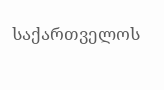საქართველოს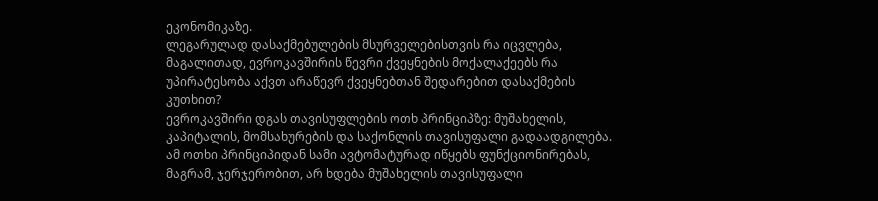ეკონომიკაზე.
ლეგარულად დასაქმებულების მსურველებისთვის რა იცვლება, მაგალითად, ევროკავშირის წევრი ქვეყნების მოქალაქეებს რა უპირატესობა აქვთ არაწევრ ქვეყნებთან შედარებით დასაქმების კუთხით?
ევროკავშირი დგას თავისუფლების ოთხ პრინციპზე: მუშახელის, კაპიტალის, მომსახურების და საქონლის თავისუფალი გადაადგილება. ამ ოთხი პრინციპიდან სამი ავტომატურად იწყებს ფუნქციონირებას, მაგრამ, ჯერჯერობით, არ ხდება მუშახელის თავისუფალი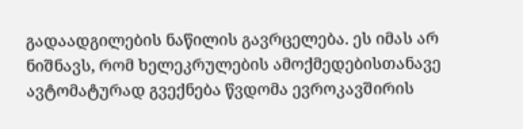გადაადგილების ნაწილის გავრცელება. ეს იმას არ ნიშნავს, რომ ხელეკრულების ამოქმედებისთანავე ავტომატურად გვექნება წვდომა ევროკავშირის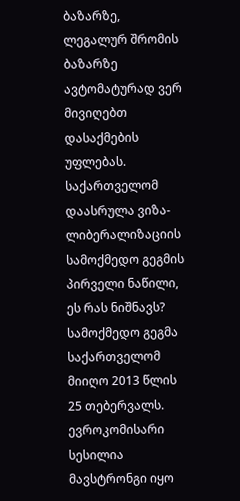ბაზარზე, ლეგალურ შრომის ბაზარზე ავტომატურად ვერ მივიღებთ დასაქმების უფლებას.
საქართველომ დაასრულა ვიზა-ლიბერალიზაციის სამოქმედო გეგმის პირველი ნაწილი, ეს რას ნიშნავს?
სამოქმედო გეგმა საქართველომ მიიღო 2013 წლის 25 თებერვალს. ევროკომისარი სესილია მავსტრონგი იყო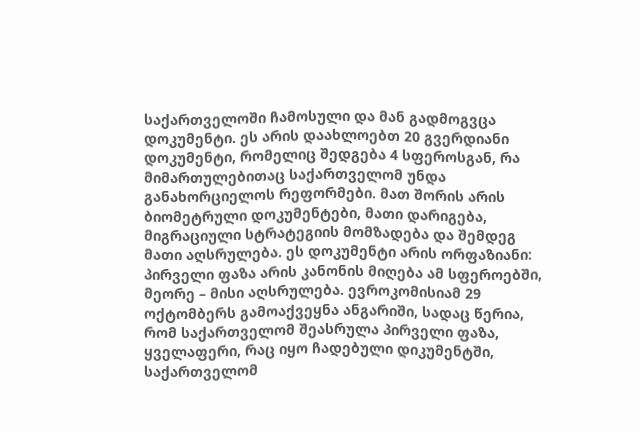საქართველოში ჩამოსული და მან გადმოგვცა დოკუმენტი. ეს არის დაახლოებთ 20 გვერდიანი დოკუმენტი, რომელიც შედგება 4 სფეროსგან, რა მიმართულებითაც საქართველომ უნდა განახორციელოს რეფორმები. მათ შორის არის ბიომეტრული დოკუმენტები, მათი დარიგება, მიგრაციული სტრატეგიის მომზადება და შემდეგ მათი აღსრულება. ეს დოკუმენტი არის ორფაზიანი: პირველი ფაზა არის კანონის მიღება ამ სფეროებში, მეორე – მისი აღსრულება. ევროკომისიამ 29 ოქტომბერს გამოაქვეყნა ანგარიში, სადაც წერია, რომ საქართველომ შეასრულა პირველი ფაზა, ყველაფერი, რაც იყო ჩადებული დიკუმენტში, საქართველომ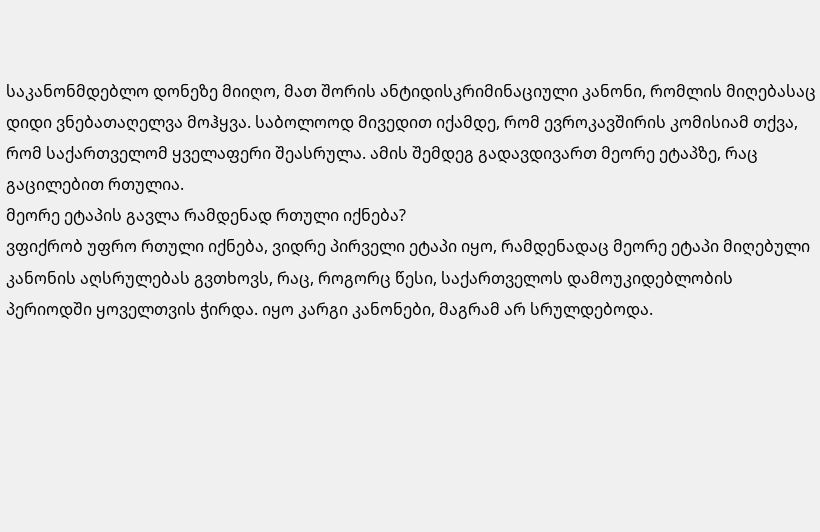საკანონმდებლო დონეზე მიიღო, მათ შორის ანტიდისკრიმინაციული კანონი, რომლის მიღებასაც დიდი ვნებათაღელვა მოჰყვა. საბოლოოდ მივედით იქამდე, რომ ევროკავშირის კომისიამ თქვა, რომ საქართველომ ყველაფერი შეასრულა. ამის შემდეგ გადავდივართ მეორე ეტაპზე, რაც გაცილებით რთულია.
მეორე ეტაპის გავლა რამდენად რთული იქნება?
ვფიქრობ უფრო რთული იქნება, ვიდრე პირველი ეტაპი იყო, რამდენადაც მეორე ეტაპი მიღებული კანონის აღსრულებას გვთხოვს, რაც, როგორც წესი, საქართველოს დამოუკიდებლობის პერიოდში ყოველთვის ჭირდა. იყო კარგი კანონები, მაგრამ არ სრულდებოდა.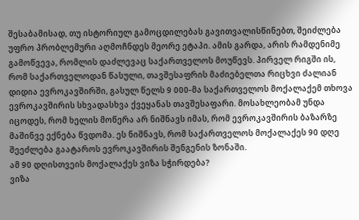შესაბამისად, თუ ისტორიულ გამოცდილებას გავითვალისწინებთ, შეიძლება უფრო პრობლემური აღმოჩნდეს მეორე ეტაპი. ამის გარდა, არის რამდენიმე გამოწვევა, რომლის დაძლევაც საქართველოს მოუწევს. პირველ რიგში ის, რომ საქართველოდან წასული, თავშესაფრის მაძიებელთა რიცხვი ძალიან დიდია ევროკავშირში, გასულ წელს 9 000-მა საქართველოს მოქალაქემ თხოვა ევროკავშირის სხვადასხვა ქვეყანას თავშესაფარი. მოსახლეობამ უნდა იცოდეს, რომ ხელის მოწერა არ ნიშნავს იმას, რომ ევროკავშირის ბაზარზე მაშინვე ექნება წვდომა. ეს ნიშნავს, რომ საქართველოს მოქალაქეს 90 დღე შეეძლება გაატაროს ევროკავშირის შენგენის ზონაში.
ამ 90 დღისთვეის მოქალაქეს ვიზა სჭირდება?
ვიზა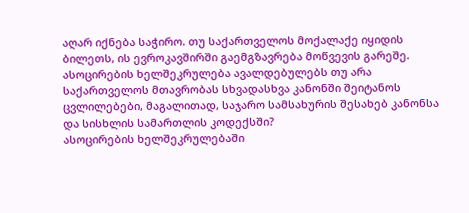აღარ იქნება საჭირო. თუ საქართველოს მოქალაქე იყიდის ბილეთს, ის ევროკავშირში გაემგზავრება მოწვევის გარეშე.
ასოცირების ხელშეკრულება ავალდებულებს თუ არა საქართველოს მთავრობას სხვადასხვა კანონში შეიტანოს ცვლილებები, მაგალითად, საჯარო სამსახურის შესახებ კანონსა და სისხლის სამართლის კოდექსში?
ასოცირების ხელშეკრულებაში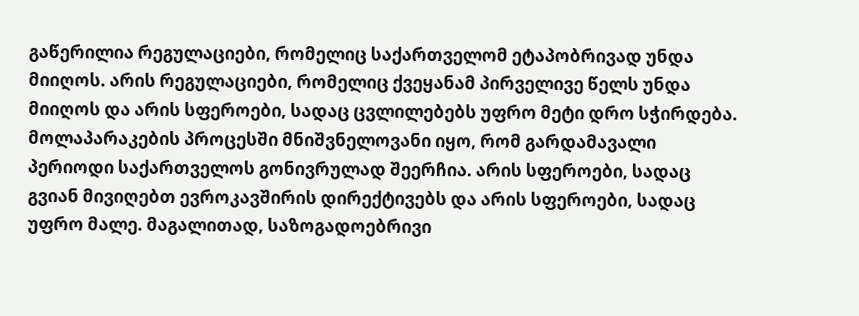გაწერილია რეგულაციები, რომელიც საქართველომ ეტაპობრივად უნდა მიიღოს. არის რეგულაციები, რომელიც ქვეყანამ პირველივე წელს უნდა მიიღოს და არის სფეროები, სადაც ცვლილებებს უფრო მეტი დრო სჭირდება. მოლაპარაკების პროცესში მნიშვნელოვანი იყო, რომ გარდამავალი პერიოდი საქართველოს გონივრულად შეერჩია. არის სფეროები, სადაც გვიან მივიღებთ ევროკავშირის დირექტივებს და არის სფეროები, სადაც უფრო მალე. მაგალითად, საზოგადოებრივი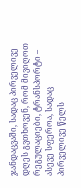ჯანდაცვაში, სადაც პირველივე დღეს გვთხოვენ, რომ მივიღოთ რეგულაციები, ტრანსპორტი – ასევე სფეროა, სადაც პირველივე წელს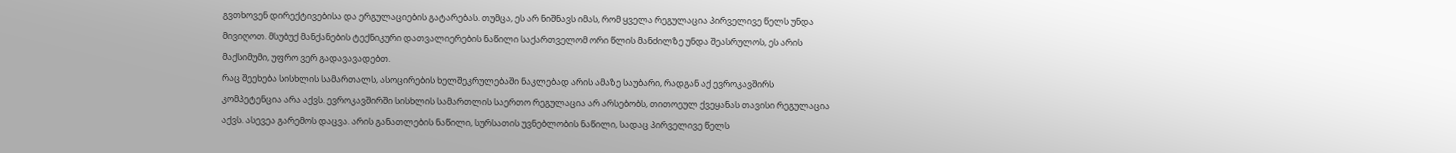გვთხოვენ დირექტივებისა და ერგულაციების გატარებას. თუმცა, ეს არ ნიშნავს იმას, რომ ყველა რეგულაცია პირველივე წელს უნდა მივიღოთ. მსუბუქ მანქანების ტექნიკური დათვალიერების ნაწილი საქართველომ ორი წლის მანძილზე უნდა შეასრულოს, ეს არის მაქსიმუმი, უფრო ვერ გადავავადებთ.
რაც შეეხება სისხლის სამართალს, ასოცირების ხელშეკრულებაში ნაკლებად არის ამაზე საუბარი, რადგან აქ ევროკავშირს კომპეტენცია არა აქვს. ევროკავშირში სისხლის სამართლის საერთო რეგულაცია არ არსებობს, თითოეულ ქვეყანას თავისი რეგულაცია აქვს. ასევეა გარემოს დაცვა. არის განათლების ნაწილი, სურსათის უვნებლობის ნაწილი, სადაც პირველივე წელს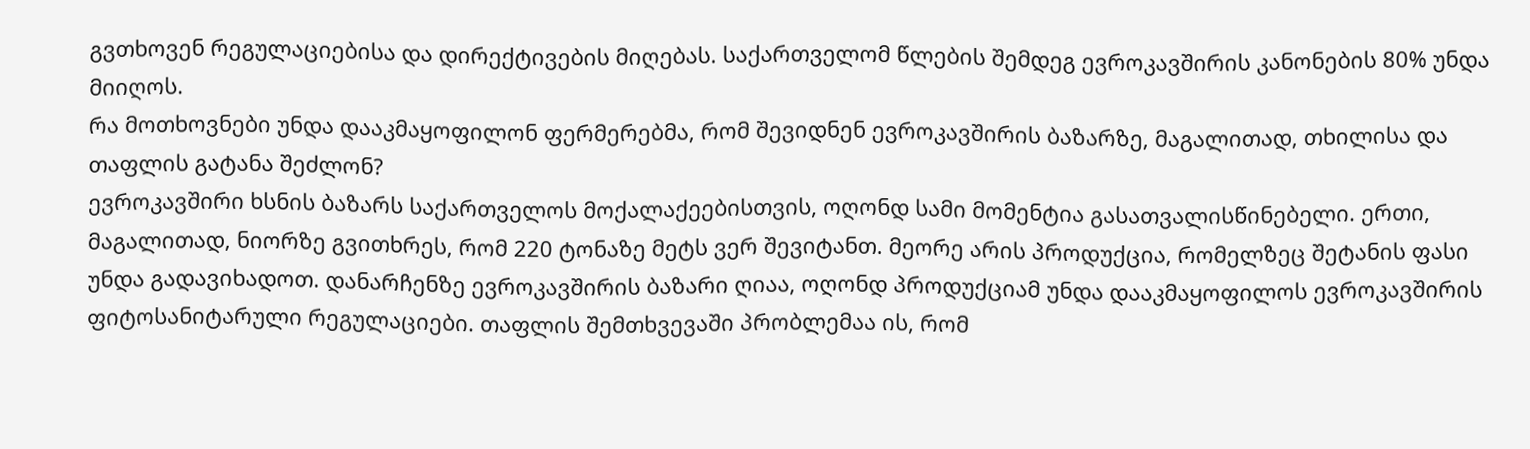გვთხოვენ რეგულაციებისა და დირექტივების მიღებას. საქართველომ წლების შემდეგ ევროკავშირის კანონების 80% უნდა მიიღოს.
რა მოთხოვნები უნდა დააკმაყოფილონ ფერმერებმა, რომ შევიდნენ ევროკავშირის ბაზარზე, მაგალითად, თხილისა და თაფლის გატანა შეძლონ?
ევროკავშირი ხსნის ბაზარს საქართველოს მოქალაქეებისთვის, ოღონდ სამი მომენტია გასათვალისწინებელი. ერთი, მაგალითად, ნიორზე გვითხრეს, რომ 220 ტონაზე მეტს ვერ შევიტანთ. მეორე არის პროდუქცია, რომელზეც შეტანის ფასი უნდა გადავიხადოთ. დანარჩენზე ევროკავშირის ბაზარი ღიაა, ოღონდ პროდუქციამ უნდა დააკმაყოფილოს ევროკავშირის ფიტოსანიტარული რეგულაციები. თაფლის შემთხვევაში პრობლემაა ის, რომ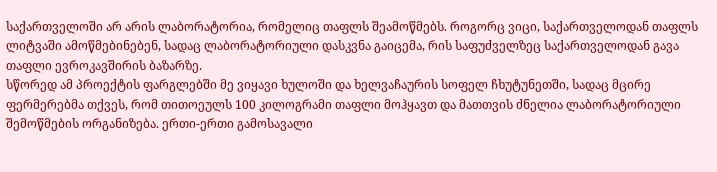საქართველოში არ არის ლაბორატორია, რომელიც თაფლს შეამოწმებს. როგორც ვიცი, საქართველოდან თაფლს ლიტვაში ამოწმებინებენ, სადაც ლაბორატორიული დასკვნა გაიცემა, რის საფუძველზეც საქართველოდან გავა თაფლი ევროკავშირის ბაზარზე.
სწორედ ამ პროექტის ფარგლებში მე ვიყავი ხულოში და ხელვაჩაურის სოფელ ჩხუტუნეთში, სადაც მცირე ფერმერებმა თქვეს, რომ თითოეულს 100 კილოგრამი თაფლი მოჰყავთ და მათთვის ძნელია ლაბორატორიული შემოწმების ორგანიზება. ერთი-ერთი გამოსავალი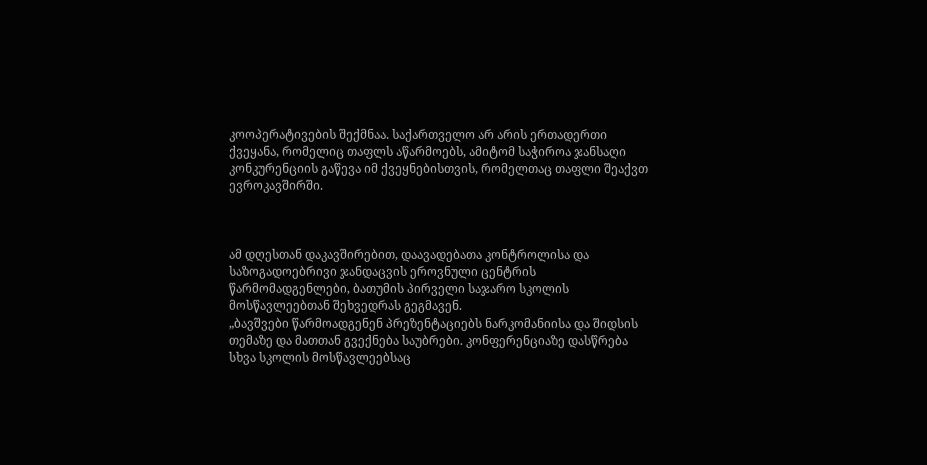კოოპერატივების შექმნაა. საქართველო არ არის ერთადერთი ქვეყანა, რომელიც თაფლს აწარმოებს, ამიტომ საჭიროა ჯანსაღი კონკურენციის გაწევა იმ ქვეყნებისთვის, რომელთაც თაფლი შეაქვთ ევროკავშირში.



ამ დღესთან დაკავშირებით, დაავადებათა კონტროლისა და საზოგადოებრივი ჯანდაცვის ეროვნული ცენტრის წარმომადგენლები, ბათუმის პირველი საჯარო სკოლის მოსწავლეებთან შეხვედრას გეგმავენ.
„ბავშვები წარმოადგენენ პრეზენტაციებს ნარკომანიისა და შიდსის თემაზე და მათთან გვექნება საუბრები. კონფერენციაზე დასწრება სხვა სკოლის მოსწავლეებსაც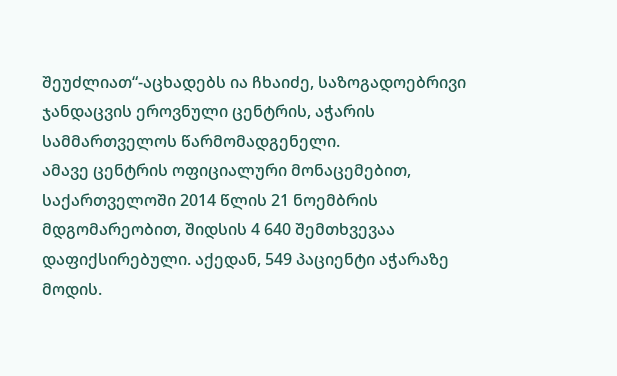შეუძლიათ“-აცხადებს ია ჩხაიძე, საზოგადოებრივი ჯანდაცვის ეროვნული ცენტრის, აჭარის სამმართველოს წარმომადგენელი.
ამავე ცენტრის ოფიციალური მონაცემებით, საქართველოში 2014 წლის 21 ნოემბრის მდგომარეობით, შიდსის 4 640 შემთხვევაა დაფიქსირებული. აქედან, 549 პაციენტი აჭარაზე მოდის.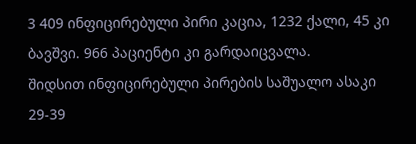3 409 ინფიცირებული პირი კაცია, 1232 ქალი, 45 კი ბავშვი. 966 პაციენტი კი გარდაიცვალა.
შიდსით ინფიცირებული პირების საშუალო ასაკი 29-39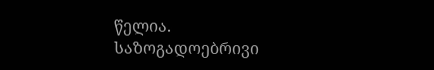წელია.
საზოგადოებრივი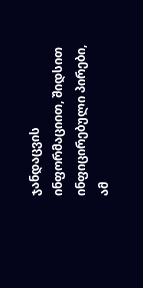ჯანდაცვის ინფორმაციით, შიდსით ინფიცირებული პირები, ამ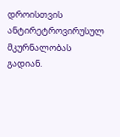დროისთვის ანტირეტროვირუსულ მკურნალობას გადიან.